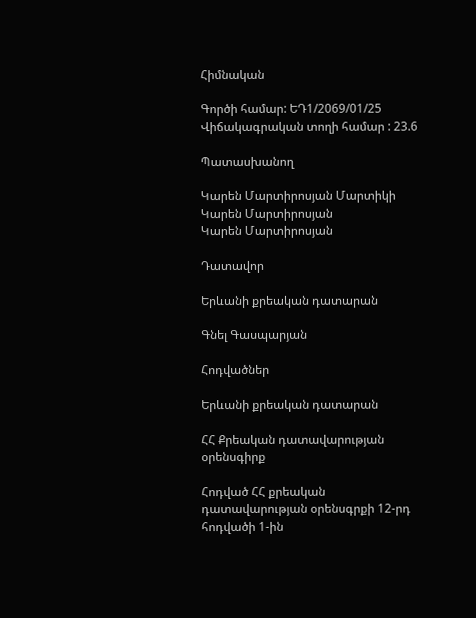Հիմնական

Գործի համար: ԵԴ1/2069/01/25
Վիճակագրական տողի համար : 23.6

Պատասխանող

Կարեն Մարտիրոսյան Մարտիկի
Կարեն Մարտիրոսյան
Կարեն Մարտիրոսյան

Դատավոր

Երևանի քրեական դատարան

Գնել Գասպարյան

Հոդվածներ

Երևանի քրեական դատարան

ՀՀ Քրեական դատավարության օրենսգիրք

Հոդված ՀՀ քրեական դատավարության օրենսգրքի 12-րդ հոդվածի 1-ին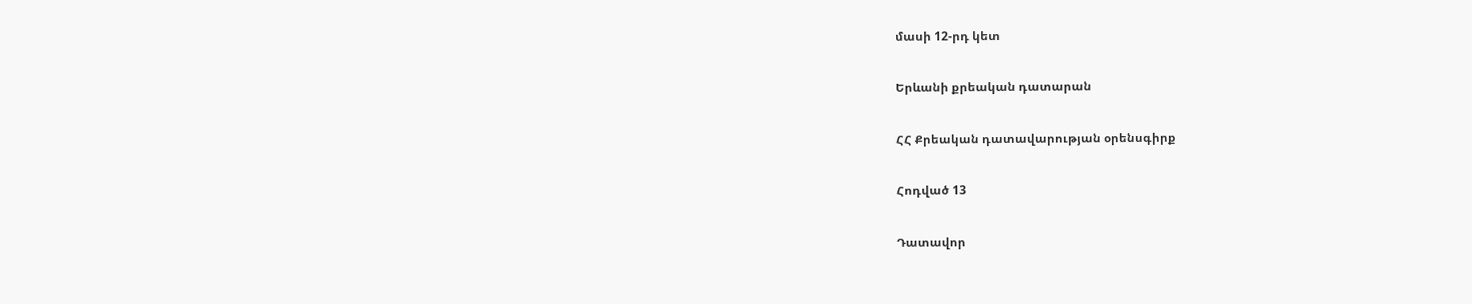մասի 12-րդ կետ

Երևանի քրեական դատարան

ՀՀ Քրեական դատավարության օրենսգիրք

Հոդված 13

Դատավոր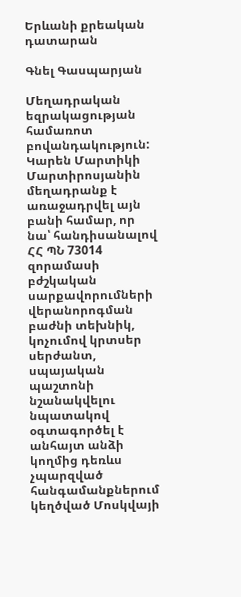Երևանի քրեական դատարան

Գնել Գասպարյան

Մեղադրական եզրակացության համառոտ բովանդակություն: Կարեն Մարտիկի Մարտիրոսյանին մեղադրանք է առաջադրվել այն բանի համար, որ նա՝ հանդիսանալով ՀՀ ՊՆ 73014 զորամասի բժշկական սարքավորումների վերանորոգման բաժնի տեխնիկ, կոչումով կրտսեր սերժանտ, սպայական պաշտոնի նշանակվելու նպատակով օգտագործել է անհայտ անձի կողմից դեռևս չպարզված հանգամանքներում կեղծված Մոսկվայի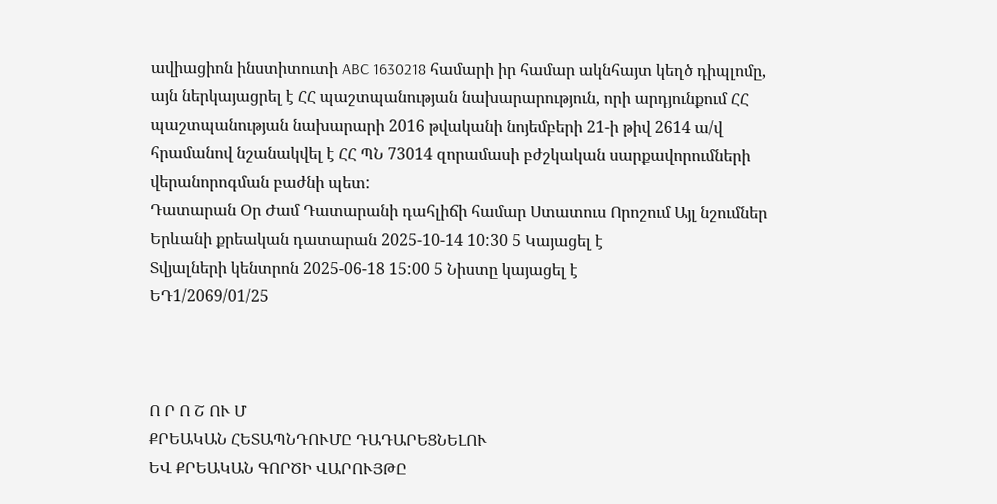ավիացիոն ինստիտուտի ABC 1630218 համարի իր համար ակնհայտ կեղծ դիպլոմը, այն ներկայացրել է ՀՀ պաշտպանության նախարարություն, որի արդյունքում ՀՀ պաշտպանության նախարարի 2016 թվականի նոյեմբերի 21-ի թիվ 2614 ա/վ հրամանով նշանակվել է ՀՀ ՊՆ 73014 զորամասի բժշկական սարքավորումների վերանորոգման բաժնի պետ:
Դատարան Օր Ժամ Դատարանի դահլիճի համար Ստատուս Որոշում Այլ նշումներ
Երևանի քրեական դատարան 2025-10-14 10:30 5 Կայացել է
Տվյալների կենտրոն 2025-06-18 15:00 5 Նիստը կայացել է
ԵԴ1/2069/01/25



Ո Ր Ո Շ ՈՒ Մ
ՔՐԵԱԿԱՆ ՀԵՏԱՊՆԴՈՒՄԸ ԴԱԴԱՐԵՑՆԵԼՈՒ
ԵՎ ՔՐԵԱԿԱՆ ԳՈՐԾԻ ՎԱՐՈՒՅԹԸ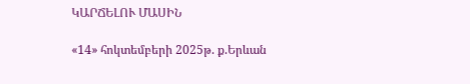ԿԱՐՃԵԼՈՒ ՄԱՍԻՆ

«14» հոկտեմբերի 2025թ. ք.Երևան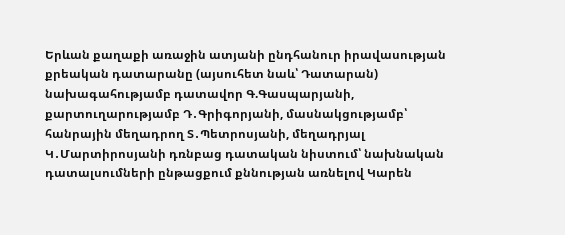Երևան քաղաքի առաջին ատյանի ընդհանուր իրավասության քրեական դատարանը (այսուհետ նաև՝ Դատարան) նախագահությամբ դատավոր Գ.Գասպարյանի, քարտուղարությամբ Դ․Գրիգորյանի, մասնակցությամբ՝ հանրային մեղադրող Տ․Պետրոսյանի, մեղադրյալ Կ․Մարտիրոսյանի դռնբաց դատական նիստում՝ նախնական դատալսումների ընթացքում քննության առնելով Կարեն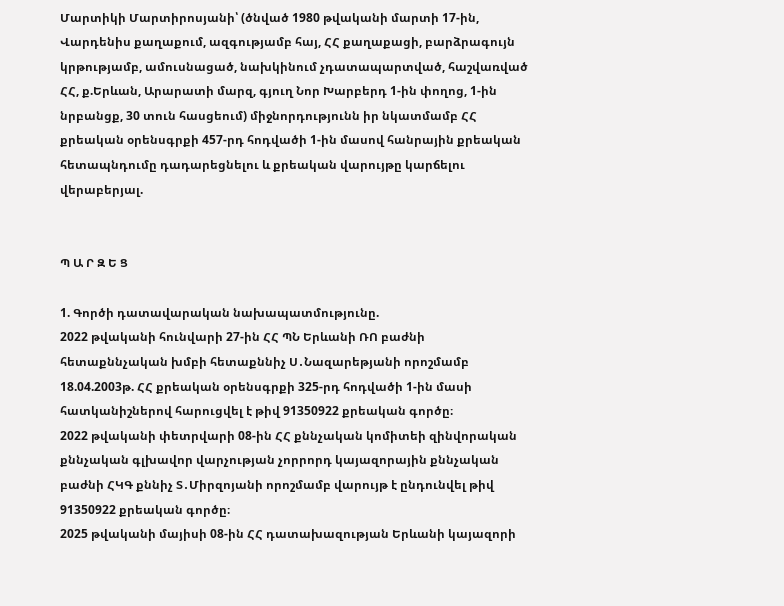Մարտիկի Մարտիրոսյանի՝ (ծնված 1980 թվականի մարտի 17-ին, Վարդենիս քաղաքում, ազգությամբ հայ, ՀՀ քաղաքացի, բարձրագույն կրթությամբ, ամուսնացած, նախկինում չդատապարտված, հաշվառված ՀՀ, ք.Երևան, Արարատի մարզ, գյուղ Նոր Խարբերդ 1-ին փողոց, 1-ին նրբանցք, 30 տուն հասցեում) միջնորդությունն իր նկատմամբ ՀՀ քրեական օրենսգրքի 457-րդ հոդվածի 1-ին մասով հանրային քրեական հետապնդումը դադարեցնելու և քրեական վարույթը կարճելու վերաբերյալ.


Պ Ա Ր Զ Ե Ց

1. Գործի դատավարական նախապատմությունը.
2022 թվականի հունվարի 27-ին ՀՀ ՊՆ Երևանի ՌՈ բաժնի հետաքննչական խմբի հետաքննիչ Ս․Նազարեթյանի որոշմամբ 18.04.2003թ. ՀՀ քրեական օրենսգրքի 325-րդ հոդվածի 1-ին մասի հատկանիշներով հարուցվել է թիվ 91350922 քրեական գործը։
2022 թվականի փետրվարի 08-ին ՀՀ քննչական կոմիտեի զինվորական քննչական գլխավոր վարչության չորրորդ կայազորային քննչական բաժնի ՀԿԳ քննիչ Տ․Միրզոյանի որոշմամբ վարույթ է ընդունվել թիվ 91350922 քրեական գործը։
2025 թվականի մայիսի 08-ին ՀՀ դատախազության Երևանի կայազորի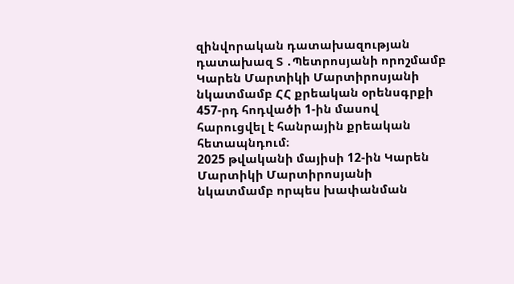զինվորական դատախազության դատախազ Տ ․Պետրոսյանի որոշմամբ Կարեն Մարտիկի Մարտիրոսյանի նկատմամբ ՀՀ քրեական օրենսգրքի 457-րդ հոդվածի 1-ին մասով հարուցվել է հանրային քրեական հետապնդում։
2025 թվականի մայիսի 12-ին Կարեն Մարտիկի Մարտիրոսյանի նկատմամբ որպես խափանման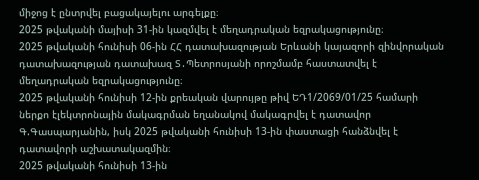միջոց է ընտրվել բացակայելու արգելքը։
2025 թվականի մայիսի 31-ին կազմվել է մեղադրական եզրակացությունը։
2025 թվականի հունիսի 06-ին ՀՀ դատախազության Երևանի կայազորի զինվորական դատախազության դատախազ Տ․Պետրոսյանի որոշմամբ հաստատվել է մեղադրական եզրակացությունը։
2025 թվականի հունիսի 12-ին քրեական վարույթը թիվ ԵԴ1/2069/01/25 համարի ներքո էլեկտրոնային մակագրման եղանակով մակագրվել է դատավոր Գ.Գասպարյանին, իսկ 2025 թվականի հունիսի 13-ին փաստացի հանձնվել է դատավորի աշխատակազմին։
2025 թվականի հունիսի 13-ին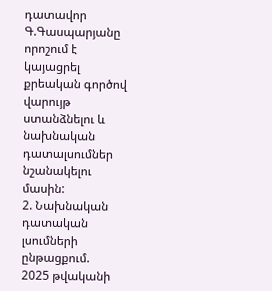դատավոր Գ.Գասպարյանը որոշում է կայացրել քրեական գործով վարույթ ստանձնելու և նախնական դատալսումներ նշանակելու մասին:
2. Նախնական դատական լսումների ընթացքում.
2025 թվականի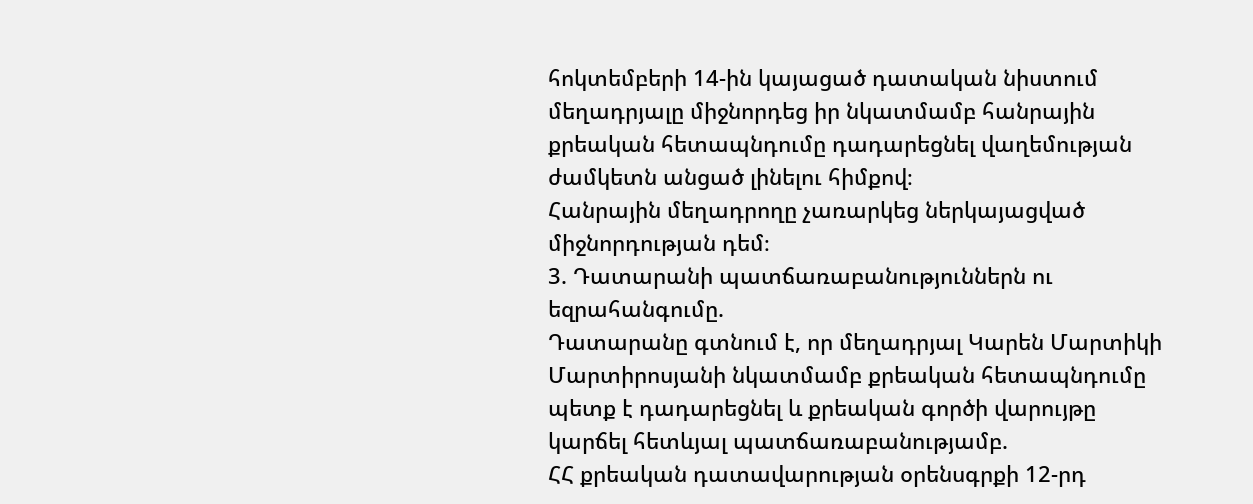հոկտեմբերի 14-ին կայացած դատական նիստում մեղադրյալը միջնորդեց իր նկատմամբ հանրային քրեական հետապնդումը դադարեցնել վաղեմության ժամկետն անցած լինելու հիմքով։
Հանրային մեղադրողը չառարկեց ներկայացված միջնորդության դեմ։
3. Դատարանի պատճառաբանություններն ու եզրահանգումը.
Դատարանը գտնում է, որ մեղադրյալ Կարեն Մարտիկի Մարտիրոսյանի նկատմամբ քրեական հետապնդումը պետք է դադարեցնել և քրեական գործի վարույթը կարճել հետևյալ պատճառաբանությամբ.
ՀՀ քրեական դատավարության օրենսգրքի 12-րդ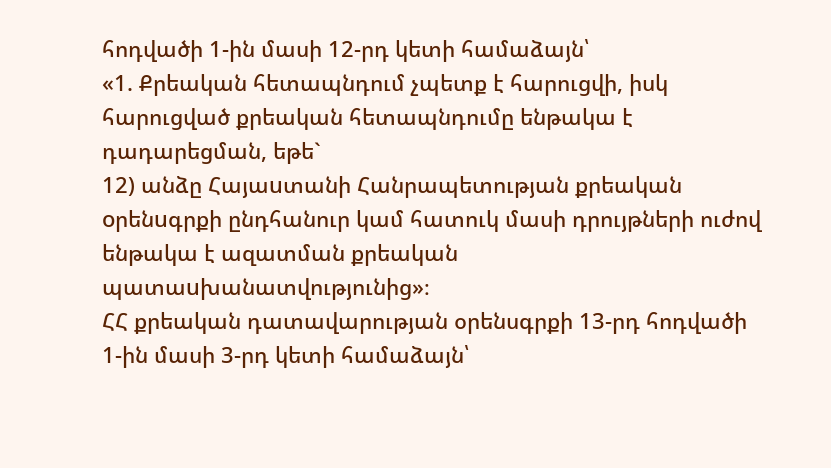հոդվածի 1-ին մասի 12-րդ կետի համաձայն՝
«1. Քրեական հետապնդում չպետք է հարուցվի, իսկ հարուցված քրեական հետապնդումը ենթակա է դադարեցման, եթե`
12) անձը Հայաuտանի Հանրապետության քրեական oրենuգրքի ընդհանուր կամ հատուկ մասի դրույթների ուժով ենթակա է ազատման քրեական պատաuխանատվությունից»։
ՀՀ քրեական դատավարության օրենսգրքի 13-րդ հոդվածի 1-ին մասի 3-րդ կետի համաձայն՝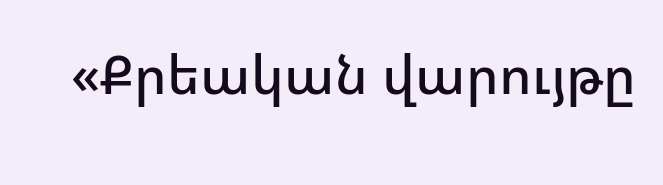«Քրեական վարույթը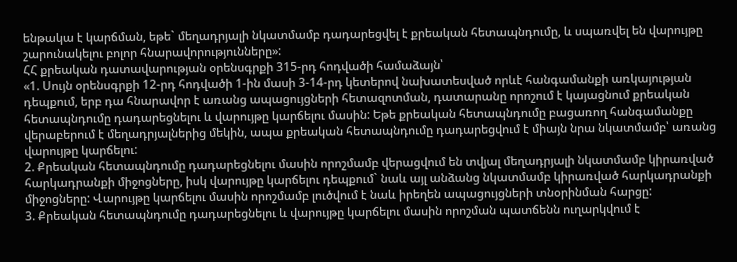ենթակա է կարճման, եթե` մեղադրյալի նկատմամբ դադարեցվել է քրեական հետապնդումը, և սպառվել են վարույթը շարունակելու բոլոր հնարավորությունները»:
ՀՀ քրեական դատավարության օրենսգրքի 315-րդ հոդվածի համաձայն՝
«1. Սույն օրենսգրքի 12-րդ հոդվածի 1-ին մասի 3-14-րդ կետերով նախատեսված որևէ հանգամանքի առկայության դեպքում, երբ դա հնարավոր է առանց ապացույցների հետազոտման, դատարանը որոշում է կայացնում քրեական հետապնդումը դադարեցնելու և վարույթը կարճելու մասին: Եթե քրեական հետապնդումը բացառող հանգամանքը վերաբերում է մեղադրյալներից մեկին, ապա քրեական հետապնդումը դադարեցվում է միայն նրա նկատմամբ՝ առանց վարույթը կարճելու:
2. Քրեական հետապնդումը դադարեցնելու մասին որոշմամբ վերացվում են տվյալ մեղադրյալի նկատմամբ կիրառված հարկադրանքի միջոցները, իսկ վարույթը կարճելու դեպքում` նաև այլ անձանց նկատմամբ կիրառված հարկադրանքի միջոցները: Վարույթը կարճելու մասին որոշմամբ լուծվում է նաև իրեղեն ապացույցների տնօրինման հարցը:
3. Քրեական հետապնդումը դադարեցնելու և վարույթը կարճելու մասին որոշման պատճենն ուղարկվում է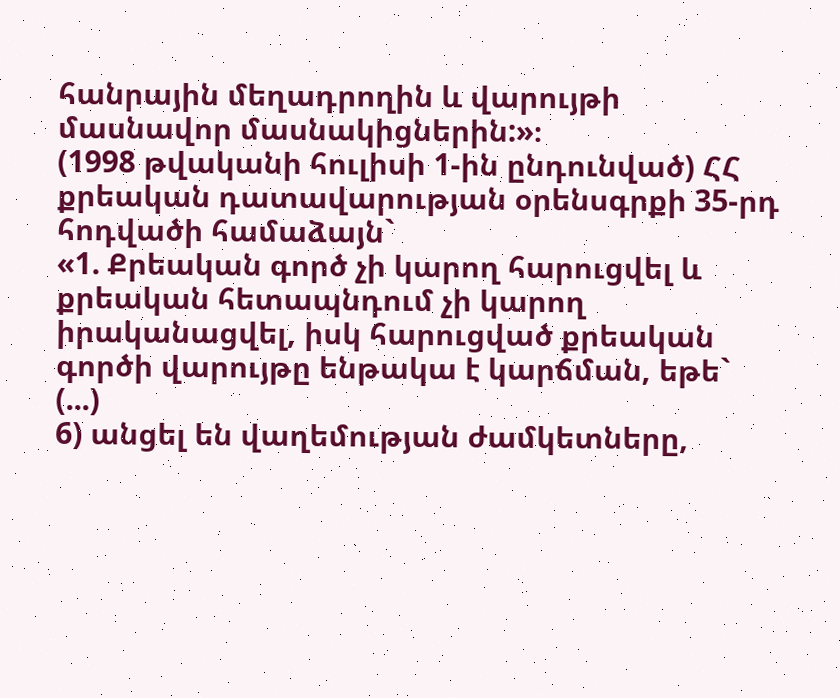հանրային մեղադրողին և վարույթի մասնավոր մասնակիցներին:»։
(1998 թվականի հուլիսի 1-ին ընդունված) ՀՀ քրեական դատավարության օրենսգրքի 35-րդ հոդվածի համաձայն`
«1. Քրեական գործ չի կարող հարուցվել և քրեական հետապնդում չի կարող իրականացվել, իսկ հարուցված քրեական գործի վարույթը ենթակա է կարճման, եթե` (...)
6) անցել են վաղեմության ժամկետները,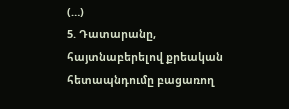(…)
5. Դատարանը, հայտնաբերելով քրեական հետապնդումը բացառող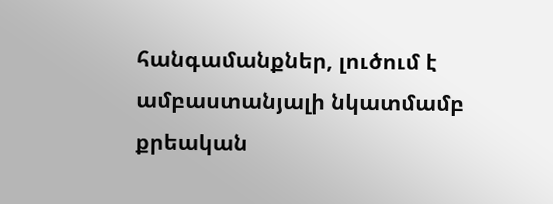հանգամանքներ, լուծում է ամբաստանյալի նկատմամբ քրեական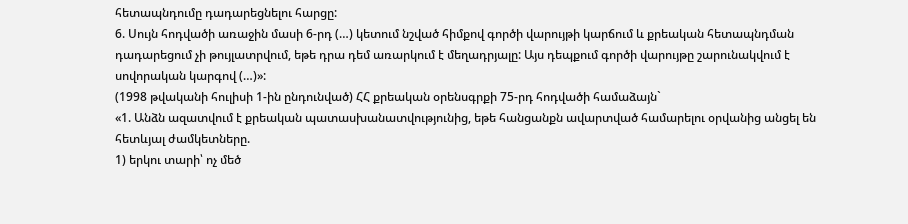հետապնդումը դադարեցնելու հարցը:
6. Սույն հոդվածի առաջին մասի 6-րդ (…) կետում նշված հիմքով գործի վարույթի կարճում և քրեական հետապնդման դադարեցում չի թույլատրվում, եթե դրա դեմ առարկում է մեղադրյալը: Այս դեպքում գործի վարույթը շարունակվում է սովորական կարգով (…)»:
(1998 թվականի հուլիսի 1-ին ընդունված) ՀՀ քրեական օրենսգրքի 75-րդ հոդվածի համաձայն`
«1. Անձն ազատվում է քրեական պատասխանատվությունից, եթե հանցանքն ավարտված համարելու օրվանից անցել են հետևյալ ժամկետները.
1) երկու տարի՝ ոչ մեծ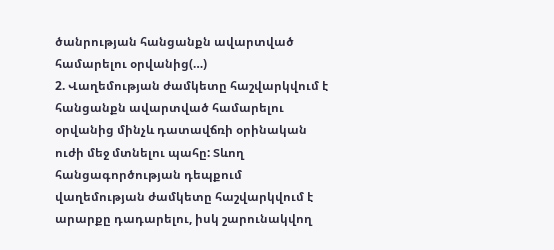ծանրության հանցանքն ավարտված համարելու օրվանից(…)
2. Վաղեմության ժամկետը հաշվարկվում է հանցանքն ավարտված համարելու օրվանից մինչև դատավճռի օրինական ուժի մեջ մտնելու պահը: Տևող հանցագործության դեպքում վաղեմության ժամկետը հաշվարկվում է արարքը դադարելու, իսկ շարունակվող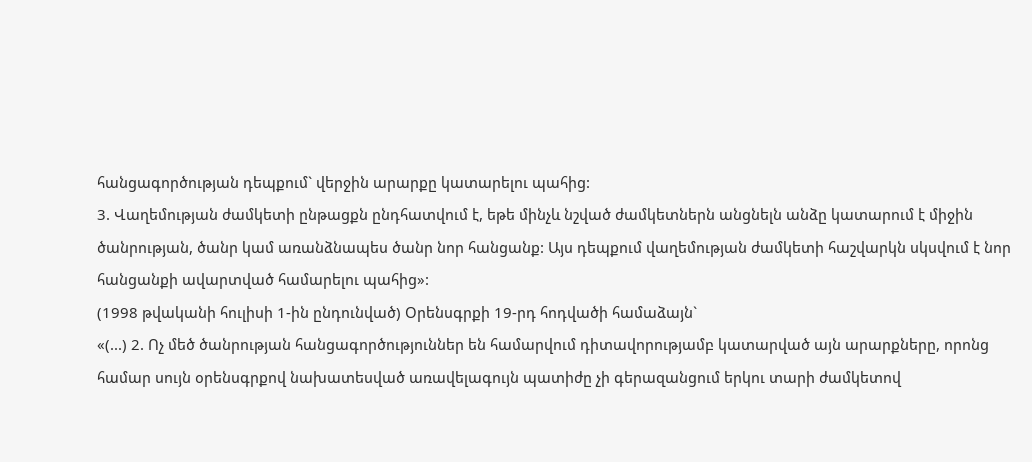հանցագործության դեպքում` վերջին արարքը կատարելու պահից:
3. Վաղեմության ժամկետի ընթացքն ընդհատվում է, եթե մինչև նշված ժամկետներն անցնելն անձը կատարում է միջին ծանրության, ծանր կամ առանձնապես ծանր նոր հանցանք: Այս դեպքում վաղեմության ժամկետի հաշվարկն սկսվում է նոր հանցանքի ավարտված համարելու պահից»:
(1998 թվականի հուլիսի 1-ին ընդունված) Օրենսգրքի 19-րդ հոդվածի համաձայն`
«(...) 2. Ոչ մեծ ծանրության հանցագործություններ են համարվում դիտավորությամբ կատարված այն արարքները, որոնց համար սույն օրենսգրքով նախատեսված առավելագույն պատիժը չի գերազանցում երկու տարի ժամկետով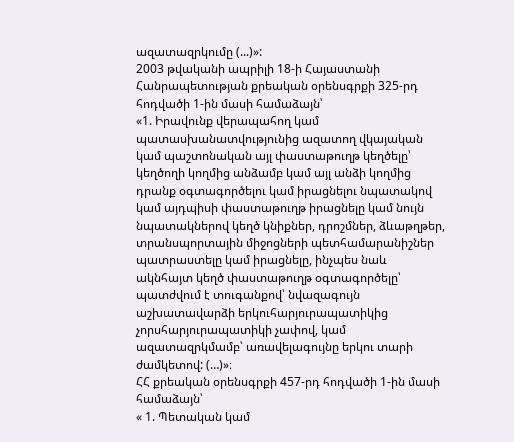ազատազրկումը (...)»:
2003 թվականի ապրիլի 18-ի Հայաստանի Հանրապետության քրեական օրենսգրքի 325-րդ հոդվածի 1-ին մասի համաձայն՝
«1. Իրավունք վերապահող կամ պատասխանատվությունից ազատող վկայական կամ պաշտոնական այլ փաստաթուղթ կեղծելը՝ կեղծողի կողմից անձամբ կամ այլ անձի կողմից դրանք օգտագործելու կամ իրացնելու նպատակով կամ այդպիսի փաստաթուղթ իրացնելը կամ նույն նպատակներով կեղծ կնիքներ, դրոշմներ, ձևաթղթեր, տրանսպորտային միջոցների պետհամարանիշներ պատրաստելը կամ իրացնելը, ինչպես նաև ակնհայտ կեղծ փաստաթուղթ օգտագործելը՝ պատժվում է տուգանքով՝ նվազագույն աշխատավարձի երկուհարյուրապատիկից չորսհարյուրապատիկի չափով, կամ ազատազրկմամբ՝ առավելագույնը երկու տարի ժամկետով: (…)»։
ՀՀ քրեական օրենսգրքի 457-րդ հոդվածի 1-ին մասի համաձայն՝
« 1. Պետական կամ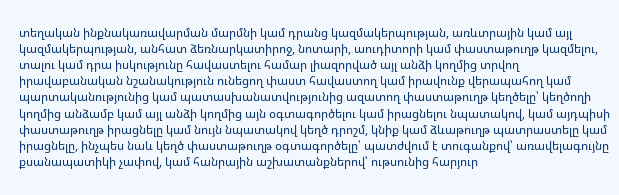տեղական ինքնակառավարման մարմնի կամ դրանց կազմակերպության, առևտրային կամ այլ կազմակերպության, անհատ ձեռնարկատիրոջ, նոտարի, աուդիտորի կամ փաստաթուղթ կազմելու, տալու կամ դրա իսկությունը հավաստելու համար լիազորված այլ անձի կողմից տրվող իրավաբանական նշանակություն ունեցող փաստ հավաստող կամ իրավունք վերապահող կամ պարտականությունից կամ պատասխանատվությունից ազատող փաստաթուղթ կեղծելը՝ կեղծողի կողմից անձամբ կամ այլ անձի կողմից այն օգտագործելու կամ իրացնելու նպատակով, կամ այդպիսի փաստաթուղթ իրացնելը կամ նույն նպատակով կեղծ դրոշմ, կնիք կամ ձևաթուղթ պատրաստելը կամ իրացնելը, ինչպես նաև կեղծ փաստաթուղթ օգտագործելը՝ պատժվում է տուգանքով՝ առավելագույնը քսանապատիկի չափով, կամ հանրային աշխատանքներով՝ ութսունից հարյուր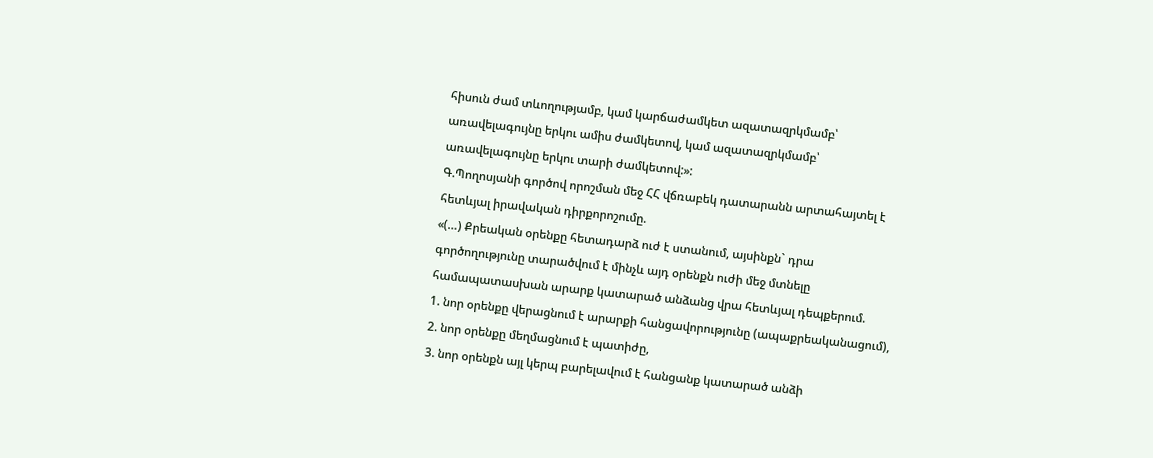հիսուն ժամ տևողությամբ, կամ կարճաժամկետ ազատազրկմամբ՝ առավելագույնը երկու ամիս ժամկետով, կամ ազատազրկմամբ՝ առավելագույնը երկու տարի ժամկետով:»:
Գ.Պողոսյանի գործով որոշման մեջ ՀՀ վճռաբեկ դատարանն արտահայտել է հետևյալ իրավական դիրքորոշումը.
«(…) Քրեական օրենքը հետադարձ ուժ է ստանում, այսինքն` դրա գործողությունը տարածվում է մինչև այդ օրենքն ուժի մեջ մտնելը համապատասխան արարք կատարած անձանց վրա հետևյալ դեպքերում.
1. նոր օրենքը վերացնում է արարքի հանցավորությունը (ապաքրեականացում),
2. նոր օրենքը մեղմացնում է պատիժը,
3. նոր օրենքն այլ կերպ բարելավում է հանցանք կատարած անձի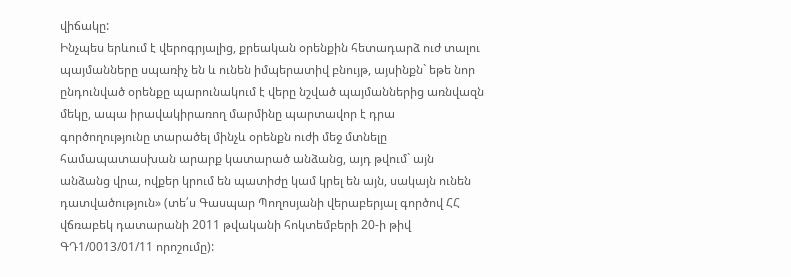վիճակը:
Ինչպես երևում է վերոգրյալից, քրեական օրենքին հետադարձ ուժ տալու պայմանները սպառիչ են և ունեն իմպերատիվ բնույթ, այսինքն` եթե նոր ընդունված օրենքը պարունակում է վերը նշված պայմաններից առնվազն մեկը, ապա իրավակիրառող մարմինը պարտավոր է դրա գործողությունը տարածել մինչև օրենքն ուժի մեջ մտնելը համապատասխան արարք կատարած անձանց, այդ թվում` այն անձանց վրա, ովքեր կրում են պատիժը կամ կրել են այն, սակայն ունեն դատվածություն» (տե՛ս Գասպար Պողոսյանի վերաբերյալ գործով ՀՀ վճռաբեկ դատարանի 2011 թվականի հոկտեմբերի 20-ի թիվ ԳԴ1/0013/01/11 որոշումը):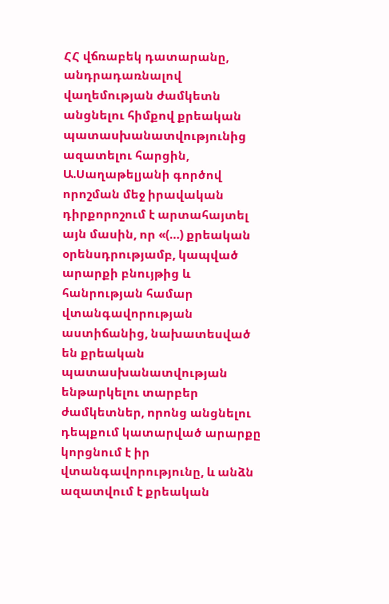ՀՀ վճռաբեկ դատարանը, անդրադառնալով վաղեմության ժամկետն անցնելու հիմքով քրեական պատասխանատվությունից ազատելու հարցին, Ա.Սաղաթելյանի գործով որոշման մեջ իրավական դիրքորոշում է արտահայտել այն մասին, որ «(…) քրեական օրենսդրությամբ, կապված արարքի բնույթից և հանրության համար վտանգավորության աստիճանից, նախատեսված են քրեական պատասխանատվության ենթարկելու տարբեր ժամկետներ, որոնց անցնելու դեպքում կատարված արարքը կորցնում է իր վտանգավորությունը, և անձն ազատվում է քրեական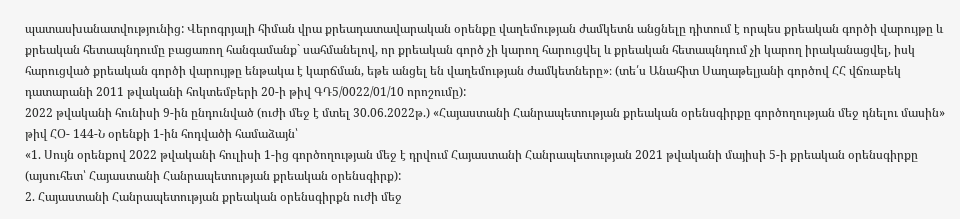պատասխանատվությունից: Վերոգրյալի հիման վրա քրեադատավարական օրենքը վաղեմության ժամկետն անցնելը դիտում է որպես քրեական գործի վարույթը և քրեական հետապնդումը բացառող հանգամանք` սահմանելով, որ քրեական գործ չի կարող հարուցվել և քրեական հետապնդում չի կարող իրականացվել, իսկ հարուցված քրեական գործի վարույթը ենթակա է կարճման, եթե անցել են վաղեմության ժամկետները»։ (տե՛ս Անահիտ Սաղաթելյանի գործով ՀՀ վճռաբեկ դատարանի 2011 թվականի հոկտեմբերի 20-ի թիվ ԳԴ5/0022/01/10 որոշումը):
2022 թվականի հունիսի 9-ին ընդունված (ուժի մեջ է մտել 30.06.2022թ.) «Հայաստանի Հանրապետության քրեական օրենսգիրքը գործողության մեջ դնելու մասին» թիվ ՀՕ- 144-Ն օրենքի 1-ին հոդվածի համաձայն՝
«1. Սույն օրենքով 2022 թվականի հուլիսի 1-ից գործողության մեջ է դրվում Հայաստանի Հանրապետության 2021 թվականի մայիսի 5-ի քրեական օրենսգիրքը (այսուհետ՝ Հայաստանի Հանրապետության քրեական օրենսգիրք):
2. Հայաստանի Հանրապետության քրեական օրենսգիրքն ուժի մեջ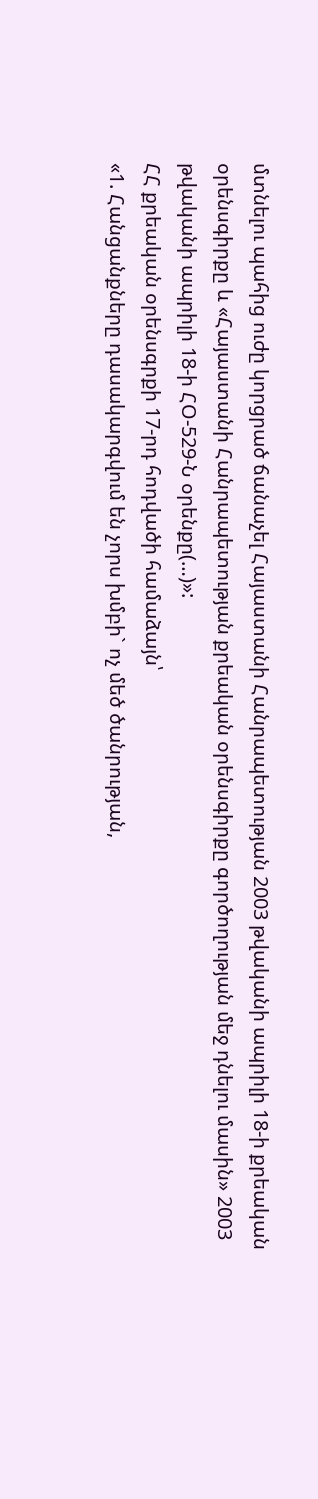մտնելու պահից ուժը կորցրած ճանաչել Հայաստանի Հանրապետության 2003 թվականի ապրիլի 18-ի քրեական օրենսգիրքը և «Հայաստանի Հանրապետության քրեական օրենսգիրքը գործողության մեջ դնելու մասին» 2003 թվականի ապրիլի 18-ի ՀՕ-529-Ն օրենքը(…)»:
ՀՀ քրեական օրենսգրքի 17-րդ հոդվածի համաձայն՝
«1. Հանցանքները դասակարգվում են չորս խմբի` ոչ մեծ ծանրության,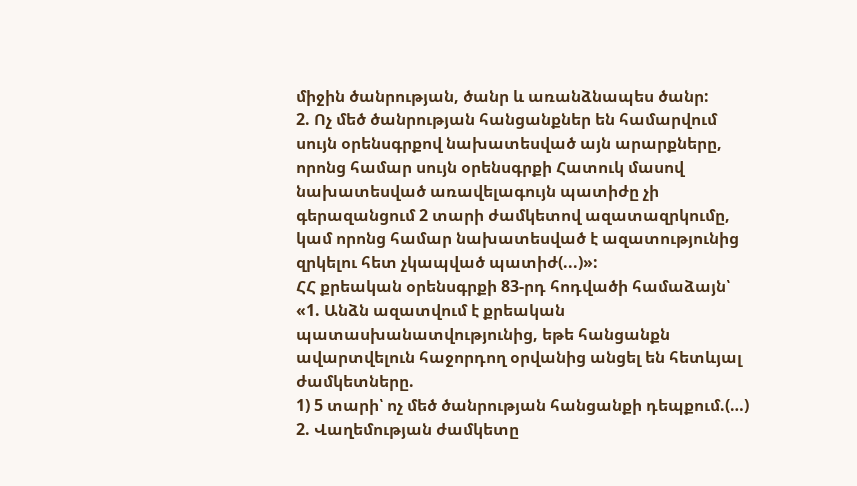միջին ծանրության, ծանր և առանձնապես ծանր:
2. Ոչ մեծ ծանրության հանցանքներ են համարվում սույն օրենսգրքով նախատեսված այն արարքները, որոնց համար սույն օրենսգրքի Հատուկ մասով նախատեսված առավելագույն պատիժը չի գերազանցում 2 տարի ժամկետով ազատազրկումը, կամ որոնց համար նախատեսված է ազատությունից զրկելու հետ չկապված պատիժ(...)»:
ՀՀ քրեական օրենսգրքի 83-րդ հոդվածի համաձայն՝
«1. Անձն ազատվում է քրեական պատասխանատվությունից, եթե հանցանքն ավարտվելուն հաջորդող օրվանից անցել են հետևյալ ժամկետները.
1) 5 տարի՝ ոչ մեծ ծանրության հանցանքի դեպքում.(…)
2. Վաղեմության ժամկետը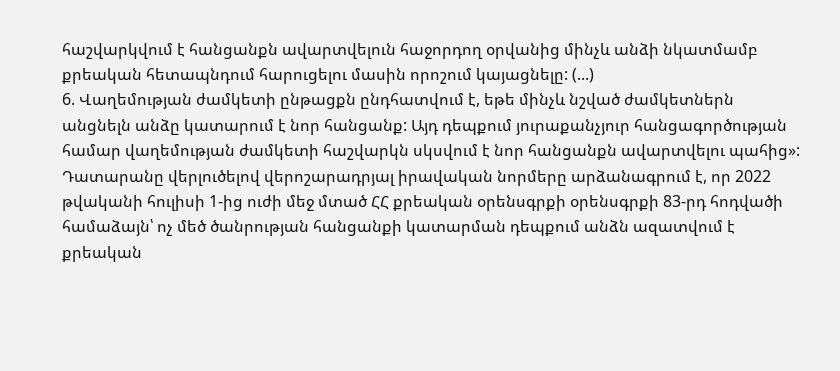հաշվարկվում է հանցանքն ավարտվելուն հաջորդող օրվանից մինչև անձի նկատմամբ քրեական հետապնդում հարուցելու մասին որոշում կայացնելը: (...)
6. Վաղեմության ժամկետի ընթացքն ընդհատվում է, եթե մինչև նշված ժամկետներն անցնելն անձը կատարում է նոր հանցանք: Այդ դեպքում յուրաքանչյուր հանցագործության համար վաղեմության ժամկետի հաշվարկն սկսվում է նոր հանցանքն ավարտվելու պահից»:
Դատարանը վերլուծելով վերոշարադրյալ իրավական նորմերը արձանագրում է, որ 2022 թվականի հուլիսի 1-ից ուժի մեջ մտած ՀՀ քրեական օրենսգրքի օրենսգրքի 83-րդ հոդվածի համաձայն՝ ոչ մեծ ծանրության հանցանքի կատարման դեպքում անձն ազատվում է քրեական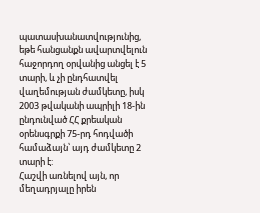պատասխանատվությունից, եթե հանցանքն ավարտվելուն հաջորդող օրվանից անցել է 5 տարի, և չի ընդհատվել վաղեմության ժամկետը, իսկ 2003 թվականի ապրիլի 18-ին ընդունված ՀՀ քրեական օրենսգրքի 75-րդ հոդվածի համաձայն՝ այդ ժամկետը 2 տարի է:
Հաշվի առնելով այն, որ մեղադրյալը իրեն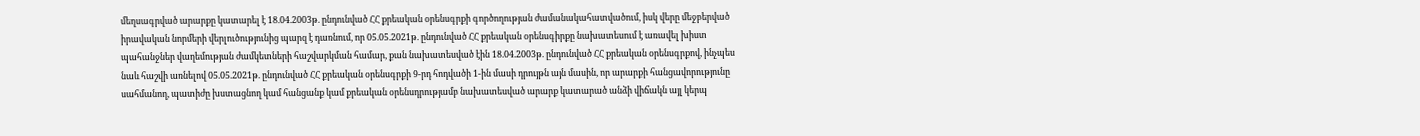մեղսագրված արարքը կատարել է 18.04.2003թ. ընդունված ՀՀ քրեական օրենսգրքի գործողության ժամանակահատվածում, իսկ վերը մեջբերված իրավական նորմերի վերլուծությունից պարզ է դառնում, որ 05.05.2021թ. ընդունված ՀՀ քրեական օրենսգիրքը նախատեսում է առավել խիստ պահանջներ վաղեմության ժամկետների հաշվարկման համար, քան նախատեսված էին 18.04.2003թ. ընդունված ՀՀ քրեական օրենսգրքով, ինչպես նաև հաշվի առնելով 05.05.2021թ. ընդունված ՀՀ քրեական օրենսգրքի 9-րդ հոդվածի 1-ին մասի դրույթն այն մասին, որ արարքի հանցավորությունը սահմանող, պատիժը խստացնող կամ հանցանք կամ քրեական օրենսդրությամբ նախատեսված արարք կատարած անձի վիճակն այլ կերպ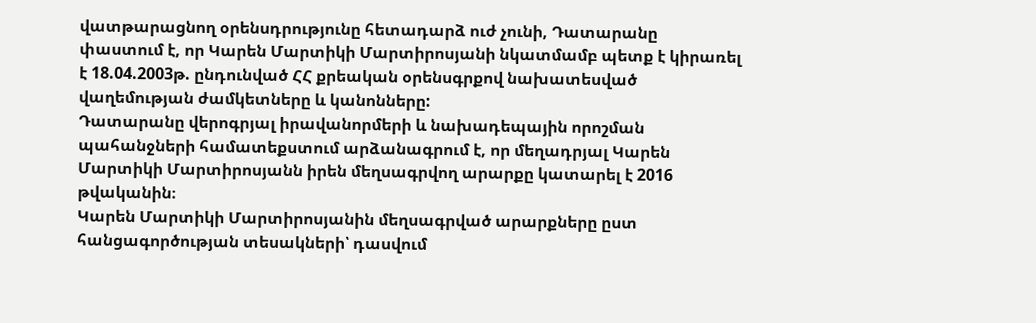վատթարացնող օրենսդրությունը հետադարձ ուժ չունի, Դատարանը փաստում է, որ Կարեն Մարտիկի Մարտիրոսյանի նկատմամբ պետք է կիրառել է 18.04.2003թ. ընդունված ՀՀ քրեական օրենսգրքով նախատեսված վաղեմության ժամկետները և կանոնները:
Դատարանը վերոգրյալ իրավանորմերի և նախադեպային որոշման պահանջների համատեքստում արձանագրում է, որ մեղադրյալ Կարեն Մարտիկի Մարտիրոսյանն իրեն մեղսագրվող արարքը կատարել է 2016 թվականին։
Կարեն Մարտիկի Մարտիրոսյանին մեղսագրված արարքները ըստ հանցագործության տեսակների՝ դասվում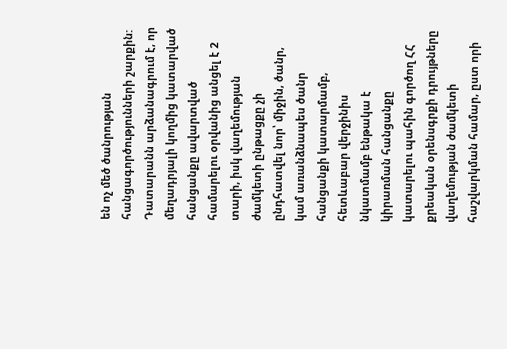են ոչ մեծ ծանրության հանցագործությունների շարքին:
Դատարանն արձանագրում է, որ մեղադրյալի կողմից կատարված հանցանքը ավարտված համարելու օրվանից անցել է 2 տարի, իսկ վաղեմության ժամկետի ընթացքը չի ընդհատվել նոր՝ միջին, ծանր, կամ առանձնապես ծանր հանցանքի կատարմամբ, հետևաբար վերջինիս նկատմամբ ենթակա է կիրառման հանցանքը կատարելու պահին գործող ՀՀ քրեական օրենսգրքի դրույթները վաղեմության ժամկետի հաշվարկման համար, ըստ որի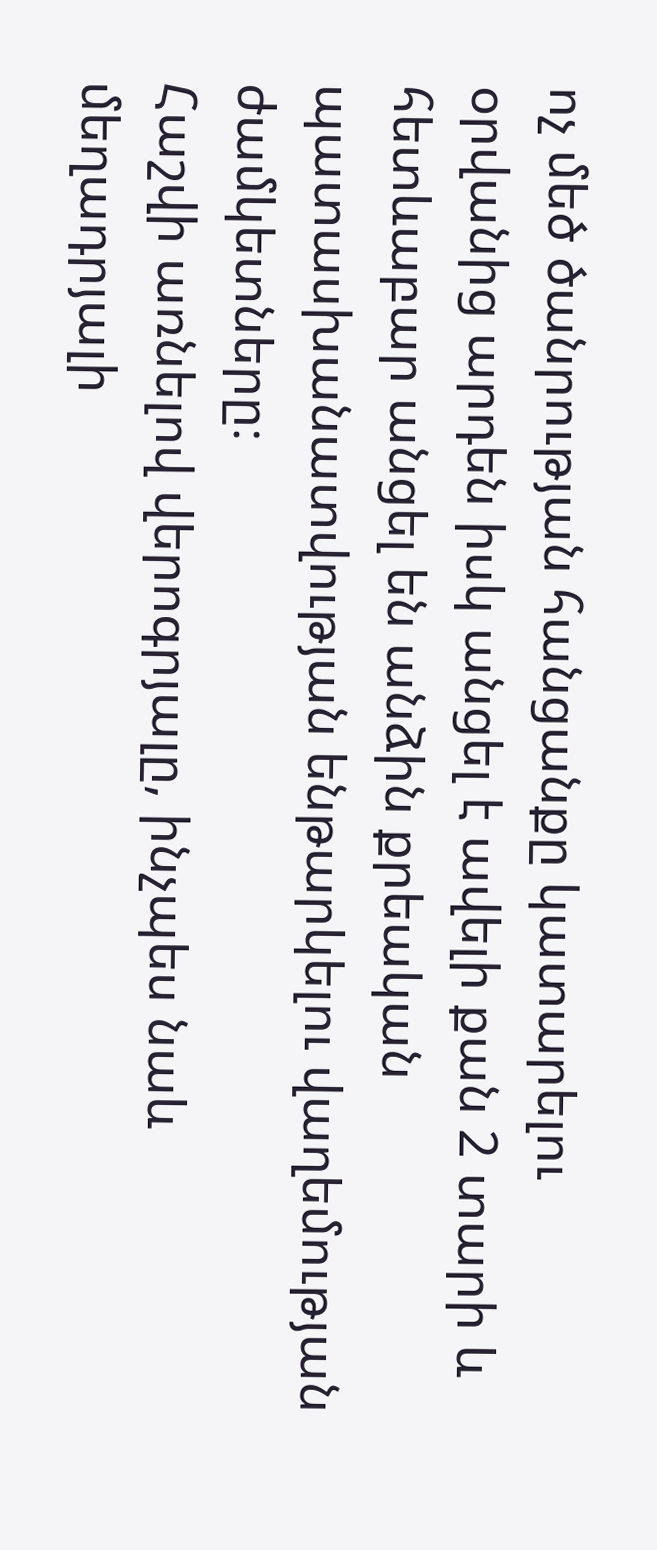ոչ մեծ ծանրության հանցանքը կատարելու օրվանից արդեն իսկ անցել է ավելի քան 2 տարի և հետևաբար անցել են անձին քրեական պատասխանատվության ենթարկելու վաղեմության ժամկետները։
Հաշվի առնելով վերոգրյալը, ինչպես նաև մեղադրյալի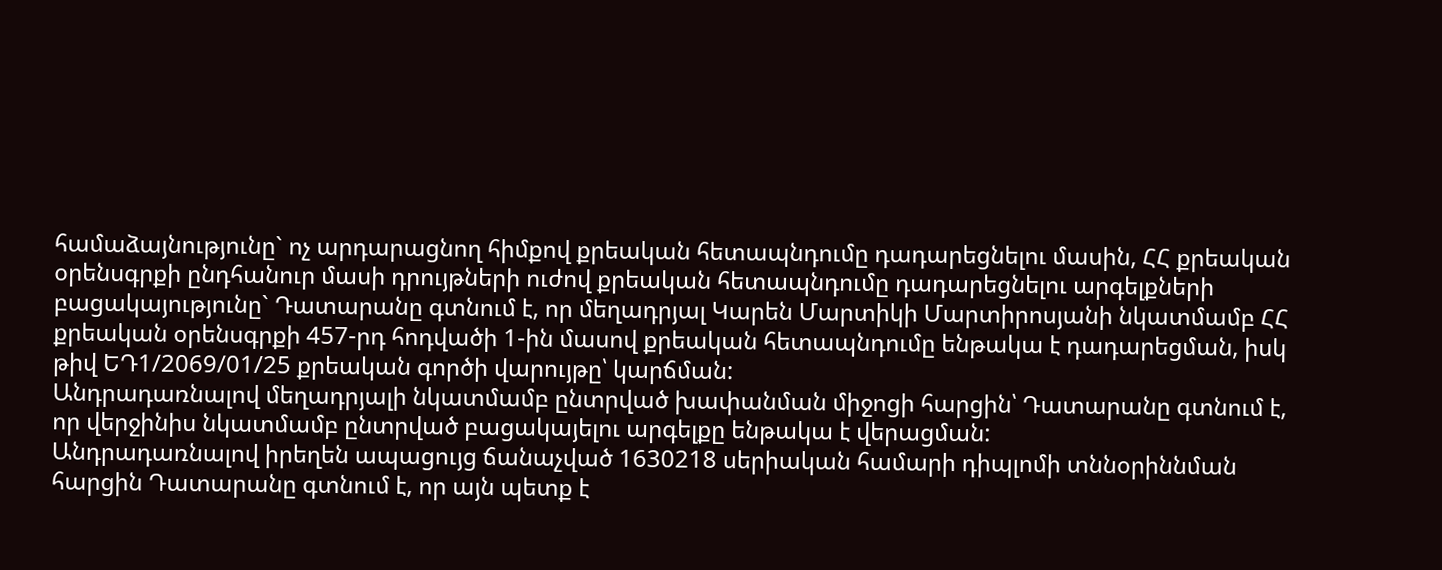համաձայնությունը` ոչ արդարացնող հիմքով քրեական հետապնդումը դադարեցնելու մասին, ՀՀ քրեական օրենսգրքի ընդհանուր մասի դրույթների ուժով քրեական հետապնդումը դադարեցնելու արգելքների բացակայությունը` Դատարանը գտնում է, որ մեղադրյալ Կարեն Մարտիկի Մարտիրոսյանի նկատմամբ ՀՀ քրեական օրենսգրքի 457-րդ հոդվածի 1-ին մասով քրեական հետապնդումը ենթակա է դադարեցման, իսկ թիվ ԵԴ1/2069/01/25 քրեական գործի վարույթը՝ կարճման:
Անդրադառնալով մեղադրյալի նկատմամբ ընտրված խափանման միջոցի հարցին՝ Դատարանը գտնում է, որ վերջինիս նկատմամբ ընտրված բացակայելու արգելքը ենթակա է վերացման:
Անդրադառնալով իրեղեն ապացույց ճանաչված 1630218 սերիական համարի դիպլոմի տննօրիննման հարցին Դատարանը գտնում է, որ այն պետք է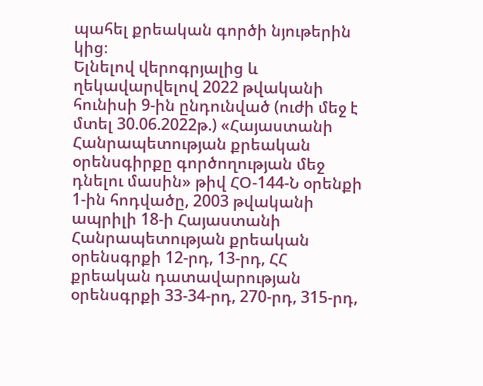պահել քրեական գործի նյութերին կից։
Ելնելով վերոգրյալից և ղեկավարվելով 2022 թվականի հունիսի 9-ին ընդունված (ուժի մեջ է մտել 30.06.2022թ.) «Հայաստանի Հանրապետության քրեական օրենսգիրքը գործողության մեջ դնելու մասին» թիվ ՀՕ-144-Ն օրենքի 1-ին հոդվածը, 2003 թվականի ապրիլի 18-ի Հայաստանի Հանրապետության քրեական օրենսգրքի 12-րդ, 13-րդ, ՀՀ քրեական դատավարության օրենսգրքի 33-34-րդ, 270-րդ, 315-րդ,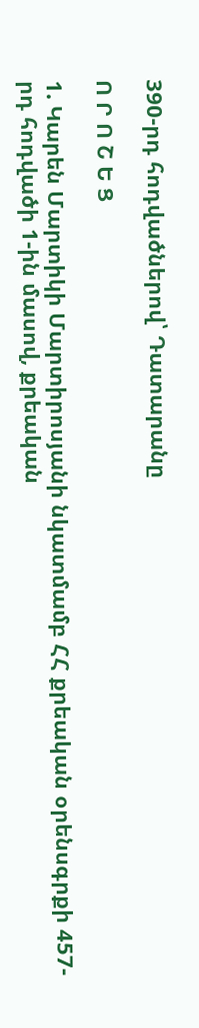390-րդ հոդվածներով՝ Դատարանը

Ո Ր Ո Շ Ե Ց

1. Կարեն Մարտիկի Մարտիրոսյանի նկատմամբ ՀՀ քրեական օրենսգրքի 457-րդ հոդվածի 1-ին մասով, քրեական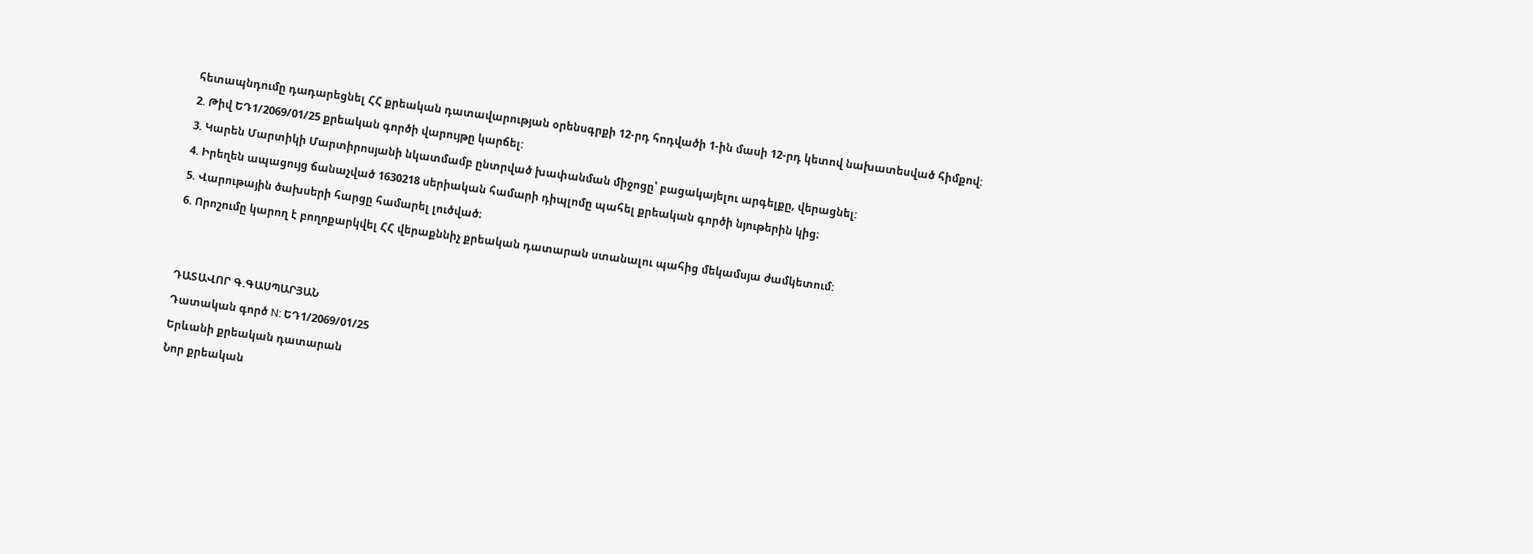հետապնդումը դադարեցնել ՀՀ քրեական դատավարության օրենսգրքի 12-րդ հոդվածի 1-ին մասի 12-րդ կետով նախատեսված հիմքով:
2. Թիվ ԵԴ1/2069/01/25 քրեական գործի վարույթը կարճել:
3. Կարեն Մարտիկի Մարտիրոսյանի նկատմամբ ընտրված խափանման միջոցը՝ բացակայելու արգելքը, վերացնել:
4. Իրեղեն ապացույց ճանաչված 1630218 սերիական համարի դիպլոմը պահել քրեական գործի նյութերին կից։
5. Վարութային ծախսերի հարցը համարել լուծված։
6. Որոշումը կարող է բողոքարկվել ՀՀ վերաքննիչ քրեական դատարան ստանալու պահից մեկամսյա ժամկետում:


ԴԱՏԱՎՈՐ Գ.ԳԱՍՊԱՐՅԱՆ
Դատական գործ N: ԵԴ1/2069/01/25
Երևանի քրեական դատարան
Նոր քրեական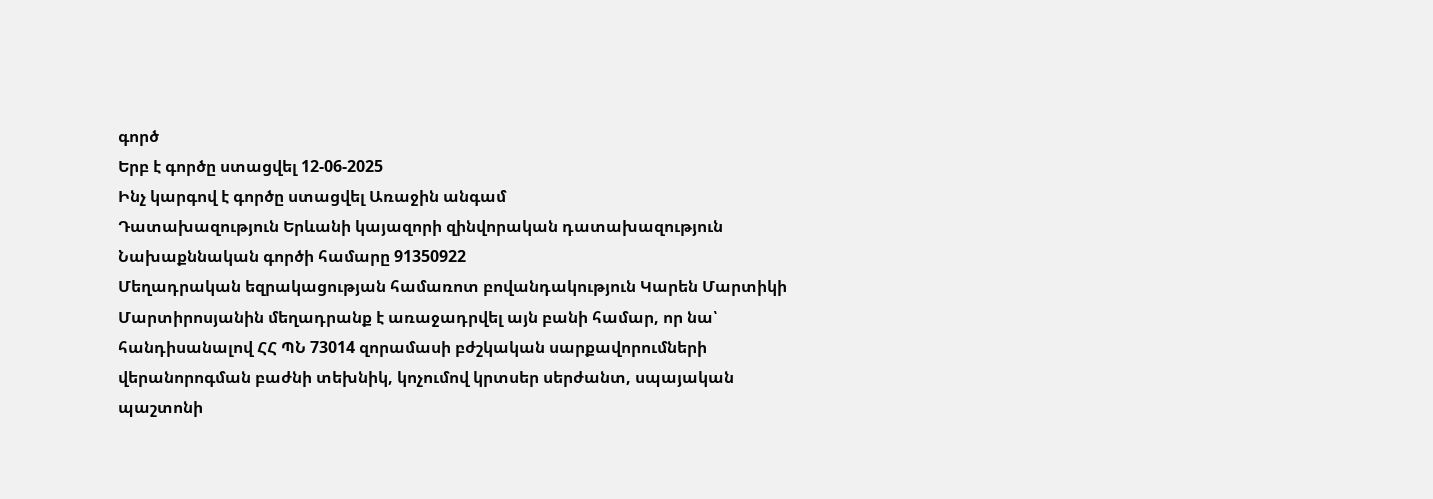գործ
Երբ է գործը ստացվել 12-06-2025
Ինչ կարգով է գործը ստացվել Առաջին անգամ
Դատախազություն Երևանի կայազորի զինվորական դատախազություն
Նախաքննական գործի համարը 91350922
Մեղադրական եզրակացության համառոտ բովանդակություն Կարեն Մարտիկի Մարտիրոսյանին մեղադրանք է առաջադրվել այն բանի համար, որ նա՝ հանդիսանալով ՀՀ ՊՆ 73014 զորամասի բժշկական սարքավորումների վերանորոգման բաժնի տեխնիկ, կոչումով կրտսեր սերժանտ, սպայական պաշտոնի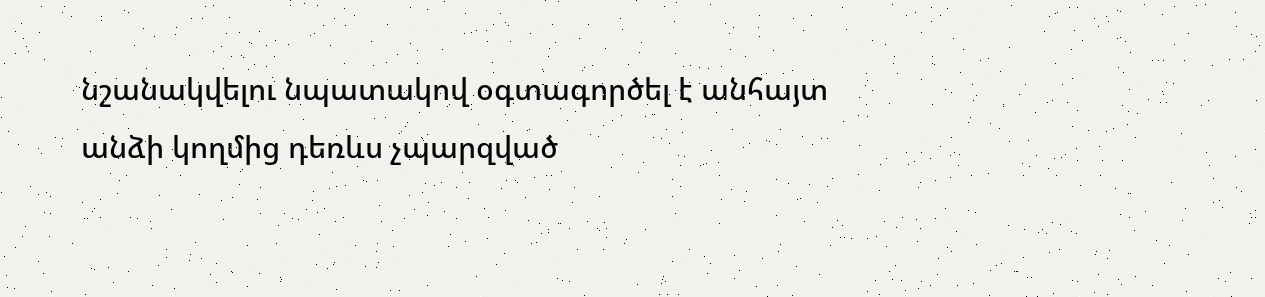նշանակվելու նպատակով օգտագործել է անհայտ անձի կողմից դեռևս չպարզված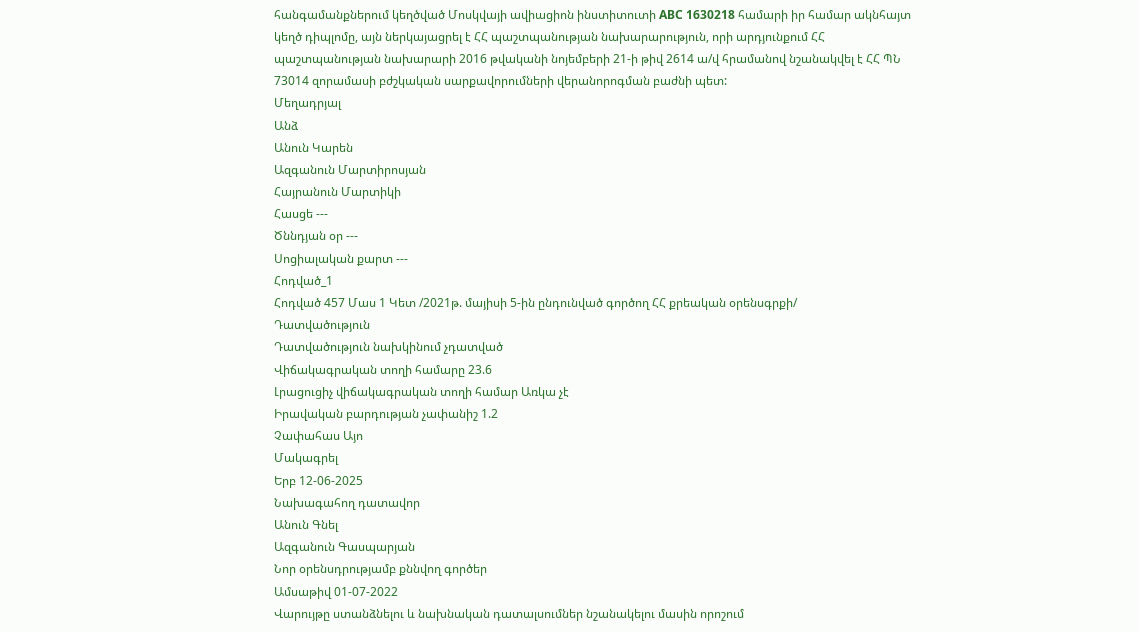հանգամանքներում կեղծված Մոսկվայի ավիացիոն ինստիտուտի ABC 1630218 համարի իր համար ակնհայտ կեղծ դիպլոմը, այն ներկայացրել է ՀՀ պաշտպանության նախարարություն, որի արդյունքում ՀՀ պաշտպանության նախարարի 2016 թվականի նոյեմբերի 21-ի թիվ 2614 ա/վ հրամանով նշանակվել է ՀՀ ՊՆ 73014 զորամասի բժշկական սարքավորումների վերանորոգման բաժնի պետ:
Մեղադրյալ
Անձ
Անուն Կարեն
Ազգանուն Մարտիրոսյան
Հայրանուն Մարտիկի
Հասցե ---
Ծննդյան օր ---
Սոցիալական քարտ ---
Հոդված_1
Հոդված 457 Մաս 1 Կետ /2021թ. մայիսի 5-ին ընդունված գործող ՀՀ քրեական օրենսգրքի/
Դատվածություն
Դատվածություն նախկինում չդատված
Վիճակագրական տողի համարը 23.6
Լրացուցիչ վիճակագրական տողի համար Առկա չէ
Իրավական բարդության չափանիշ 1.2
Չափահաս Այո
Մակագրել
Երբ 12-06-2025
Նախագահող դատավոր
Անուն Գնել
Ազգանուն Գասպարյան
Նոր օրենսդրությամբ քննվող գործեր
Ամսաթիվ 01-07-2022
Վարույթը ստանձնելու և նախնական դատալսումներ նշանակելու մասին որոշում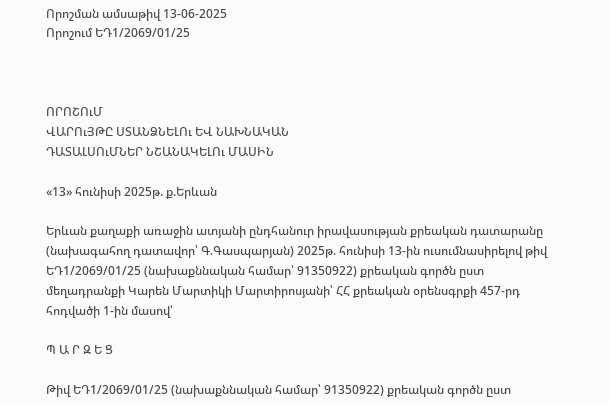Որոշման ամսաթիվ 13-06-2025
Որոշում ԵԴ1/2069/01/25



ՈՐՈՇՈւՄ
ՎԱՐՈւՅԹԸ ՍՏԱՆՁՆԵԼՈւ ԵՎ ՆԱԽՆԱԿԱՆ
ԴԱՏԱԼՍՈւՄՆԵՐ ՆՇԱՆԱԿԵԼՈւ ՄԱՍԻՆ

«13» հունիսի 2025թ. ք.Երևան

Երևան քաղաքի առաջին ատյանի ընդհանուր իրավասության քրեական դատարանը (նախագահող դատավոր՝ Գ.Գասպարյան) 2025թ. հունիսի 13-ին ուսումնասիրելով թիվ ԵԴ1/2069/01/25 (նախաքննական համար՝ 91350922) քրեական գործն ըստ մեղադրանքի Կարեն Մարտիկի Մարտիրոսյանի՝ ՀՀ քրեական օրենսգրքի 457-րդ հոդվածի 1-ին մասով՝

Պ Ա Ր Զ Ե Ց

Թիվ ԵԴ1/2069/01/25 (նախաքննական համար՝ 91350922) քրեական գործն ըստ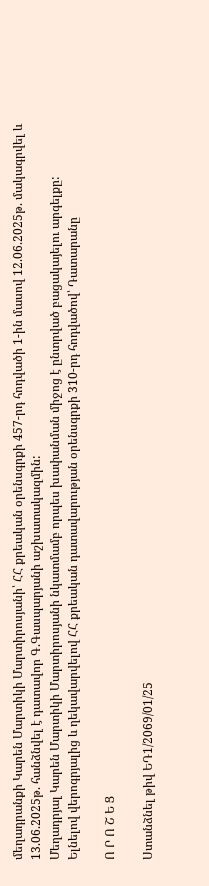մեղադրանքի Կարեն Մարտիկի Մարտիրոսյանի՝ ՀՀ քրեական օրենսգրքի 457-րդ հոդվածի 1-ին մասով 12.06.2025թ. մակագրվել և 13.06.2025թ. հանձնվել է դատավոր Գ.Գասպարյանի աշխատակազմին:
Մեղադրյալ Կարեն Մարտիկի Մարտիրոսյանի նկատմամբ որպես խափանման միջոց է ընտրված բացակայելու արգելքը:
Ելնելով վերոգրյալից և ղեկավարվելով ՀՀ քրեական դատավարության օրենսգրքի 310-րդ հոդվածով՝ Դատարանը

Ո Ր Ո Շ Ե Ց

Ստանձնել թիվ ԵԴ1/2069/01/25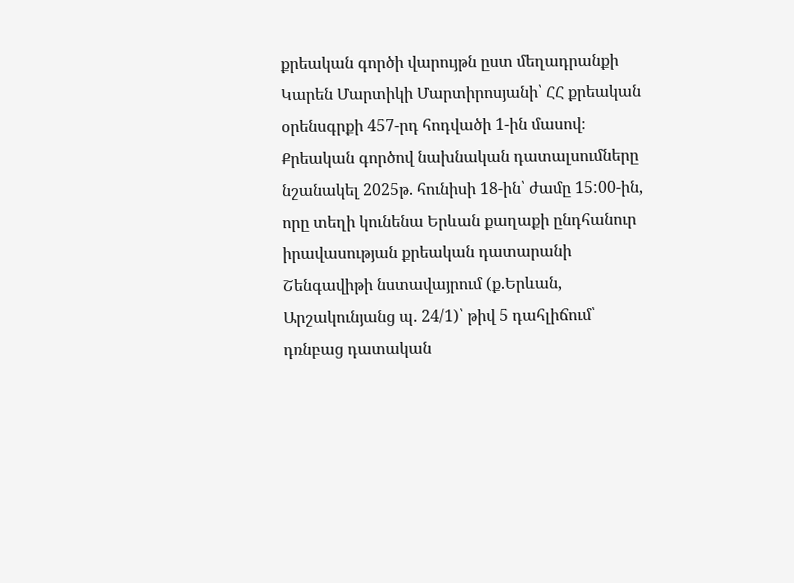քրեական գործի վարույթն ըստ մեղադրանքի Կարեն Մարտիկի Մարտիրոսյանի՝ ՀՀ քրեական օրենսգրքի 457-րդ հոդվածի 1-ին մասով։
Քրեական գործով նախնական դատալսումները նշանակել 2025թ. հունիսի 18-ին՝ ժամը 15:00-ին, որը տեղի կունենա Երևան քաղաքի ընդհանուր իրավասության քրեական դատարանի Շենգավիթի նստավայրում (ք.Երևան, Արշակունյանց պ. 24/1)՝ թիվ 5 դահլիճում՝ դռնբաց դատական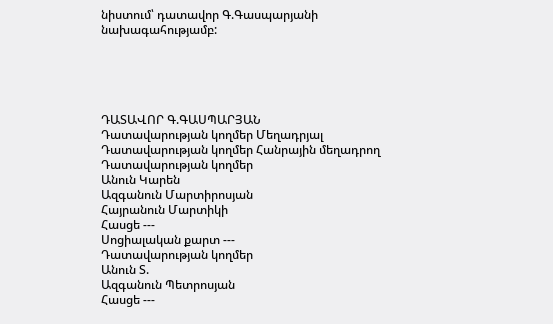նիստում՝ դատավոր Գ.Գասպարյանի նախագահությամբ:





ԴԱՏԱՎՈՐ Գ.ԳԱՍՊԱՐՅԱՆ
Դատավարության կողմեր Մեղադրյալ
Դատավարության կողմեր Հանրային մեղադրող
Դատավարության կողմեր
Անուն Կարեն
Ազգանուն Մարտիրոսյան
Հայրանուն Մարտիկի
Հասցե ---
Սոցիալական քարտ ---
Դատավարության կողմեր
Անուն Տ.
Ազգանուն Պետրոսյան
Հասցե ---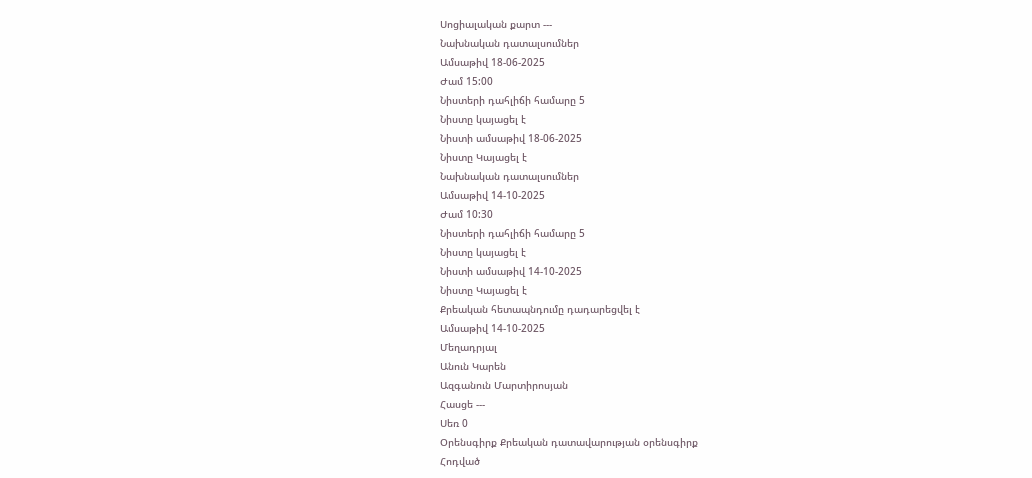Սոցիալական քարտ ---
Նախնական դատալսումներ
Ամսաթիվ 18-06-2025
Ժամ 15:00
Նիստերի դահլիճի համարը 5
Նիստը կայացել է
Նիստի ամսաթիվ 18-06-2025
Նիստը Կայացել է
Նախնական դատալսումներ
Ամսաթիվ 14-10-2025
Ժամ 10:30
Նիստերի դահլիճի համարը 5
Նիստը կայացել է
Նիստի ամսաթիվ 14-10-2025
Նիստը Կայացել է
Քրեական հետապնդումը դադարեցվել է
Ամսաթիվ 14-10-2025
Մեղադրյալ
Անուն Կարեն
Ազգանուն Մարտիրոսյան
Հասցե ---
Սեռ 0
Օրենսգիրք Քրեական դատավարության օրենսգիրք
Հոդված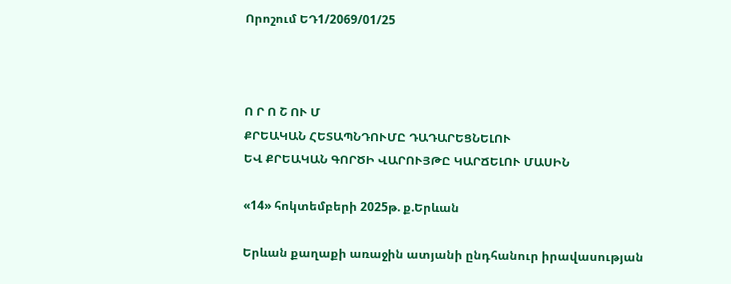Որոշում ԵԴ1/2069/01/25



Ո Ր Ո Շ ՈՒ Մ
ՔՐԵԱԿԱՆ ՀԵՏԱՊՆԴՈՒՄԸ ԴԱԴԱՐԵՑՆԵԼՈՒ
ԵՎ ՔՐԵԱԿԱՆ ԳՈՐԾԻ ՎԱՐՈՒՅԹԸ ԿԱՐՃԵԼՈՒ ՄԱՍԻՆ

«14» հոկտեմբերի 2025թ. ք.Երևան

Երևան քաղաքի առաջին ատյանի ընդհանուր իրավասության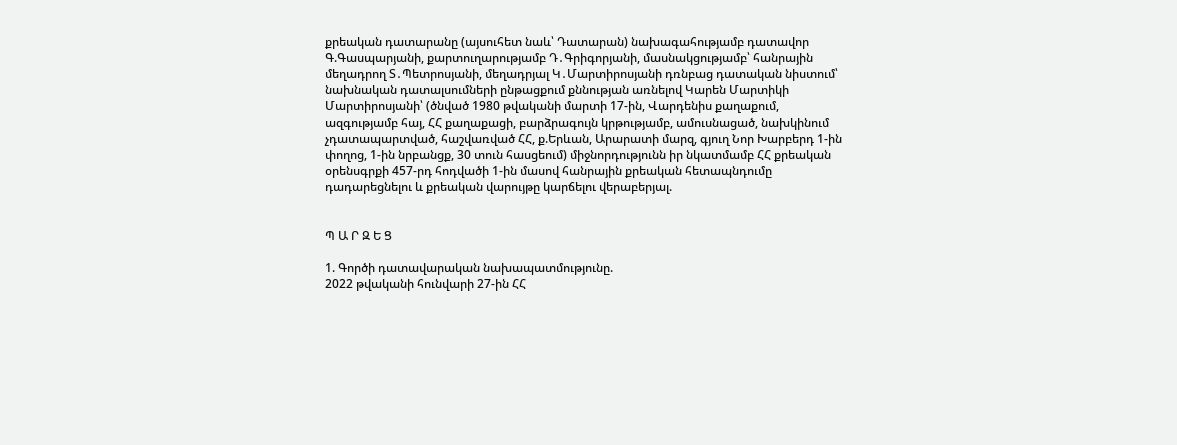քրեական դատարանը (այսուհետ նաև՝ Դատարան) նախագահությամբ դատավոր Գ.Գասպարյանի, քարտուղարությամբ Դ․Գրիգորյանի, մասնակցությամբ՝ հանրային մեղադրող Տ․Պետրոսյանի, մեղադրյալ Կ․Մարտիրոսյանի դռնբաց դատական նիստում՝ նախնական դատալսումների ընթացքում քննության առնելով Կարեն Մարտիկի Մարտիրոսյանի՝ (ծնված 1980 թվականի մարտի 17-ին, Վարդենիս քաղաքում, ազգությամբ հայ, ՀՀ քաղաքացի, բարձրագույն կրթությամբ, ամուսնացած, նախկինում չդատապարտված, հաշվառված ՀՀ, ք.Երևան, Արարատի մարզ, գյուղ Նոր Խարբերդ 1-ին փողոց, 1-ին նրբանցք, 30 տուն հասցեում) միջնորդությունն իր նկատմամբ ՀՀ քրեական օրենսգրքի 457-րդ հոդվածի 1-ին մասով հանրային քրեական հետապնդումը դադարեցնելու և քրեական վարույթը կարճելու վերաբերյալ.


Պ Ա Ր Զ Ե Ց

1. Գործի դատավարական նախապատմությունը.
2022 թվականի հունվարի 27-ին ՀՀ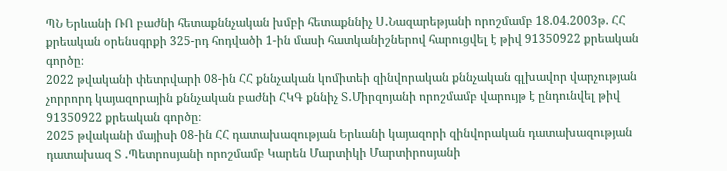ՊՆ Երևանի ՌՈ բաժնի հետաքննչական խմբի հետաքննիչ Ս․Նազարեթյանի որոշմամբ 18.04.2003թ. ՀՀ քրեական օրենսգրքի 325-րդ հոդվածի 1-ին մասի հատկանիշներով հարուցվել է թիվ 91350922 քրեական գործը։
2022 թվականի փետրվարի 08-ին ՀՀ քննչական կոմիտեի զինվորական քննչական գլխավոր վարչության չորրորդ կայազորային քննչական բաժնի ՀԿԳ քննիչ Տ․Միրզոյանի որոշմամբ վարույթ է ընդունվել թիվ 91350922 քրեական գործը։
2025 թվականի մայիսի 08-ին ՀՀ դատախազության Երևանի կայազորի զինվորական դատախազության դատախազ Տ ․Պետրոսյանի որոշմամբ Կարեն Մարտիկի Մարտիրոսյանի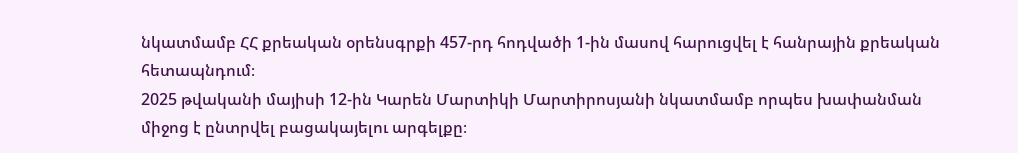նկատմամբ ՀՀ քրեական օրենսգրքի 457-րդ հոդվածի 1-ին մասով հարուցվել է հանրային քրեական հետապնդում։
2025 թվականի մայիսի 12-ին Կարեն Մարտիկի Մարտիրոսյանի նկատմամբ որպես խափանման միջոց է ընտրվել բացակայելու արգելքը։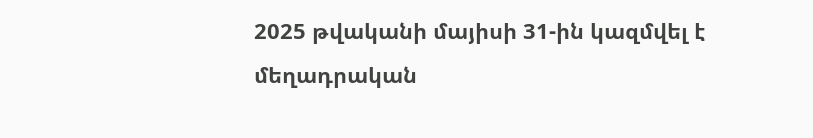2025 թվականի մայիսի 31-ին կազմվել է մեղադրական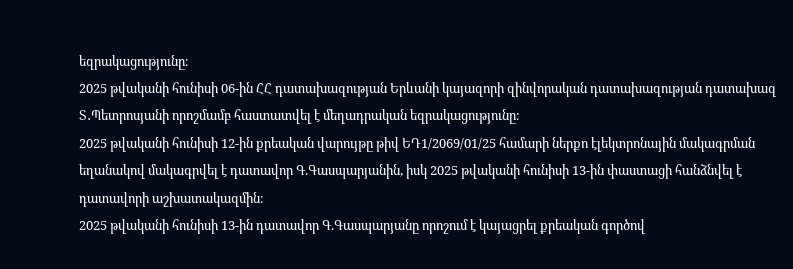եզրակացությունը։
2025 թվականի հունիսի 06-ին ՀՀ դատախազության Երևանի կայազորի զինվորական դատախազության դատախազ Տ․Պետրոսյանի որոշմամբ հաստատվել է մեղադրական եզրակացությունը։
2025 թվականի հունիսի 12-ին քրեական վարույթը թիվ ԵԴ1/2069/01/25 համարի ներքո էլեկտրոնային մակագրման եղանակով մակագրվել է դատավոր Գ.Գասպարյանին, իսկ 2025 թվականի հունիսի 13-ին փաստացի հանձնվել է դատավորի աշխատակազմին։
2025 թվականի հունիսի 13-ին դատավոր Գ.Գասպարյանը որոշում է կայացրել քրեական գործով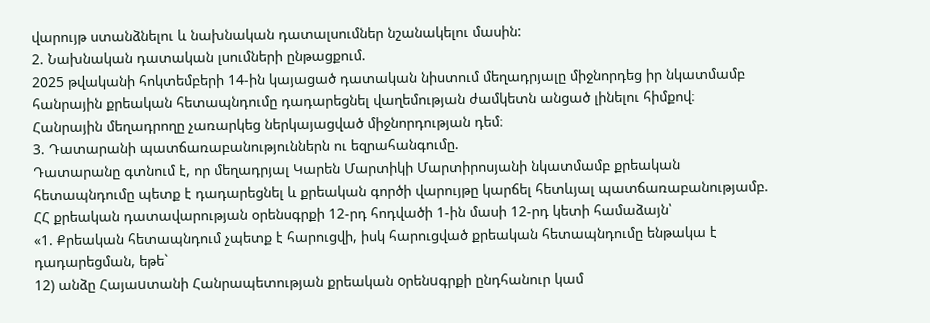վարույթ ստանձնելու և նախնական դատալսումներ նշանակելու մասին:
2. Նախնական դատական լսումների ընթացքում.
2025 թվականի հոկտեմբերի 14-ին կայացած դատական նիստում մեղադրյալը միջնորդեց իր նկատմամբ հանրային քրեական հետապնդումը դադարեցնել վաղեմության ժամկետն անցած լինելու հիմքով։
Հանրային մեղադրողը չառարկեց ներկայացված միջնորդության դեմ։
3. Դատարանի պատճառաբանություններն ու եզրահանգումը.
Դատարանը գտնում է, որ մեղադրյալ Կարեն Մարտիկի Մարտիրոսյանի նկատմամբ քրեական հետապնդումը պետք է դադարեցնել և քրեական գործի վարույթը կարճել հետևյալ պատճառաբանությամբ.
ՀՀ քրեական դատավարության օրենսգրքի 12-րդ հոդվածի 1-ին մասի 12-րդ կետի համաձայն՝
«1. Քրեական հետապնդում չպետք է հարուցվի, իսկ հարուցված քրեական հետապնդումը ենթակա է դադարեցման, եթե`
12) անձը Հայաuտանի Հանրապետության քրեական oրենuգրքի ընդհանուր կամ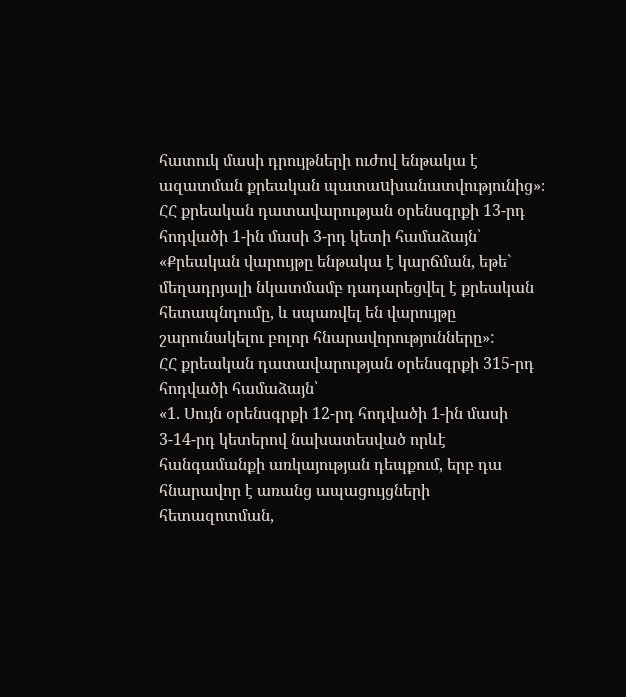հատուկ մասի դրույթների ուժով ենթակա է ազատման քրեական պատաuխանատվությունից»։
ՀՀ քրեական դատավարության օրենսգրքի 13-րդ հոդվածի 1-ին մասի 3-րդ կետի համաձայն՝
«Քրեական վարույթը ենթակա է կարճման, եթե` մեղադրյալի նկատմամբ դադարեցվել է քրեական հետապնդումը, և սպառվել են վարույթը շարունակելու բոլոր հնարավորությունները»:
ՀՀ քրեական դատավարության օրենսգրքի 315-րդ հոդվածի համաձայն՝
«1. Սույն օրենսգրքի 12-րդ հոդվածի 1-ին մասի 3-14-րդ կետերով նախատեսված որևէ հանգամանքի առկայության դեպքում, երբ դա հնարավոր է առանց ապացույցների հետազոտման,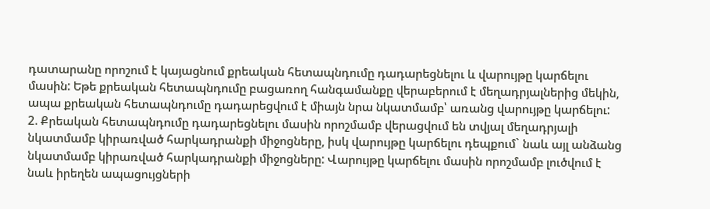դատարանը որոշում է կայացնում քրեական հետապնդումը դադարեցնելու և վարույթը կարճելու մասին: Եթե քրեական հետապնդումը բացառող հանգամանքը վերաբերում է մեղադրյալներից մեկին, ապա քրեական հետապնդումը դադարեցվում է միայն նրա նկատմամբ՝ առանց վարույթը կարճելու:
2. Քրեական հետապնդումը դադարեցնելու մասին որոշմամբ վերացվում են տվյալ մեղադրյալի նկատմամբ կիրառված հարկադրանքի միջոցները, իսկ վարույթը կարճելու դեպքում` նաև այլ անձանց նկատմամբ կիրառված հարկադրանքի միջոցները: Վարույթը կարճելու մասին որոշմամբ լուծվում է նաև իրեղեն ապացույցների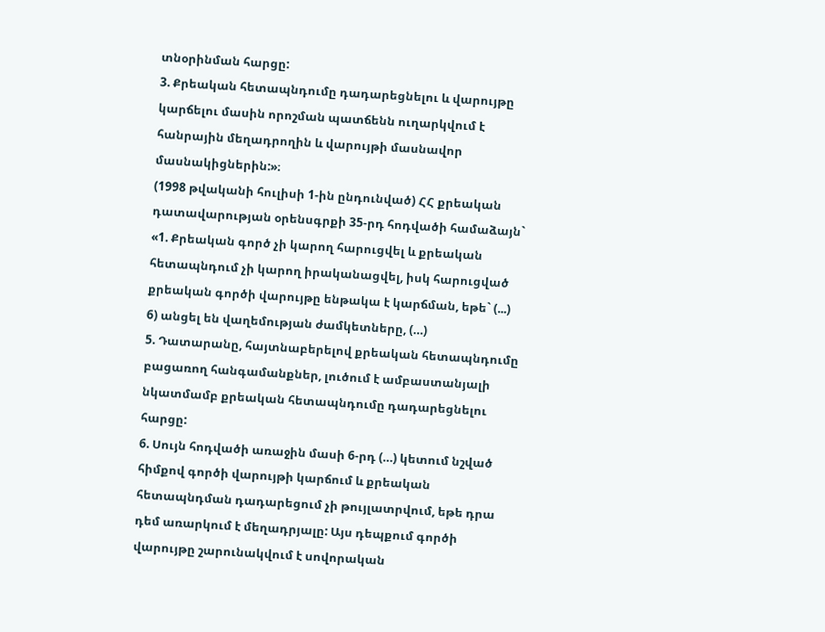տնօրինման հարցը:
3. Քրեական հետապնդումը դադարեցնելու և վարույթը կարճելու մասին որոշման պատճենն ուղարկվում է հանրային մեղադրողին և վարույթի մասնավոր մասնակիցներին:»։
(1998 թվականի հուլիսի 1-ին ընդունված) ՀՀ քրեական դատավարության օրենսգրքի 35-րդ հոդվածի համաձայն`
«1. Քրեական գործ չի կարող հարուցվել և քրեական հետապնդում չի կարող իրականացվել, իսկ հարուցված քրեական գործի վարույթը ենթակա է կարճման, եթե` (...)
6) անցել են վաղեմության ժամկետները, (…)
5. Դատարանը, հայտնաբերելով քրեական հետապնդումը բացառող հանգամանքներ, լուծում է ամբաստանյալի նկատմամբ քրեական հետապնդումը դադարեցնելու հարցը:
6. Սույն հոդվածի առաջին մասի 6-րդ (…) կետում նշված հիմքով գործի վարույթի կարճում և քրեական հետապնդման դադարեցում չի թույլատրվում, եթե դրա դեմ առարկում է մեղադրյալը: Այս դեպքում գործի վարույթը շարունակվում է սովորական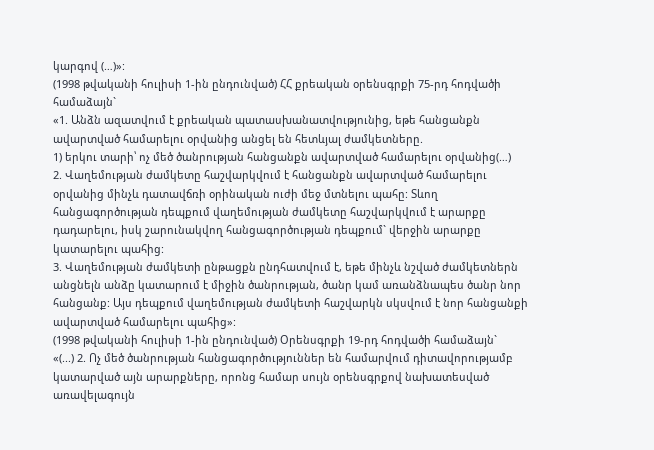կարգով (…)»:
(1998 թվականի հուլիսի 1-ին ընդունված) ՀՀ քրեական օրենսգրքի 75-րդ հոդվածի համաձայն`
«1. Անձն ազատվում է քրեական պատասխանատվությունից, եթե հանցանքն ավարտված համարելու օրվանից անցել են հետևյալ ժամկետները.
1) երկու տարի՝ ոչ մեծ ծանրության հանցանքն ավարտված համարելու օրվանից(…)
2. Վաղեմության ժամկետը հաշվարկվում է հանցանքն ավարտված համարելու օրվանից մինչև դատավճռի օրինական ուժի մեջ մտնելու պահը: Տևող հանցագործության դեպքում վաղեմության ժամկետը հաշվարկվում է արարքը դադարելու, իսկ շարունակվող հանցագործության դեպքում` վերջին արարքը կատարելու պահից:
3. Վաղեմության ժամկետի ընթացքն ընդհատվում է, եթե մինչև նշված ժամկետներն անցնելն անձը կատարում է միջին ծանրության, ծանր կամ առանձնապես ծանր նոր հանցանք: Այս դեպքում վաղեմության ժամկետի հաշվարկն սկսվում է նոր հանցանքի ավարտված համարելու պահից»:
(1998 թվականի հուլիսի 1-ին ընդունված) Օրենսգրքի 19-րդ հոդվածի համաձայն`
«(...) 2. Ոչ մեծ ծանրության հանցագործություններ են համարվում դիտավորությամբ կատարված այն արարքները, որոնց համար սույն օրենսգրքով նախատեսված առավելագույն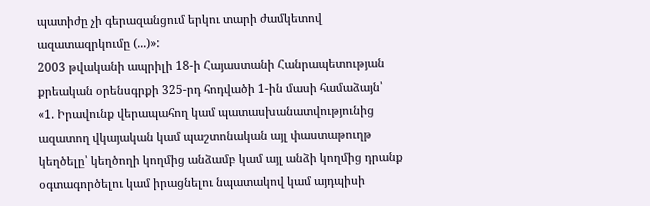պատիժը չի գերազանցում երկու տարի ժամկետով ազատազրկումը (...)»:
2003 թվականի ապրիլի 18-ի Հայաստանի Հանրապետության քրեական օրենսգրքի 325-րդ հոդվածի 1-ին մասի համաձայն՝
«1. Իրավունք վերապահող կամ պատասխանատվությունից ազատող վկայական կամ պաշտոնական այլ փաստաթուղթ կեղծելը՝ կեղծողի կողմից անձամբ կամ այլ անձի կողմից դրանք օգտագործելու կամ իրացնելու նպատակով կամ այդպիսի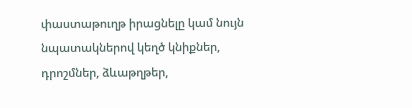փաստաթուղթ իրացնելը կամ նույն նպատակներով կեղծ կնիքներ, դրոշմներ, ձևաթղթեր,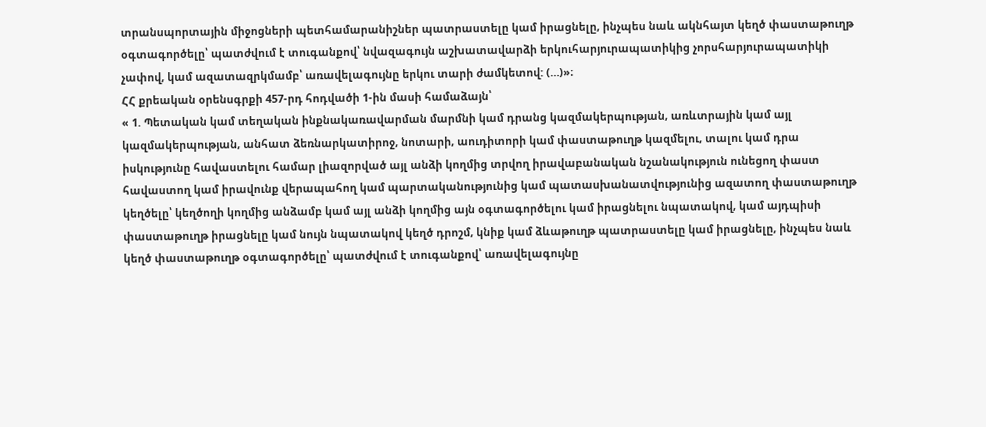տրանսպորտային միջոցների պետհամարանիշներ պատրաստելը կամ իրացնելը, ինչպես նաև ակնհայտ կեղծ փաստաթուղթ օգտագործելը՝ պատժվում է տուգանքով՝ նվազագույն աշխատավարձի երկուհարյուրապատիկից չորսհարյուրապատիկի չափով, կամ ազատազրկմամբ՝ առավելագույնը երկու տարի ժամկետով: (…)»։
ՀՀ քրեական օրենսգրքի 457-րդ հոդվածի 1-ին մասի համաձայն՝
« 1. Պետական կամ տեղական ինքնակառավարման մարմնի կամ դրանց կազմակերպության, առևտրային կամ այլ կազմակերպության, անհատ ձեռնարկատիրոջ, նոտարի, աուդիտորի կամ փաստաթուղթ կազմելու, տալու կամ դրա իսկությունը հավաստելու համար լիազորված այլ անձի կողմից տրվող իրավաբանական նշանակություն ունեցող փաստ հավաստող կամ իրավունք վերապահող կամ պարտականությունից կամ պատասխանատվությունից ազատող փաստաթուղթ կեղծելը՝ կեղծողի կողմից անձամբ կամ այլ անձի կողմից այն օգտագործելու կամ իրացնելու նպատակով, կամ այդպիսի փաստաթուղթ իրացնելը կամ նույն նպատակով կեղծ դրոշմ, կնիք կամ ձևաթուղթ պատրաստելը կամ իրացնելը, ինչպես նաև կեղծ փաստաթուղթ օգտագործելը՝ պատժվում է տուգանքով՝ առավելագույնը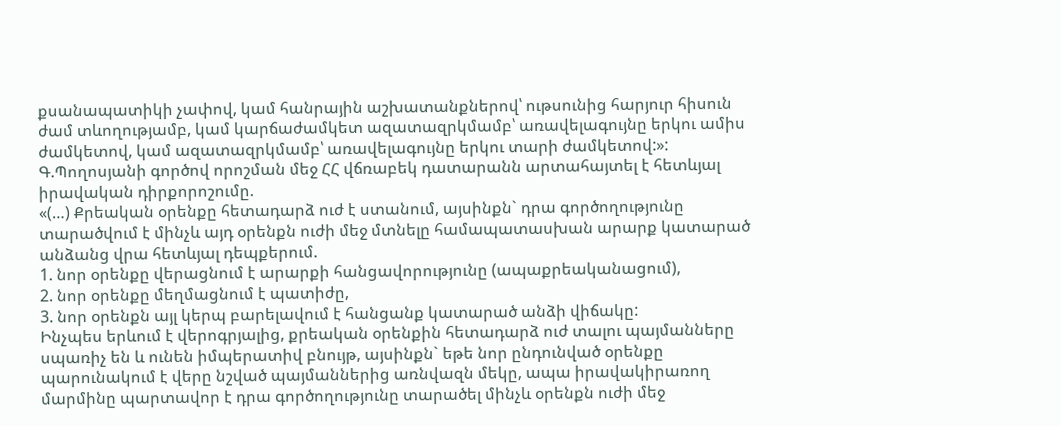քսանապատիկի չափով, կամ հանրային աշխատանքներով՝ ութսունից հարյուր հիսուն ժամ տևողությամբ, կամ կարճաժամկետ ազատազրկմամբ՝ առավելագույնը երկու ամիս ժամկետով, կամ ազատազրկմամբ՝ առավելագույնը երկու տարի ժամկետով:»:
Գ.Պողոսյանի գործով որոշման մեջ ՀՀ վճռաբեկ դատարանն արտահայտել է հետևյալ իրավական դիրքորոշումը.
«(…) Քրեական օրենքը հետադարձ ուժ է ստանում, այսինքն` դրա գործողությունը տարածվում է մինչև այդ օրենքն ուժի մեջ մտնելը համապատասխան արարք կատարած անձանց վրա հետևյալ դեպքերում.
1. նոր օրենքը վերացնում է արարքի հանցավորությունը (ապաքրեականացում),
2. նոր օրենքը մեղմացնում է պատիժը,
3. նոր օրենքն այլ կերպ բարելավում է հանցանք կատարած անձի վիճակը:
Ինչպես երևում է վերոգրյալից, քրեական օրենքին հետադարձ ուժ տալու պայմանները սպառիչ են և ունեն իմպերատիվ բնույթ, այսինքն` եթե նոր ընդունված օրենքը պարունակում է վերը նշված պայմաններից առնվազն մեկը, ապա իրավակիրառող մարմինը պարտավոր է դրա գործողությունը տարածել մինչև օրենքն ուժի մեջ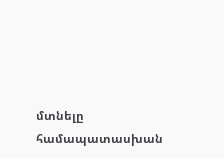մտնելը համապատասխան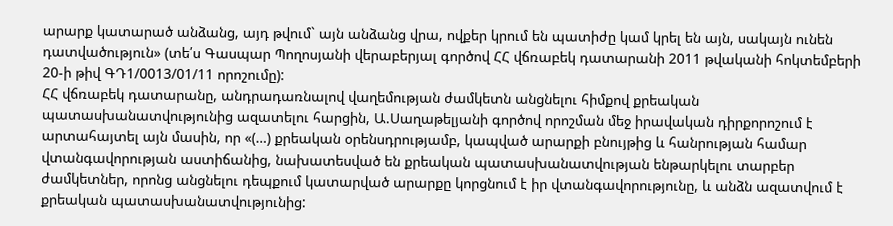արարք կատարած անձանց, այդ թվում` այն անձանց վրա, ովքեր կրում են պատիժը կամ կրել են այն, սակայն ունեն դատվածություն» (տե՛ս Գասպար Պողոսյանի վերաբերյալ գործով ՀՀ վճռաբեկ դատարանի 2011 թվականի հոկտեմբերի 20-ի թիվ ԳԴ1/0013/01/11 որոշումը):
ՀՀ վճռաբեկ դատարանը, անդրադառնալով վաղեմության ժամկետն անցնելու հիմքով քրեական պատասխանատվությունից ազատելու հարցին, Ա.Սաղաթելյանի գործով որոշման մեջ իրավական դիրքորոշում է արտահայտել այն մասին, որ «(…) քրեական օրենսդրությամբ, կապված արարքի բնույթից և հանրության համար վտանգավորության աստիճանից, նախատեսված են քրեական պատասխանատվության ենթարկելու տարբեր ժամկետներ, որոնց անցնելու դեպքում կատարված արարքը կորցնում է իր վտանգավորությունը, և անձն ազատվում է քրեական պատասխանատվությունից: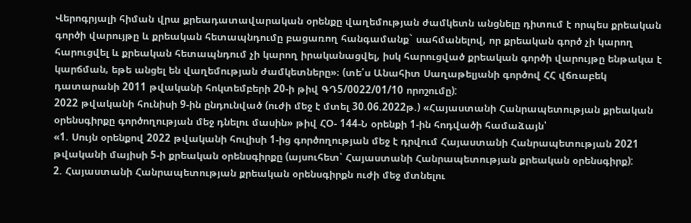Վերոգրյալի հիման վրա քրեադատավարական օրենքը վաղեմության ժամկետն անցնելը դիտում է որպես քրեական գործի վարույթը և քրեական հետապնդումը բացառող հանգամանք` սահմանելով, որ քրեական գործ չի կարող հարուցվել և քրեական հետապնդում չի կարող իրականացվել, իսկ հարուցված քրեական գործի վարույթը ենթակա է կարճման, եթե անցել են վաղեմության ժամկետները»։ (տե՛ս Անահիտ Սաղաթելյանի գործով ՀՀ վճռաբեկ դատարանի 2011 թվականի հոկտեմբերի 20-ի թիվ ԳԴ5/0022/01/10 որոշումը):
2022 թվականի հունիսի 9-ին ընդունված (ուժի մեջ է մտել 30.06.2022թ.) «Հայաստանի Հանրապետության քրեական օրենսգիրքը գործողության մեջ դնելու մասին» թիվ ՀՕ- 144-Ն օրենքի 1-ին հոդվածի համաձայն՝
«1. Սույն օրենքով 2022 թվականի հուլիսի 1-ից գործողության մեջ է դրվում Հայաստանի Հանրապետության 2021 թվականի մայիսի 5-ի քրեական օրենսգիրքը (այսուհետ՝ Հայաստանի Հանրապետության քրեական օրենսգիրք):
2. Հայաստանի Հանրապետության քրեական օրենսգիրքն ուժի մեջ մտնելու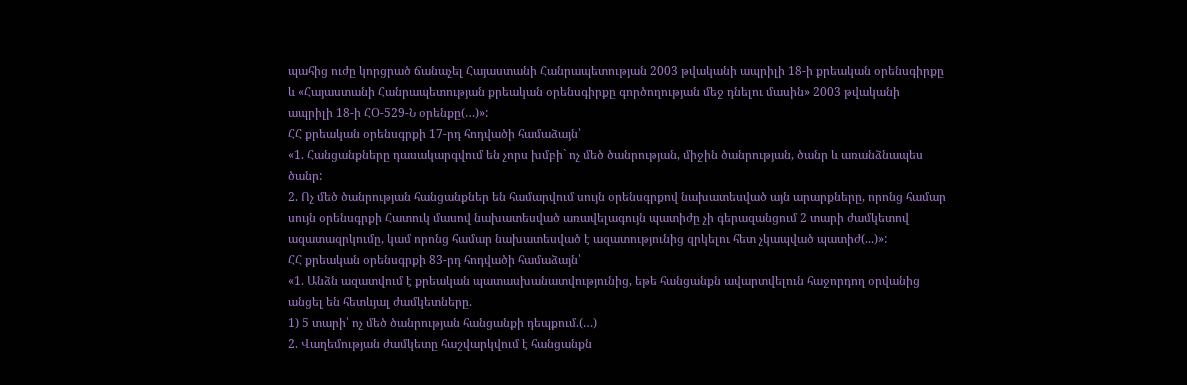պահից ուժը կորցրած ճանաչել Հայաստանի Հանրապետության 2003 թվականի ապրիլի 18-ի քրեական օրենսգիրքը և «Հայաստանի Հանրապետության քրեական օրենսգիրքը գործողության մեջ դնելու մասին» 2003 թվականի ապրիլի 18-ի ՀՕ-529-Ն օրենքը(…)»:
ՀՀ քրեական օրենսգրքի 17-րդ հոդվածի համաձայն՝
«1. Հանցանքները դասակարգվում են չորս խմբի` ոչ մեծ ծանրության, միջին ծանրության, ծանր և առանձնապես ծանր:
2. Ոչ մեծ ծանրության հանցանքներ են համարվում սույն օրենսգրքով նախատեսված այն արարքները, որոնց համար սույն օրենսգրքի Հատուկ մասով նախատեսված առավելագույն պատիժը չի գերազանցում 2 տարի ժամկետով ազատազրկումը, կամ որոնց համար նախատեսված է ազատությունից զրկելու հետ չկապված պատիժ(...)»:
ՀՀ քրեական օրենսգրքի 83-րդ հոդվածի համաձայն՝
«1. Անձն ազատվում է քրեական պատասխանատվությունից, եթե հանցանքն ավարտվելուն հաջորդող օրվանից անցել են հետևյալ ժամկետները.
1) 5 տարի՝ ոչ մեծ ծանրության հանցանքի դեպքում.(…)
2. Վաղեմության ժամկետը հաշվարկվում է հանցանքն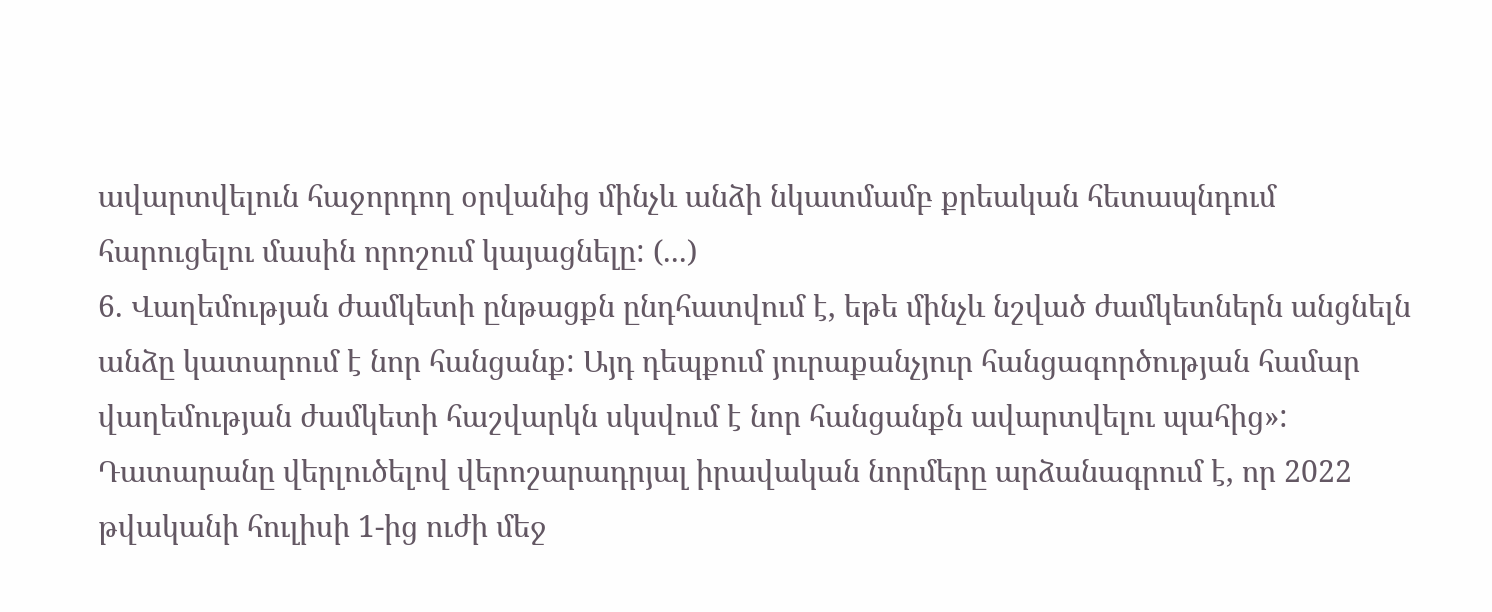ավարտվելուն հաջորդող օրվանից մինչև անձի նկատմամբ քրեական հետապնդում հարուցելու մասին որոշում կայացնելը: (...)
6. Վաղեմության ժամկետի ընթացքն ընդհատվում է, եթե մինչև նշված ժամկետներն անցնելն անձը կատարում է նոր հանցանք: Այդ դեպքում յուրաքանչյուր հանցագործության համար վաղեմության ժամկետի հաշվարկն սկսվում է նոր հանցանքն ավարտվելու պահից»:
Դատարանը վերլուծելով վերոշարադրյալ իրավական նորմերը արձանագրում է, որ 2022 թվականի հուլիսի 1-ից ուժի մեջ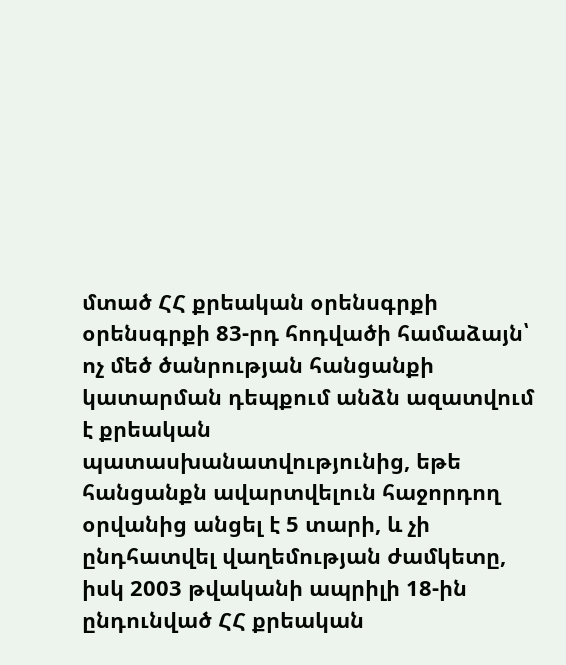մտած ՀՀ քրեական օրենսգրքի օրենսգրքի 83-րդ հոդվածի համաձայն՝ ոչ մեծ ծանրության հանցանքի կատարման դեպքում անձն ազատվում է քրեական պատասխանատվությունից, եթե հանցանքն ավարտվելուն հաջորդող օրվանից անցել է 5 տարի, և չի ընդհատվել վաղեմության ժամկետը, իսկ 2003 թվականի ապրիլի 18-ին ընդունված ՀՀ քրեական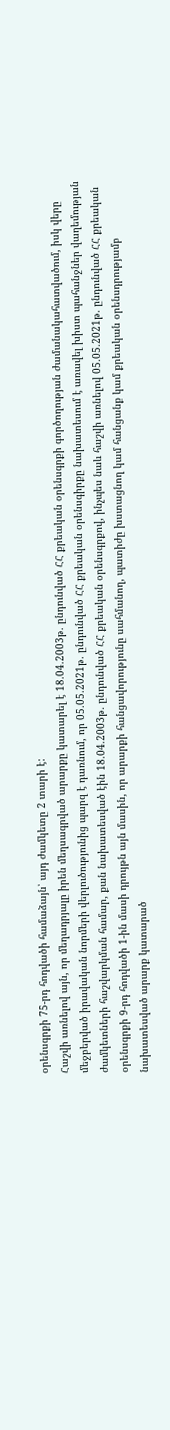օրենսգրքի 75-րդ հոդվածի համաձայն՝ այդ ժամկետը 2 տարի է:
Հաշվի առնելով այն, որ մեղադրյալը իրեն մեղսագրված արարքը կատարել է 18.04.2003թ. ընդունված ՀՀ քրեական օրենսգրքի գործողության ժամանակահատվածում, իսկ վերը մեջբերված իրավական նորմերի վերլուծությունից պարզ է դառնում, որ 05.05.2021թ. ընդունված ՀՀ քրեական օրենսգիրքը նախատեսում է առավել խիստ պահանջներ վաղեմության ժամկետների հաշվարկման համար, քան նախատեսված էին 18.04.2003թ. ընդունված ՀՀ քրեական օրենսգրքով, ինչպես նաև հաշվի առնելով 05.05.2021թ. ընդունված ՀՀ քրեական օրենսգրքի 9-րդ հոդվածի 1-ին մասի դրույթն այն մասին, որ արարքի հանցավորությունը սահմանող, պատիժը խստացնող կամ հանցանք կամ քրեական օրենսդրությամբ նախատեսված արարք կատարած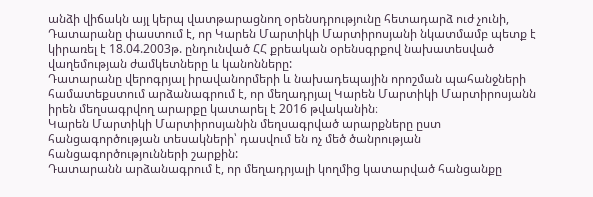անձի վիճակն այլ կերպ վատթարացնող օրենսդրությունը հետադարձ ուժ չունի, Դատարանը փաստում է, որ Կարեն Մարտիկի Մարտիրոսյանի նկատմամբ պետք է կիրառել է 18.04.2003թ. ընդունված ՀՀ քրեական օրենսգրքով նախատեսված վաղեմության ժամկետները և կանոնները:
Դատարանը վերոգրյալ իրավանորմերի և նախադեպային որոշման պահանջների համատեքստում արձանագրում է, որ մեղադրյալ Կարեն Մարտիկի Մարտիրոսյանն իրեն մեղսագրվող արարքը կատարել է 2016 թվականին։
Կարեն Մարտիկի Մարտիրոսյանին մեղսագրված արարքները ըստ հանցագործության տեսակների՝ դասվում են ոչ մեծ ծանրության հանցագործությունների շարքին:
Դատարանն արձանագրում է, որ մեղադրյալի կողմից կատարված հանցանքը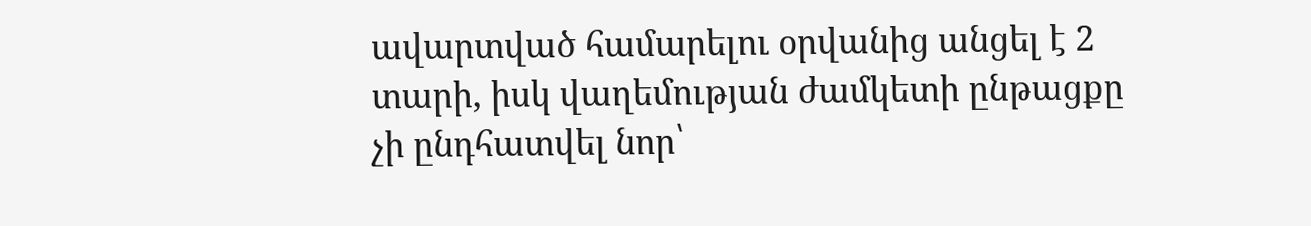ավարտված համարելու օրվանից անցել է 2 տարի, իսկ վաղեմության ժամկետի ընթացքը չի ընդհատվել նոր՝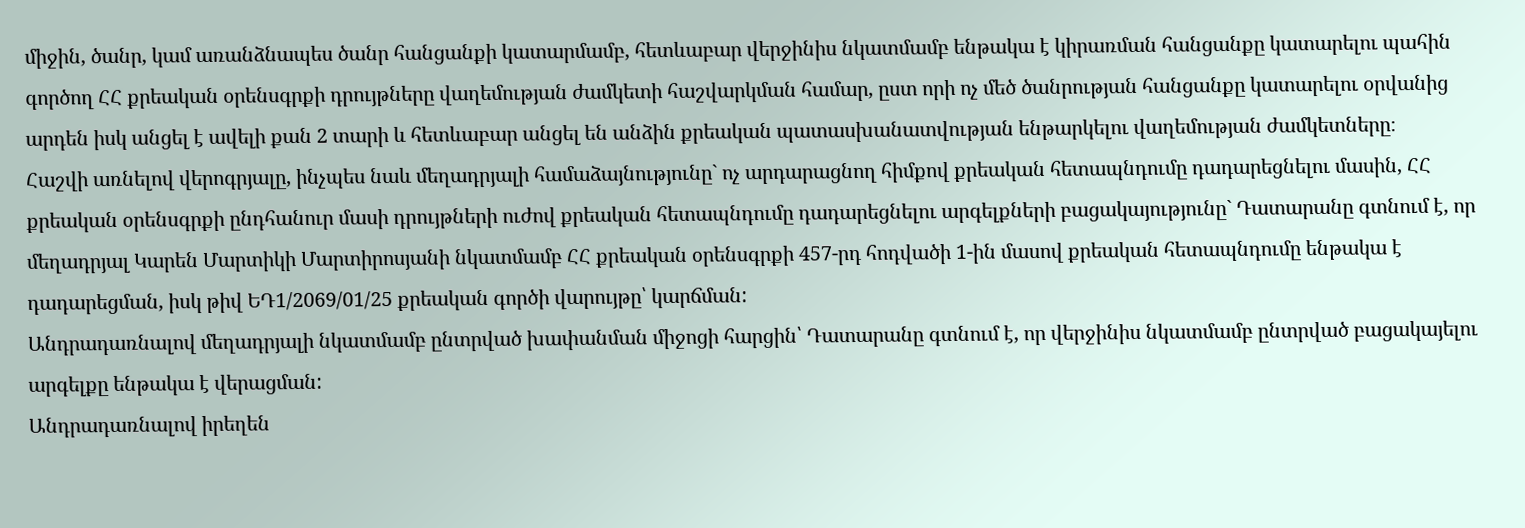միջին, ծանր, կամ առանձնապես ծանր հանցանքի կատարմամբ, հետևաբար վերջինիս նկատմամբ ենթակա է կիրառման հանցանքը կատարելու պահին գործող ՀՀ քրեական օրենսգրքի դրույթները վաղեմության ժամկետի հաշվարկման համար, ըստ որի ոչ մեծ ծանրության հանցանքը կատարելու օրվանից արդեն իսկ անցել է ավելի քան 2 տարի և հետևաբար անցել են անձին քրեական պատասխանատվության ենթարկելու վաղեմության ժամկետները։
Հաշվի առնելով վերոգրյալը, ինչպես նաև մեղադրյալի համաձայնությունը` ոչ արդարացնող հիմքով քրեական հետապնդումը դադարեցնելու մասին, ՀՀ քրեական օրենսգրքի ընդհանուր մասի դրույթների ուժով քրեական հետապնդումը դադարեցնելու արգելքների բացակայությունը` Դատարանը գտնում է, որ մեղադրյալ Կարեն Մարտիկի Մարտիրոսյանի նկատմամբ ՀՀ քրեական օրենսգրքի 457-րդ հոդվածի 1-ին մասով քրեական հետապնդումը ենթակա է դադարեցման, իսկ թիվ ԵԴ1/2069/01/25 քրեական գործի վարույթը՝ կարճման:
Անդրադառնալով մեղադրյալի նկատմամբ ընտրված խափանման միջոցի հարցին՝ Դատարանը գտնում է, որ վերջինիս նկատմամբ ընտրված բացակայելու արգելքը ենթակա է վերացման:
Անդրադառնալով իրեղեն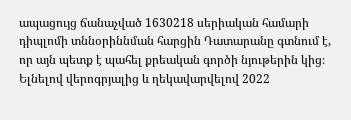ապացույց ճանաչված 1630218 սերիական համարի դիպլոմի տննօրիննման հարցին Դատարանը գտնում է, որ այն պետք է պահել քրեական գործի նյութերին կից։
Ելնելով վերոգրյալից և ղեկավարվելով 2022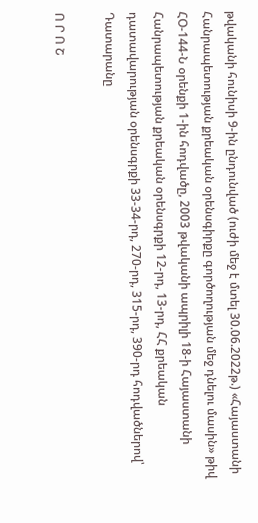թվականի հունիսի 9-ին ընդունված (ուժի մեջ է մտել 30.06.2022թ.) «Հայաստանի Հանրապետության քրեական օրենսգիրքը գործողության մեջ դնելու մասին» թիվ ՀՕ-144-Ն օրենքի 1-ին հոդվածը, 2003 թվականի ապրիլի 18-ի Հայաստանի Հանրապետության քրեական օրենսգրքի 12-րդ, 13-րդ, ՀՀ քրեական դատավարության օրենսգրքի 33-34-րդ, 270-րդ, 315-րդ, 390-րդ հոդվածներով՝ Դատարանը

Ո Ր Ո Շ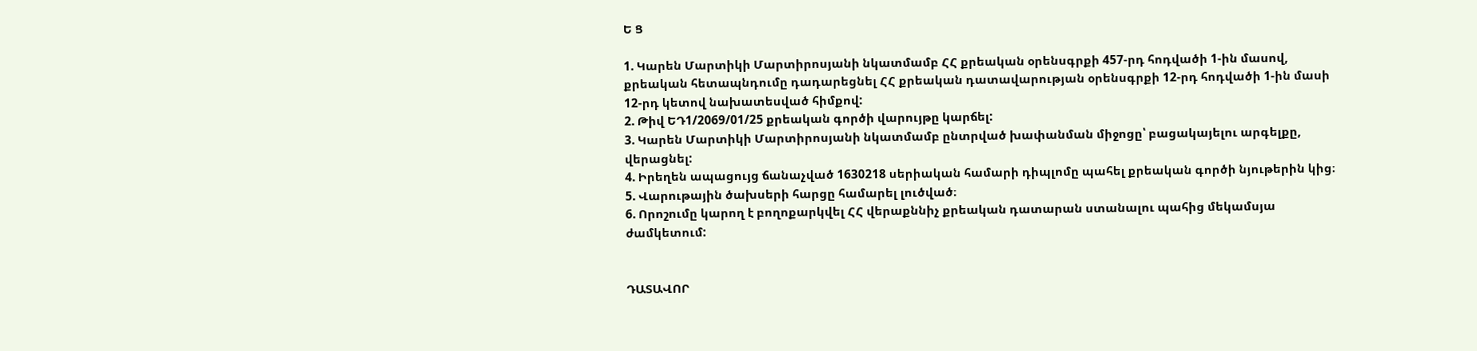Ե Ց

1. Կարեն Մարտիկի Մարտիրոսյանի նկատմամբ ՀՀ քրեական օրենսգրքի 457-րդ հոդվածի 1-ին մասով, քրեական հետապնդումը դադարեցնել ՀՀ քրեական դատավարության օրենսգրքի 12-րդ հոդվածի 1-ին մասի 12-րդ կետով նախատեսված հիմքով:
2. Թիվ ԵԴ1/2069/01/25 քրեական գործի վարույթը կարճել:
3. Կարեն Մարտիկի Մարտիրոսյանի նկատմամբ ընտրված խափանման միջոցը՝ բացակայելու արգելքը, վերացնել:
4. Իրեղեն ապացույց ճանաչված 1630218 սերիական համարի դիպլոմը պահել քրեական գործի նյութերին կից։
5. Վարութային ծախսերի հարցը համարել լուծված։
6. Որոշումը կարող է բողոքարկվել ՀՀ վերաքննիչ քրեական դատարան ստանալու պահից մեկամսյա ժամկետում:


ԴԱՏԱՎՈՐ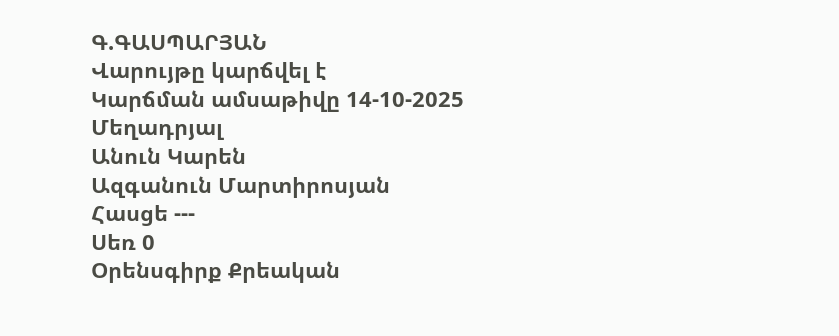Գ.ԳԱՍՊԱՐՅԱՆ
Վարույթը կարճվել է
Կարճման ամսաթիվը 14-10-2025
Մեղադրյալ
Անուն Կարեն
Ազգանուն Մարտիրոսյան
Հասցե ---
Սեռ 0
Օրենսգիրք Քրեական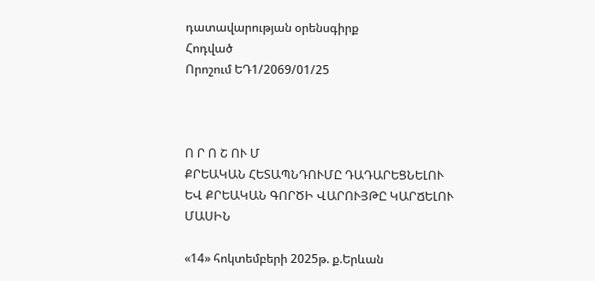դատավարության օրենսգիրք
Հոդված
Որոշում ԵԴ1/2069/01/25



Ո Ր Ո Շ ՈՒ Մ
ՔՐԵԱԿԱՆ ՀԵՏԱՊՆԴՈՒՄԸ ԴԱԴԱՐԵՑՆԵԼՈՒ
ԵՎ ՔՐԵԱԿԱՆ ԳՈՐԾԻ ՎԱՐՈՒՅԹԸ ԿԱՐՃԵԼՈՒ ՄԱՍԻՆ

«14» հոկտեմբերի 2025թ. ք.Երևան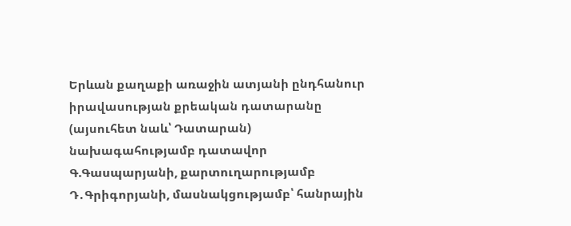Երևան քաղաքի առաջին ատյանի ընդհանուր իրավասության քրեական դատարանը (այսուհետ նաև՝ Դատարան) նախագահությամբ դատավոր Գ.Գասպարյանի, քարտուղարությամբ Դ․Գրիգորյանի, մասնակցությամբ՝ հանրային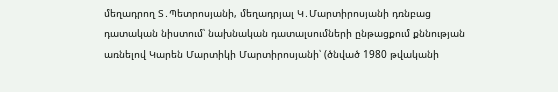մեղադրող Տ․Պետրոսյանի, մեղադրյալ Կ․Մարտիրոսյանի դռնբաց դատական նիստում՝ նախնական դատալսումների ընթացքում քննության առնելով Կարեն Մարտիկի Մարտիրոսյանի՝ (ծնված 1980 թվականի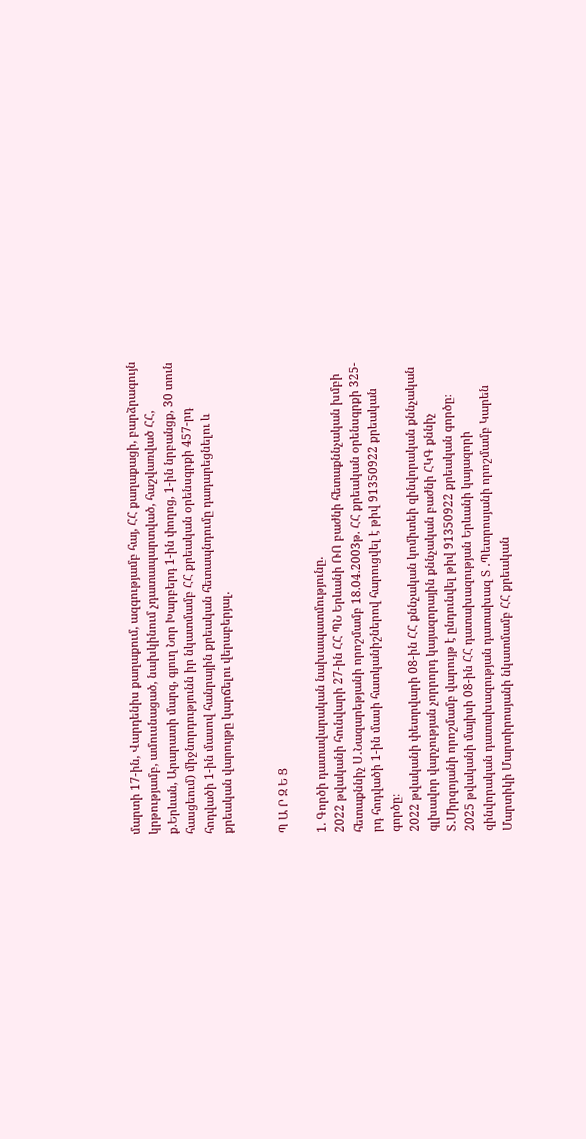մարտի 17-ին, Վարդենիս քաղաքում, ազգությամբ հայ, ՀՀ քաղաքացի, բարձրագույն կրթությամբ, ամուսնացած, նախկինում չդատապարտված, հաշվառված ՀՀ, ք.Երևան, Արարատի մարզ, գյուղ Նոր Խարբերդ 1-ին փողոց, 1-ին նրբանցք, 30 տուն հասցեում) միջնորդությունն իր նկատմամբ ՀՀ քրեական օրենսգրքի 457-րդ հոդվածի 1-ին մասով հանրային քրեական հետապնդումը դադարեցնելու և քրեական վարույթը կարճելու վերաբերյալ.


Պ Ա Ր Զ Ե Ց

1. Գործի դատավարական նախապատմությունը.
2022 թվականի հունվարի 27-ին ՀՀ ՊՆ Երևանի ՌՈ բաժնի հետաքննչական խմբի հետաքննիչ Ս․Նազարեթյանի որոշմամբ 18.04.2003թ. ՀՀ քրեական օրենսգրքի 325-րդ հոդվածի 1-ին մասի հատկանիշներով հարուցվել է թիվ 91350922 քրեական գործը։
2022 թվականի փետրվարի 08-ին ՀՀ քննչական կոմիտեի զինվորական քննչական գլխավոր վարչության չորրորդ կայազորային քննչական բաժնի ՀԿԳ քննիչ Տ․Միրզոյանի որոշմամբ վարույթ է ընդունվել թիվ 91350922 քրեական գործը։
2025 թվականի մայիսի 08-ին ՀՀ դատախազության Երևանի կայազորի զինվորական դատախազության դատախազ Տ ․Պետրոսյանի որոշմամբ Կարեն Մարտիկի Մարտիրոսյանի նկատմամբ ՀՀ քրեական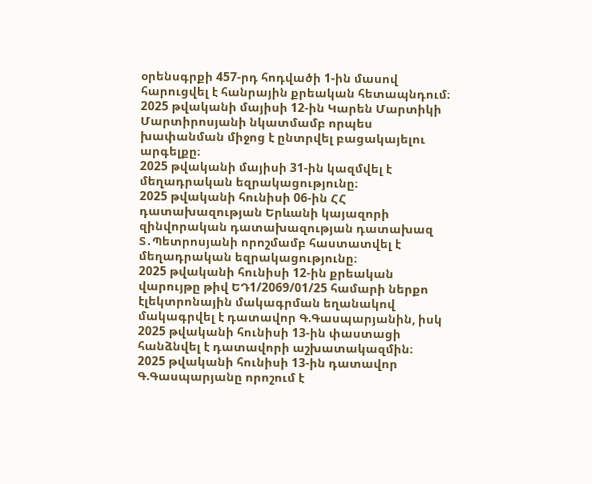օրենսգրքի 457-րդ հոդվածի 1-ին մասով հարուցվել է հանրային քրեական հետապնդում։
2025 թվականի մայիսի 12-ին Կարեն Մարտիկի Մարտիրոսյանի նկատմամբ որպես խափանման միջոց է ընտրվել բացակայելու արգելքը։
2025 թվականի մայիսի 31-ին կազմվել է մեղադրական եզրակացությունը։
2025 թվականի հունիսի 06-ին ՀՀ դատախազության Երևանի կայազորի զինվորական դատախազության դատախազ Տ․Պետրոսյանի որոշմամբ հաստատվել է մեղադրական եզրակացությունը։
2025 թվականի հունիսի 12-ին քրեական վարույթը թիվ ԵԴ1/2069/01/25 համարի ներքո էլեկտրոնային մակագրման եղանակով մակագրվել է դատավոր Գ.Գասպարյանին, իսկ 2025 թվականի հունիսի 13-ին փաստացի հանձնվել է դատավորի աշխատակազմին։
2025 թվականի հունիսի 13-ին դատավոր Գ.Գասպարյանը որոշում է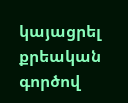կայացրել քրեական գործով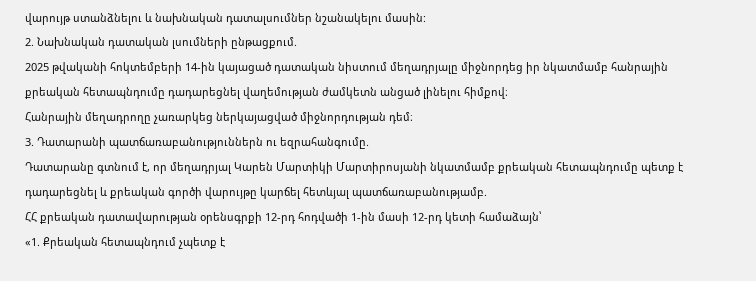վարույթ ստանձնելու և նախնական դատալսումներ նշանակելու մասին:
2. Նախնական դատական լսումների ընթացքում.
2025 թվականի հոկտեմբերի 14-ին կայացած դատական նիստում մեղադրյալը միջնորդեց իր նկատմամբ հանրային քրեական հետապնդումը դադարեցնել վաղեմության ժամկետն անցած լինելու հիմքով։
Հանրային մեղադրողը չառարկեց ներկայացված միջնորդության դեմ։
3. Դատարանի պատճառաբանություններն ու եզրահանգումը.
Դատարանը գտնում է, որ մեղադրյալ Կարեն Մարտիկի Մարտիրոսյանի նկատմամբ քրեական հետապնդումը պետք է դադարեցնել և քրեական գործի վարույթը կարճել հետևյալ պատճառաբանությամբ.
ՀՀ քրեական դատավարության օրենսգրքի 12-րդ հոդվածի 1-ին մասի 12-րդ կետի համաձայն՝
«1. Քրեական հետապնդում չպետք է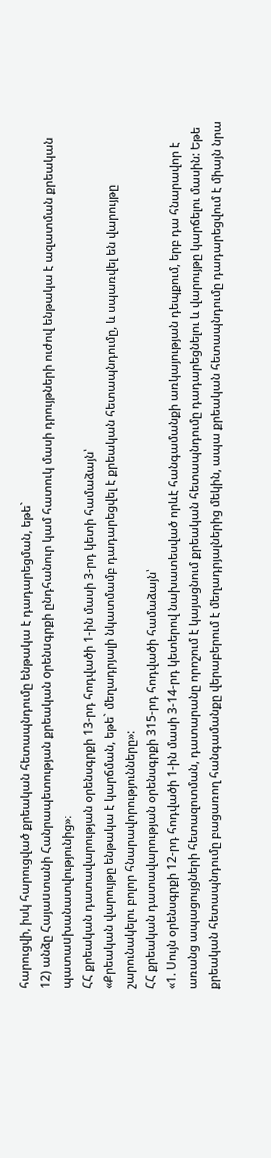հարուցվի, իսկ հարուցված քրեական հետապնդումը ենթակա է դադարեցման, եթե`
12) անձը Հայաuտանի Հանրապետության քրեական oրենuգրքի ընդհանուր կամ հատուկ մասի դրույթների ուժով ենթակա է ազատման քրեական պատաuխանատվությունից»։
ՀՀ քրեական դատավարության օրենսգրքի 13-րդ հոդվածի 1-ին մասի 3-րդ կետի համաձայն՝
«Քրեական վարույթը ենթակա է կարճման, եթե` մեղադրյալի նկատմամբ դադարեցվել է քրեական հետապնդումը, և սպառվել են վարույթը շարունակելու բոլոր հնարավորությունները»:
ՀՀ քրեական դատավարության օրենսգրքի 315-րդ հոդվածի համաձայն՝
«1. Սույն օրենսգրքի 12-րդ հոդվածի 1-ին մասի 3-14-րդ կետերով նախատեսված որևէ հանգամանքի առկայության դեպքում, երբ դա հնարավոր է առանց ապացույցների հետազոտման, դատարանը որոշում է կայացնում քրեական հետապնդումը դադարեցնելու և վարույթը կարճելու մասին: Եթե քրեական հետապնդումը բացառող հանգամանքը վերաբերում է մեղադրյալներից մեկին, ապա քրեական հետապնդումը դադարեցվում է միայն նրա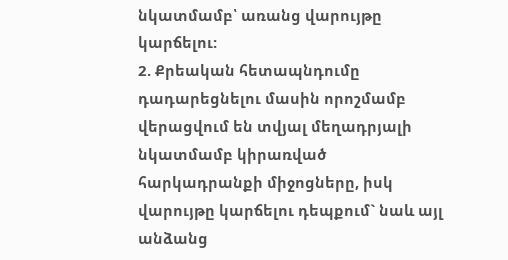նկատմամբ՝ առանց վարույթը կարճելու:
2. Քրեական հետապնդումը դադարեցնելու մասին որոշմամբ վերացվում են տվյալ մեղադրյալի նկատմամբ կիրառված հարկադրանքի միջոցները, իսկ վարույթը կարճելու դեպքում` նաև այլ անձանց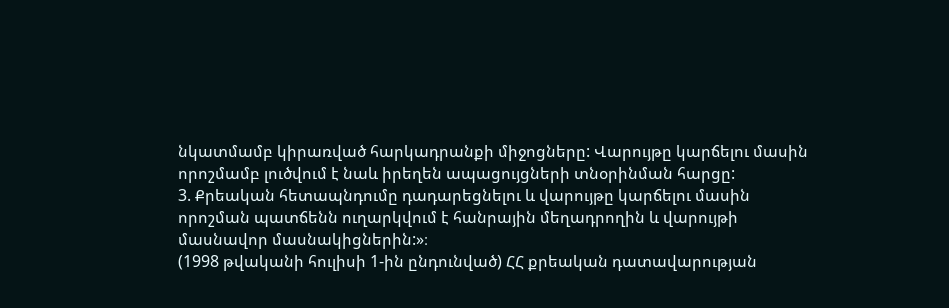նկատմամբ կիրառված հարկադրանքի միջոցները: Վարույթը կարճելու մասին որոշմամբ լուծվում է նաև իրեղեն ապացույցների տնօրինման հարցը:
3. Քրեական հետապնդումը դադարեցնելու և վարույթը կարճելու մասին որոշման պատճենն ուղարկվում է հանրային մեղադրողին և վարույթի մասնավոր մասնակիցներին:»։
(1998 թվականի հուլիսի 1-ին ընդունված) ՀՀ քրեական դատավարության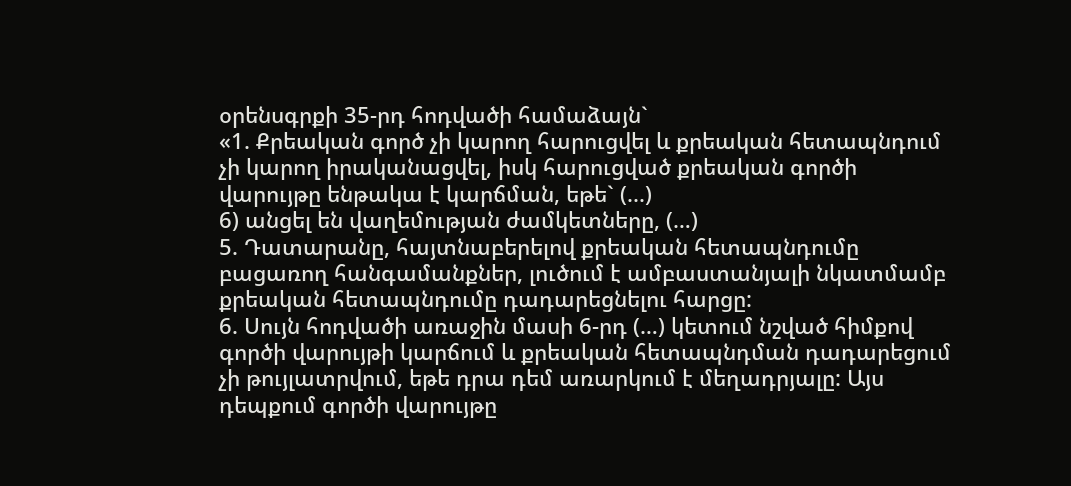օրենսգրքի 35-րդ հոդվածի համաձայն`
«1. Քրեական գործ չի կարող հարուցվել և քրեական հետապնդում չի կարող իրականացվել, իսկ հարուցված քրեական գործի վարույթը ենթակա է կարճման, եթե` (...)
6) անցել են վաղեմության ժամկետները, (…)
5. Դատարանը, հայտնաբերելով քրեական հետապնդումը բացառող հանգամանքներ, լուծում է ամբաստանյալի նկատմամբ քրեական հետապնդումը դադարեցնելու հարցը:
6. Սույն հոդվածի առաջին մասի 6-րդ (…) կետում նշված հիմքով գործի վարույթի կարճում և քրեական հետապնդման դադարեցում չի թույլատրվում, եթե դրա դեմ առարկում է մեղադրյալը: Այս դեպքում գործի վարույթը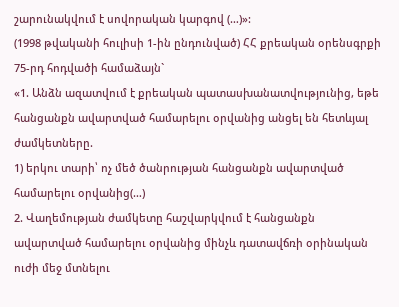շարունակվում է սովորական կարգով (…)»:
(1998 թվականի հուլիսի 1-ին ընդունված) ՀՀ քրեական օրենսգրքի 75-րդ հոդվածի համաձայն`
«1. Անձն ազատվում է քրեական պատասխանատվությունից, եթե հանցանքն ավարտված համարելու օրվանից անցել են հետևյալ ժամկետները.
1) երկու տարի՝ ոչ մեծ ծանրության հանցանքն ավարտված համարելու օրվանից(…)
2. Վաղեմության ժամկետը հաշվարկվում է հանցանքն ավարտված համարելու օրվանից մինչև դատավճռի օրինական ուժի մեջ մտնելու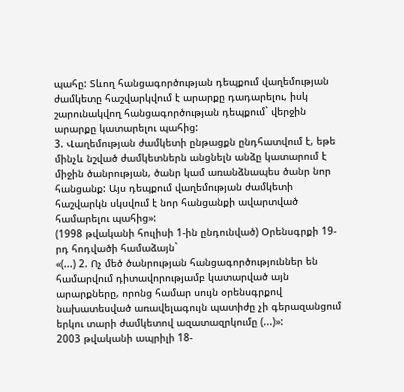պահը: Տևող հանցագործության դեպքում վաղեմության ժամկետը հաշվարկվում է արարքը դադարելու, իսկ շարունակվող հանցագործության դեպքում` վերջին արարքը կատարելու պահից:
3. Վաղեմության ժամկետի ընթացքն ընդհատվում է, եթե մինչև նշված ժամկետներն անցնելն անձը կատարում է միջին ծանրության, ծանր կամ առանձնապես ծանր նոր հանցանք: Այս դեպքում վաղեմության ժամկետի հաշվարկն սկսվում է նոր հանցանքի ավարտված համարելու պահից»:
(1998 թվականի հուլիսի 1-ին ընդունված) Օրենսգրքի 19-րդ հոդվածի համաձայն`
«(...) 2. Ոչ մեծ ծանրության հանցագործություններ են համարվում դիտավորությամբ կատարված այն արարքները, որոնց համար սույն օրենսգրքով նախատեսված առավելագույն պատիժը չի գերազանցում երկու տարի ժամկետով ազատազրկումը (...)»:
2003 թվականի ապրիլի 18-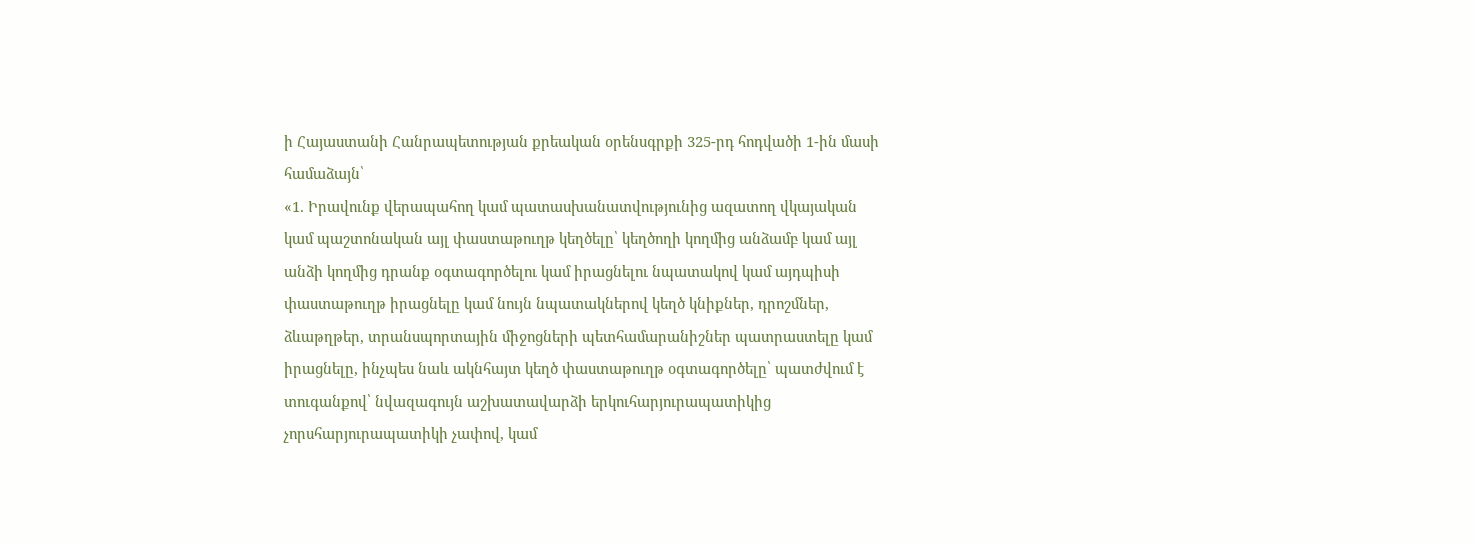ի Հայաստանի Հանրապետության քրեական օրենսգրքի 325-րդ հոդվածի 1-ին մասի համաձայն՝
«1. Իրավունք վերապահող կամ պատասխանատվությունից ազատող վկայական կամ պաշտոնական այլ փաստաթուղթ կեղծելը՝ կեղծողի կողմից անձամբ կամ այլ անձի կողմից դրանք օգտագործելու կամ իրացնելու նպատակով կամ այդպիսի փաստաթուղթ իրացնելը կամ նույն նպատակներով կեղծ կնիքներ, դրոշմներ, ձևաթղթեր, տրանսպորտային միջոցների պետհամարանիշներ պատրաստելը կամ իրացնելը, ինչպես նաև ակնհայտ կեղծ փաստաթուղթ օգտագործելը՝ պատժվում է տուգանքով՝ նվազագույն աշխատավարձի երկուհարյուրապատիկից չորսհարյուրապատիկի չափով, կամ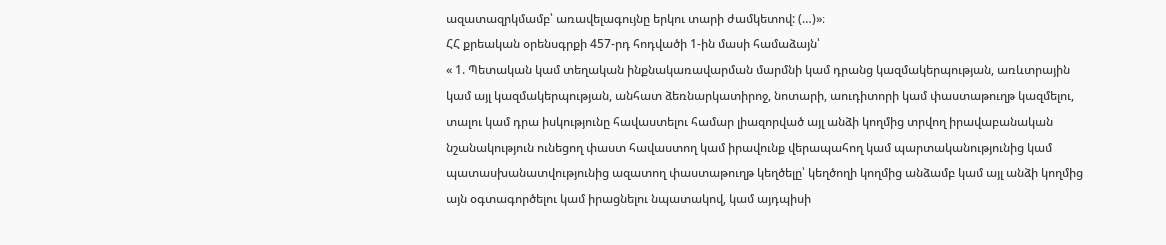ազատազրկմամբ՝ առավելագույնը երկու տարի ժամկետով: (…)»։
ՀՀ քրեական օրենսգրքի 457-րդ հոդվածի 1-ին մասի համաձայն՝
« 1. Պետական կամ տեղական ինքնակառավարման մարմնի կամ դրանց կազմակերպության, առևտրային կամ այլ կազմակերպության, անհատ ձեռնարկատիրոջ, նոտարի, աուդիտորի կամ փաստաթուղթ կազմելու, տալու կամ դրա իսկությունը հավաստելու համար լիազորված այլ անձի կողմից տրվող իրավաբանական նշանակություն ունեցող փաստ հավաստող կամ իրավունք վերապահող կամ պարտականությունից կամ պատասխանատվությունից ազատող փաստաթուղթ կեղծելը՝ կեղծողի կողմից անձամբ կամ այլ անձի կողմից այն օգտագործելու կամ իրացնելու նպատակով, կամ այդպիսի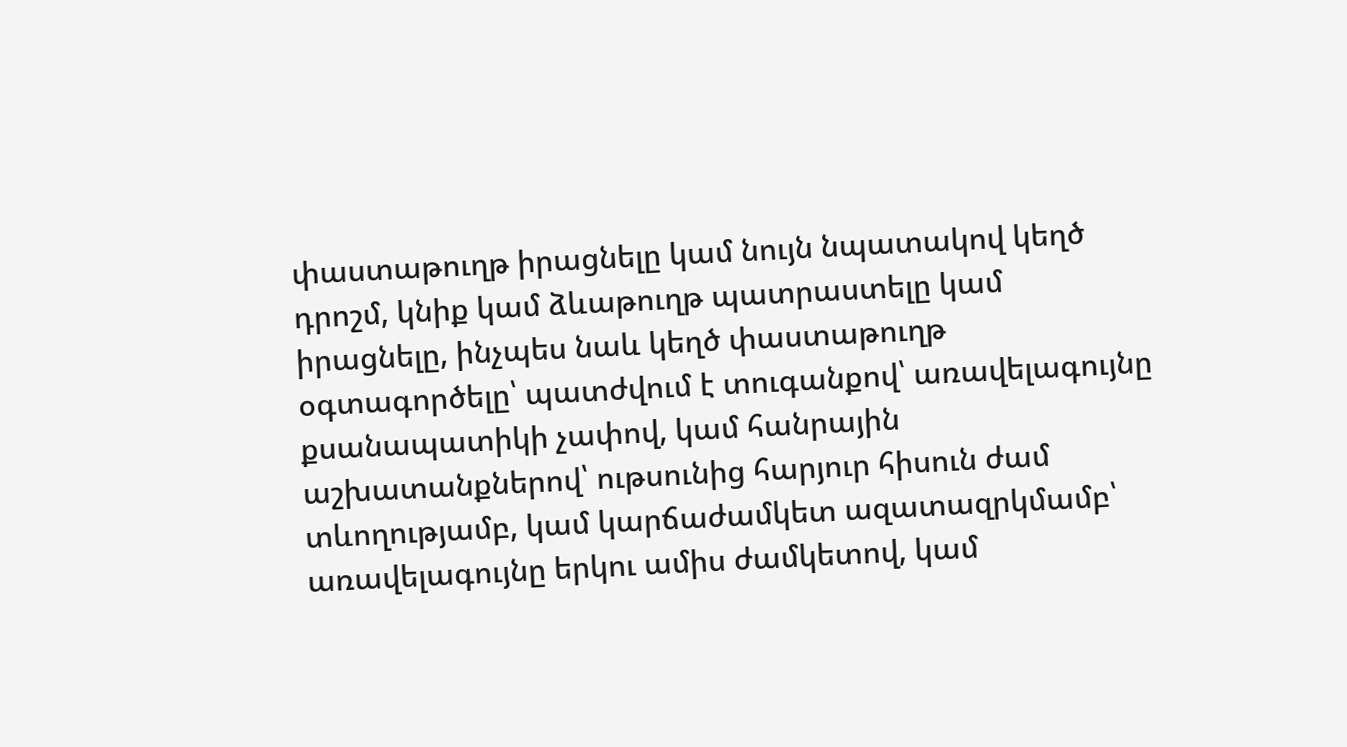փաստաթուղթ իրացնելը կամ նույն նպատակով կեղծ դրոշմ, կնիք կամ ձևաթուղթ պատրաստելը կամ իրացնելը, ինչպես նաև կեղծ փաստաթուղթ օգտագործելը՝ պատժվում է տուգանքով՝ առավելագույնը քսանապատիկի չափով, կամ հանրային աշխատանքներով՝ ութսունից հարյուր հիսուն ժամ տևողությամբ, կամ կարճաժամկետ ազատազրկմամբ՝ առավելագույնը երկու ամիս ժամկետով, կամ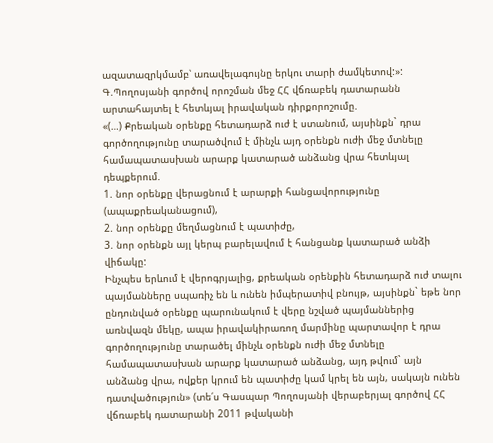ազատազրկմամբ՝ առավելագույնը երկու տարի ժամկետով:»:
Գ.Պողոսյանի գործով որոշման մեջ ՀՀ վճռաբեկ դատարանն արտահայտել է հետևյալ իրավական դիրքորոշումը.
«(…) Քրեական օրենքը հետադարձ ուժ է ստանում, այսինքն` դրա գործողությունը տարածվում է մինչև այդ օրենքն ուժի մեջ մտնելը համապատասխան արարք կատարած անձանց վրա հետևյալ դեպքերում.
1. նոր օրենքը վերացնում է արարքի հանցավորությունը (ապաքրեականացում),
2. նոր օրենքը մեղմացնում է պատիժը,
3. նոր օրենքն այլ կերպ բարելավում է հանցանք կատարած անձի վիճակը:
Ինչպես երևում է վերոգրյալից, քրեական օրենքին հետադարձ ուժ տալու պայմանները սպառիչ են և ունեն իմպերատիվ բնույթ, այսինքն` եթե նոր ընդունված օրենքը պարունակում է վերը նշված պայմաններից առնվազն մեկը, ապա իրավակիրառող մարմինը պարտավոր է դրա գործողությունը տարածել մինչև օրենքն ուժի մեջ մտնելը համապատասխան արարք կատարած անձանց, այդ թվում` այն անձանց վրա, ովքեր կրում են պատիժը կամ կրել են այն, սակայն ունեն դատվածություն» (տե՛ս Գասպար Պողոսյանի վերաբերյալ գործով ՀՀ վճռաբեկ դատարանի 2011 թվականի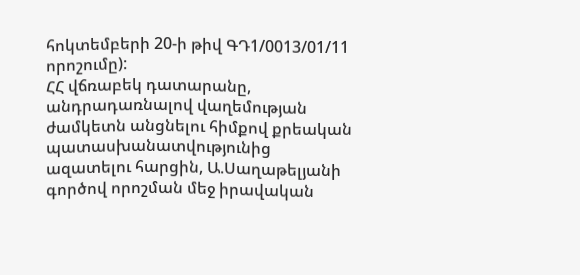հոկտեմբերի 20-ի թիվ ԳԴ1/0013/01/11 որոշումը):
ՀՀ վճռաբեկ դատարանը, անդրադառնալով վաղեմության ժամկետն անցնելու հիմքով քրեական պատասխանատվությունից ազատելու հարցին, Ա.Սաղաթելյանի գործով որոշման մեջ իրավական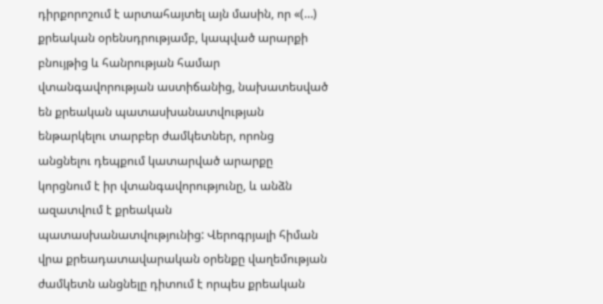դիրքորոշում է արտահայտել այն մասին, որ «(…) քրեական օրենսդրությամբ, կապված արարքի բնույթից և հանրության համար վտանգավորության աստիճանից, նախատեսված են քրեական պատասխանատվության ենթարկելու տարբեր ժամկետներ, որոնց անցնելու դեպքում կատարված արարքը կորցնում է իր վտանգավորությունը, և անձն ազատվում է քրեական պատասխանատվությունից: Վերոգրյալի հիման վրա քրեադատավարական օրենքը վաղեմության ժամկետն անցնելը դիտում է որպես քրեական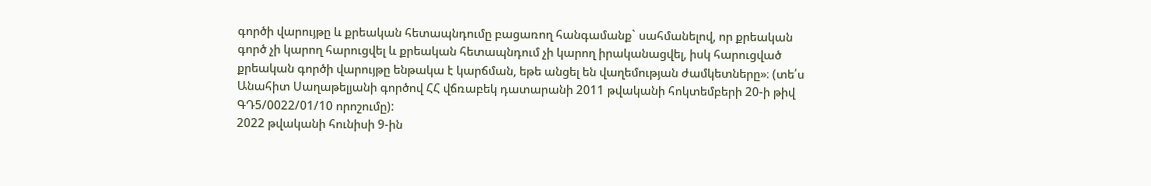գործի վարույթը և քրեական հետապնդումը բացառող հանգամանք` սահմանելով, որ քրեական գործ չի կարող հարուցվել և քրեական հետապնդում չի կարող իրականացվել, իսկ հարուցված քրեական գործի վարույթը ենթակա է կարճման, եթե անցել են վաղեմության ժամկետները»։ (տե՛ս Անահիտ Սաղաթելյանի գործով ՀՀ վճռաբեկ դատարանի 2011 թվականի հոկտեմբերի 20-ի թիվ ԳԴ5/0022/01/10 որոշումը):
2022 թվականի հունիսի 9-ին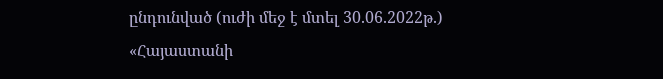ընդունված (ուժի մեջ է մտել 30.06.2022թ.) «Հայաստանի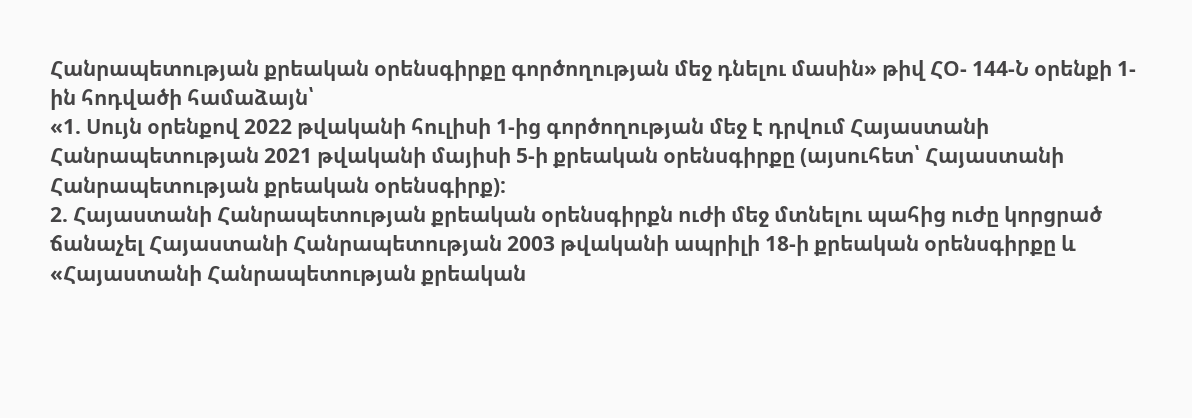Հանրապետության քրեական օրենսգիրքը գործողության մեջ դնելու մասին» թիվ ՀՕ- 144-Ն օրենքի 1-ին հոդվածի համաձայն՝
«1. Սույն օրենքով 2022 թվականի հուլիսի 1-ից գործողության մեջ է դրվում Հայաստանի Հանրապետության 2021 թվականի մայիսի 5-ի քրեական օրենսգիրքը (այսուհետ՝ Հայաստանի Հանրապետության քրեական օրենսգիրք):
2. Հայաստանի Հանրապետության քրեական օրենսգիրքն ուժի մեջ մտնելու պահից ուժը կորցրած ճանաչել Հայաստանի Հանրապետության 2003 թվականի ապրիլի 18-ի քրեական օրենսգիրքը և «Հայաստանի Հանրապետության քրեական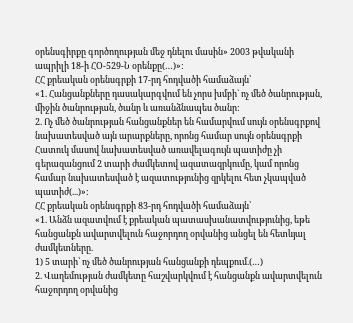օրենսգիրքը գործողության մեջ դնելու մասին» 2003 թվականի ապրիլի 18-ի ՀՕ-529-Ն օրենքը(…)»:
ՀՀ քրեական օրենսգրքի 17-րդ հոդվածի համաձայն՝
«1. Հանցանքները դասակարգվում են չորս խմբի` ոչ մեծ ծանրության, միջին ծանրության, ծանր և առանձնապես ծանր:
2. Ոչ մեծ ծանրության հանցանքներ են համարվում սույն օրենսգրքով նախատեսված այն արարքները, որոնց համար սույն օրենսգրքի Հատուկ մասով նախատեսված առավելագույն պատիժը չի գերազանցում 2 տարի ժամկետով ազատազրկումը, կամ որոնց համար նախատեսված է ազատությունից զրկելու հետ չկապված պատիժ(...)»:
ՀՀ քրեական օրենսգրքի 83-րդ հոդվածի համաձայն՝
«1. Անձն ազատվում է քրեական պատասխանատվությունից, եթե հանցանքն ավարտվելուն հաջորդող օրվանից անցել են հետևյալ ժամկետները.
1) 5 տարի՝ ոչ մեծ ծանրության հանցանքի դեպքում.(…)
2. Վաղեմության ժամկետը հաշվարկվում է հանցանքն ավարտվելուն հաջորդող օրվանից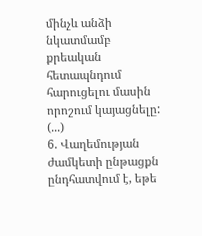մինչև անձի նկատմամբ քրեական հետապնդում հարուցելու մասին որոշում կայացնելը: (...)
6. Վաղեմության ժամկետի ընթացքն ընդհատվում է, եթե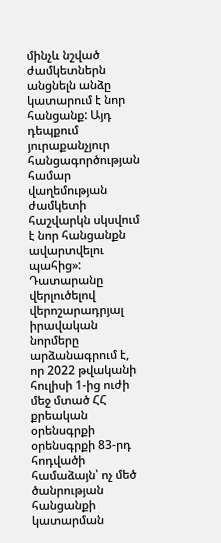մինչև նշված ժամկետներն անցնելն անձը կատարում է նոր հանցանք: Այդ դեպքում յուրաքանչյուր հանցագործության համար վաղեմության ժամկետի հաշվարկն սկսվում է նոր հանցանքն ավարտվելու պահից»:
Դատարանը վերլուծելով վերոշարադրյալ իրավական նորմերը արձանագրում է, որ 2022 թվականի հուլիսի 1-ից ուժի մեջ մտած ՀՀ քրեական օրենսգրքի օրենսգրքի 83-րդ հոդվածի համաձայն՝ ոչ մեծ ծանրության հանցանքի կատարման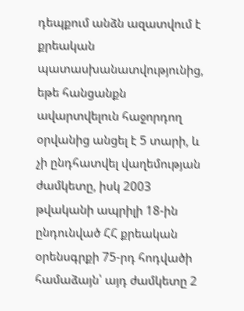դեպքում անձն ազատվում է քրեական պատասխանատվությունից, եթե հանցանքն ավարտվելուն հաջորդող օրվանից անցել է 5 տարի, և չի ընդհատվել վաղեմության ժամկետը, իսկ 2003 թվականի ապրիլի 18-ին ընդունված ՀՀ քրեական օրենսգրքի 75-րդ հոդվածի համաձայն՝ այդ ժամկետը 2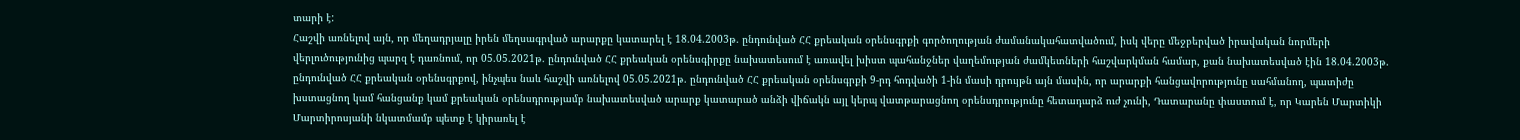տարի է:
Հաշվի առնելով այն, որ մեղադրյալը իրեն մեղսագրված արարքը կատարել է 18.04.2003թ. ընդունված ՀՀ քրեական օրենսգրքի գործողության ժամանակահատվածում, իսկ վերը մեջբերված իրավական նորմերի վերլուծությունից պարզ է դառնում, որ 05.05.2021թ. ընդունված ՀՀ քրեական օրենսգիրքը նախատեսում է առավել խիստ պահանջներ վաղեմության ժամկետների հաշվարկման համար, քան նախատեսված էին 18.04.2003թ. ընդունված ՀՀ քրեական օրենսգրքով, ինչպես նաև հաշվի առնելով 05.05.2021թ. ընդունված ՀՀ քրեական օրենսգրքի 9-րդ հոդվածի 1-ին մասի դրույթն այն մասին, որ արարքի հանցավորությունը սահմանող, պատիժը խստացնող կամ հանցանք կամ քրեական օրենսդրությամբ նախատեսված արարք կատարած անձի վիճակն այլ կերպ վատթարացնող օրենսդրությունը հետադարձ ուժ չունի, Դատարանը փաստում է, որ Կարեն Մարտիկի Մարտիրոսյանի նկատմամբ պետք է կիրառել է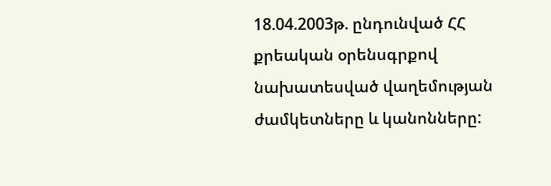18.04.2003թ. ընդունված ՀՀ քրեական օրենսգրքով նախատեսված վաղեմության ժամկետները և կանոնները: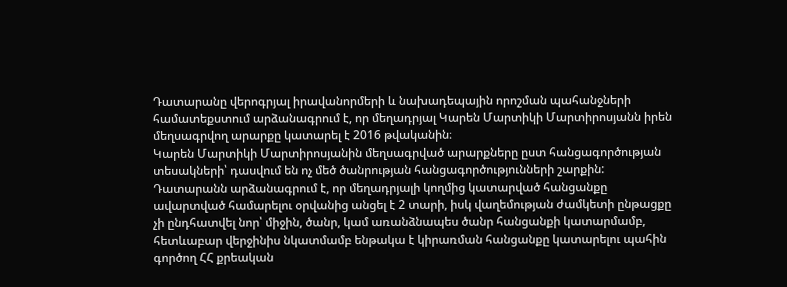Դատարանը վերոգրյալ իրավանորմերի և նախադեպային որոշման պահանջների համատեքստում արձանագրում է, որ մեղադրյալ Կարեն Մարտիկի Մարտիրոսյանն իրեն մեղսագրվող արարքը կատարել է 2016 թվականին։
Կարեն Մարտիկի Մարտիրոսյանին մեղսագրված արարքները ըստ հանցագործության տեսակների՝ դասվում են ոչ մեծ ծանրության հանցագործությունների շարքին:
Դատարանն արձանագրում է, որ մեղադրյալի կողմից կատարված հանցանքը ավարտված համարելու օրվանից անցել է 2 տարի, իսկ վաղեմության ժամկետի ընթացքը չի ընդհատվել նոր՝ միջին, ծանր, կամ առանձնապես ծանր հանցանքի կատարմամբ, հետևաբար վերջինիս նկատմամբ ենթակա է կիրառման հանցանքը կատարելու պահին գործող ՀՀ քրեական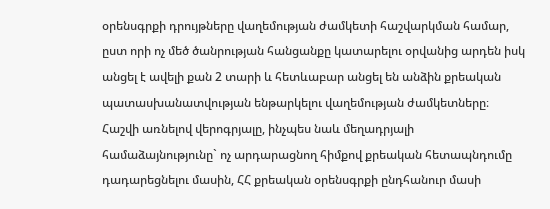օրենսգրքի դրույթները վաղեմության ժամկետի հաշվարկման համար, ըստ որի ոչ մեծ ծանրության հանցանքը կատարելու օրվանից արդեն իսկ անցել է ավելի քան 2 տարի և հետևաբար անցել են անձին քրեական պատասխանատվության ենթարկելու վաղեմության ժամկետները։
Հաշվի առնելով վերոգրյալը, ինչպես նաև մեղադրյալի համաձայնությունը` ոչ արդարացնող հիմքով քրեական հետապնդումը դադարեցնելու մասին, ՀՀ քրեական օրենսգրքի ընդհանուր մասի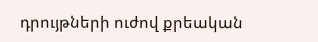դրույթների ուժով քրեական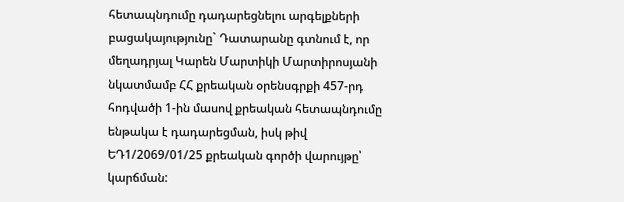հետապնդումը դադարեցնելու արգելքների բացակայությունը` Դատարանը գտնում է, որ մեղադրյալ Կարեն Մարտիկի Մարտիրոսյանի նկատմամբ ՀՀ քրեական օրենսգրքի 457-րդ հոդվածի 1-ին մասով քրեական հետապնդումը ենթակա է դադարեցման, իսկ թիվ ԵԴ1/2069/01/25 քրեական գործի վարույթը՝ կարճման: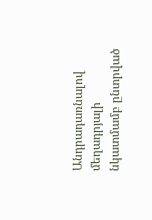Անդրադառնալով մեղադրյալի նկատմամբ ընտրված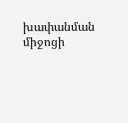խափանման միջոցի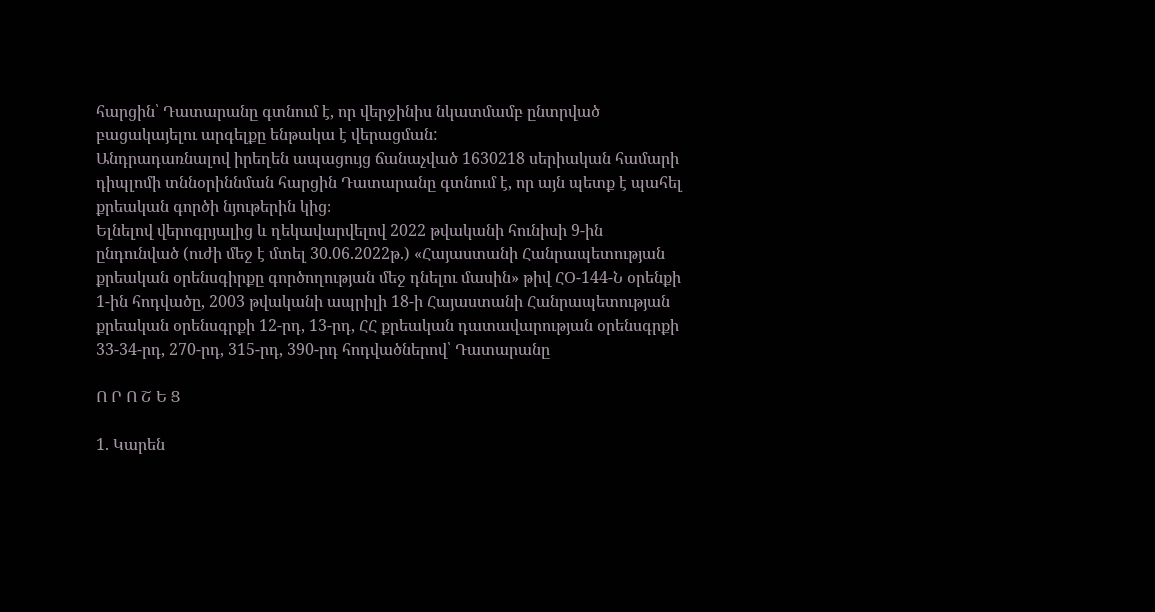հարցին՝ Դատարանը գտնում է, որ վերջինիս նկատմամբ ընտրված բացակայելու արգելքը ենթակա է վերացման:
Անդրադառնալով իրեղեն ապացույց ճանաչված 1630218 սերիական համարի դիպլոմի տննօրիննման հարցին Դատարանը գտնում է, որ այն պետք է պահել քրեական գործի նյութերին կից։
Ելնելով վերոգրյալից և ղեկավարվելով 2022 թվականի հունիսի 9-ին ընդունված (ուժի մեջ է մտել 30.06.2022թ.) «Հայաստանի Հանրապետության քրեական օրենսգիրքը գործողության մեջ դնելու մասին» թիվ ՀՕ-144-Ն օրենքի 1-ին հոդվածը, 2003 թվականի ապրիլի 18-ի Հայաստանի Հանրապետության քրեական օրենսգրքի 12-րդ, 13-րդ, ՀՀ քրեական դատավարության օրենսգրքի 33-34-րդ, 270-րդ, 315-րդ, 390-րդ հոդվածներով՝ Դատարանը

Ո Ր Ո Շ Ե Ց

1. Կարեն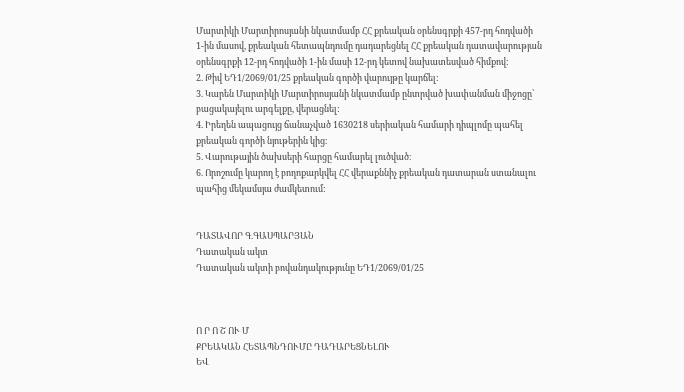Մարտիկի Մարտիրոսյանի նկատմամբ ՀՀ քրեական օրենսգրքի 457-րդ հոդվածի 1-ին մասով, քրեական հետապնդումը դադարեցնել ՀՀ քրեական դատավարության օրենսգրքի 12-րդ հոդվածի 1-ին մասի 12-րդ կետով նախատեսված հիմքով:
2. Թիվ ԵԴ1/2069/01/25 քրեական գործի վարույթը կարճել:
3. Կարեն Մարտիկի Մարտիրոսյանի նկատմամբ ընտրված խափանման միջոցը՝ բացակայելու արգելքը, վերացնել:
4. Իրեղեն ապացույց ճանաչված 1630218 սերիական համարի դիպլոմը պահել քրեական գործի նյութերին կից։
5. Վարութային ծախսերի հարցը համարել լուծված։
6. Որոշումը կարող է բողոքարկվել ՀՀ վերաքննիչ քրեական դատարան ստանալու պահից մեկամսյա ժամկետում:


ԴԱՏԱՎՈՐ Գ.ԳԱՍՊԱՐՅԱՆ
Դատական ակտ
Դատական ակտի բովանդակությունը ԵԴ1/2069/01/25



Ո Ր Ո Շ ՈՒ Մ
ՔՐԵԱԿԱՆ ՀԵՏԱՊՆԴՈՒՄԸ ԴԱԴԱՐԵՑՆԵԼՈՒ
ԵՎ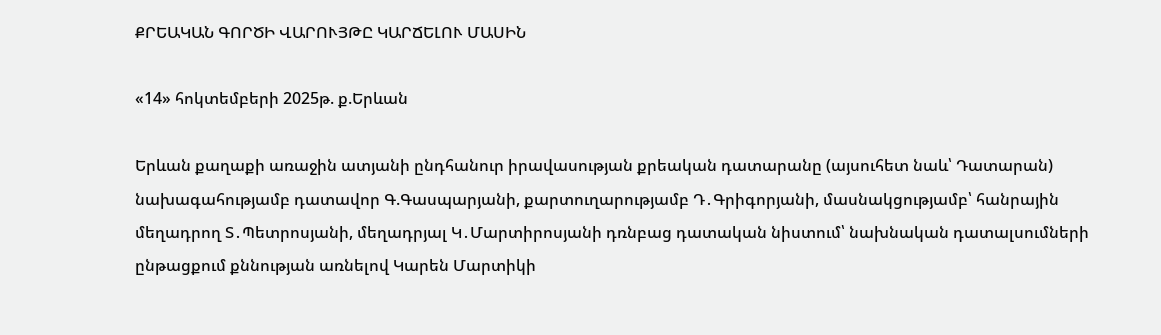ՔՐԵԱԿԱՆ ԳՈՐԾԻ ՎԱՐՈՒՅԹԸ ԿԱՐՃԵԼՈՒ ՄԱՍԻՆ

«14» հոկտեմբերի 2025թ. ք.Երևան

Երևան քաղաքի առաջին ատյանի ընդհանուր իրավասության քրեական դատարանը (այսուհետ նաև՝ Դատարան) նախագահությամբ դատավոր Գ.Գասպարյանի, քարտուղարությամբ Դ․Գրիգորյանի, մասնակցությամբ՝ հանրային մեղադրող Տ․Պետրոսյանի, մեղադրյալ Կ․Մարտիրոսյանի դռնբաց դատական նիստում՝ նախնական դատալսումների ընթացքում քննության առնելով Կարեն Մարտիկի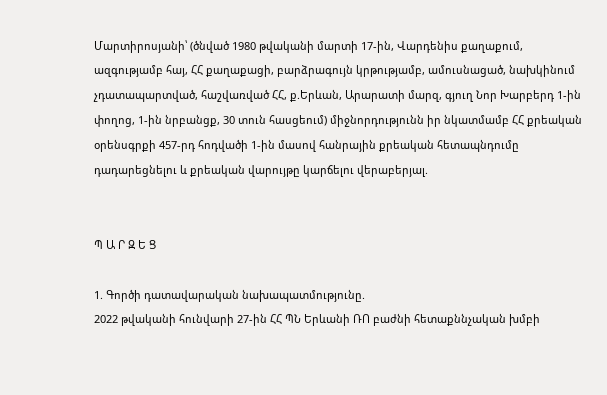Մարտիրոսյանի՝ (ծնված 1980 թվականի մարտի 17-ին, Վարդենիս քաղաքում, ազգությամբ հայ, ՀՀ քաղաքացի, բարձրագույն կրթությամբ, ամուսնացած, նախկինում չդատապարտված, հաշվառված ՀՀ, ք.Երևան, Արարատի մարզ, գյուղ Նոր Խարբերդ 1-ին փողոց, 1-ին նրբանցք, 30 տուն հասցեում) միջնորդությունն իր նկատմամբ ՀՀ քրեական օրենսգրքի 457-րդ հոդվածի 1-ին մասով հանրային քրեական հետապնդումը դադարեցնելու և քրեական վարույթը կարճելու վերաբերյալ.


Պ Ա Ր Զ Ե Ց

1. Գործի դատավարական նախապատմությունը.
2022 թվականի հունվարի 27-ին ՀՀ ՊՆ Երևանի ՌՈ բաժնի հետաքննչական խմբի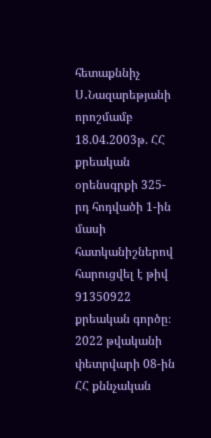հետաքննիչ Ս․Նազարեթյանի որոշմամբ 18.04.2003թ. ՀՀ քրեական օրենսգրքի 325-րդ հոդվածի 1-ին մասի հատկանիշներով հարուցվել է թիվ 91350922 քրեական գործը։
2022 թվականի փետրվարի 08-ին ՀՀ քննչական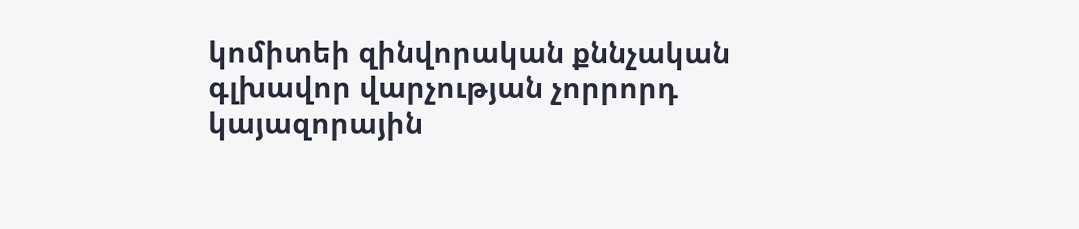կոմիտեի զինվորական քննչական գլխավոր վարչության չորրորդ կայազորային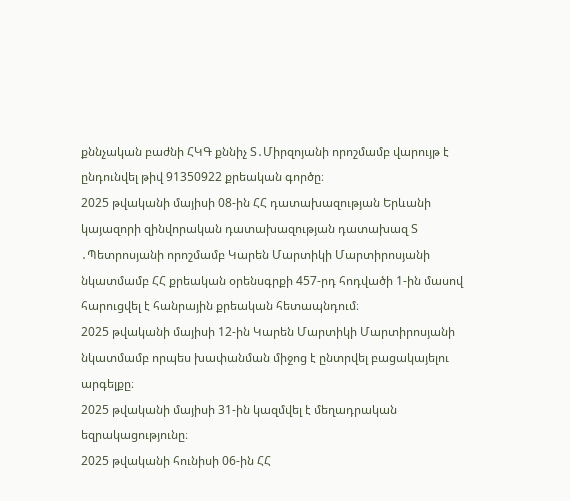քննչական բաժնի ՀԿԳ քննիչ Տ․Միրզոյանի որոշմամբ վարույթ է ընդունվել թիվ 91350922 քրեական գործը։
2025 թվականի մայիսի 08-ին ՀՀ դատախազության Երևանի կայազորի զինվորական դատախազության դատախազ Տ ․Պետրոսյանի որոշմամբ Կարեն Մարտիկի Մարտիրոսյանի նկատմամբ ՀՀ քրեական օրենսգրքի 457-րդ հոդվածի 1-ին մասով հարուցվել է հանրային քրեական հետապնդում։
2025 թվականի մայիսի 12-ին Կարեն Մարտիկի Մարտիրոսյանի նկատմամբ որպես խափանման միջոց է ընտրվել բացակայելու արգելքը։
2025 թվականի մայիսի 31-ին կազմվել է մեղադրական եզրակացությունը։
2025 թվականի հունիսի 06-ին ՀՀ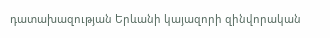դատախազության Երևանի կայազորի զինվորական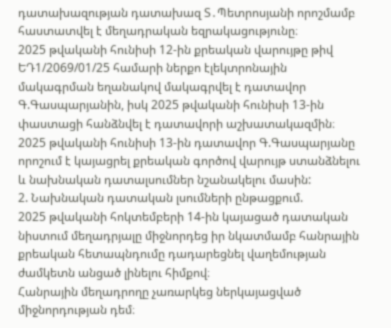դատախազության դատախազ Տ․Պետրոսյանի որոշմամբ հաստատվել է մեղադրական եզրակացությունը։
2025 թվականի հունիսի 12-ին քրեական վարույթը թիվ ԵԴ1/2069/01/25 համարի ներքո էլեկտրոնային մակագրման եղանակով մակագրվել է դատավոր Գ.Գասպարյանին, իսկ 2025 թվականի հունիսի 13-ին փաստացի հանձնվել է դատավորի աշխատակազմին։
2025 թվականի հունիսի 13-ին դատավոր Գ.Գասպարյանը որոշում է կայացրել քրեական գործով վարույթ ստանձնելու և նախնական դատալսումներ նշանակելու մասին:
2. Նախնական դատական լսումների ընթացքում.
2025 թվականի հոկտեմբերի 14-ին կայացած դատական նիստում մեղադրյալը միջնորդեց իր նկատմամբ հանրային քրեական հետապնդումը դադարեցնել վաղեմության ժամկետն անցած լինելու հիմքով։
Հանրային մեղադրողը չառարկեց ներկայացված միջնորդության դեմ։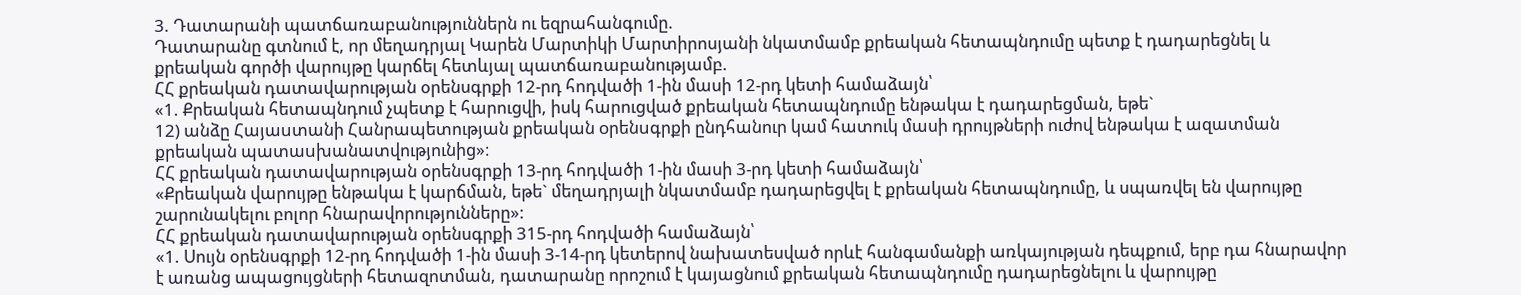3. Դատարանի պատճառաբանություններն ու եզրահանգումը.
Դատարանը գտնում է, որ մեղադրյալ Կարեն Մարտիկի Մարտիրոսյանի նկատմամբ քրեական հետապնդումը պետք է դադարեցնել և քրեական գործի վարույթը կարճել հետևյալ պատճառաբանությամբ.
ՀՀ քրեական դատավարության օրենսգրքի 12-րդ հոդվածի 1-ին մասի 12-րդ կետի համաձայն՝
«1. Քրեական հետապնդում չպետք է հարուցվի, իսկ հարուցված քրեական հետապնդումը ենթակա է դադարեցման, եթե`
12) անձը Հայաuտանի Հանրապետության քրեական oրենuգրքի ընդհանուր կամ հատուկ մասի դրույթների ուժով ենթակա է ազատման քրեական պատաuխանատվությունից»։
ՀՀ քրեական դատավարության օրենսգրքի 13-րդ հոդվածի 1-ին մասի 3-րդ կետի համաձայն՝
«Քրեական վարույթը ենթակա է կարճման, եթե` մեղադրյալի նկատմամբ դադարեցվել է քրեական հետապնդումը, և սպառվել են վարույթը շարունակելու բոլոր հնարավորությունները»:
ՀՀ քրեական դատավարության օրենսգրքի 315-րդ հոդվածի համաձայն՝
«1. Սույն օրենսգրքի 12-րդ հոդվածի 1-ին մասի 3-14-րդ կետերով նախատեսված որևէ հանգամանքի առկայության դեպքում, երբ դա հնարավոր է առանց ապացույցների հետազոտման, դատարանը որոշում է կայացնում քրեական հետապնդումը դադարեցնելու և վարույթը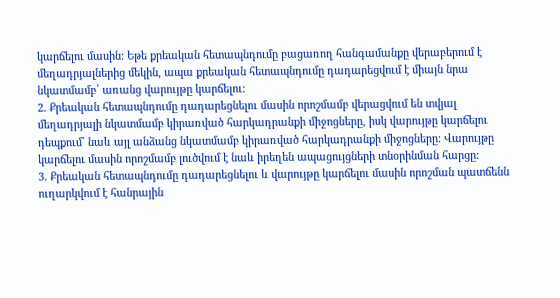կարճելու մասին: Եթե քրեական հետապնդումը բացառող հանգամանքը վերաբերում է մեղադրյալներից մեկին, ապա քրեական հետապնդումը դադարեցվում է միայն նրա նկատմամբ՝ առանց վարույթը կարճելու:
2. Քրեական հետապնդումը դադարեցնելու մասին որոշմամբ վերացվում են տվյալ մեղադրյալի նկատմամբ կիրառված հարկադրանքի միջոցները, իսկ վարույթը կարճելու դեպքում` նաև այլ անձանց նկատմամբ կիրառված հարկադրանքի միջոցները: Վարույթը կարճելու մասին որոշմամբ լուծվում է նաև իրեղեն ապացույցների տնօրինման հարցը:
3. Քրեական հետապնդումը դադարեցնելու և վարույթը կարճելու մասին որոշման պատճենն ուղարկվում է հանրային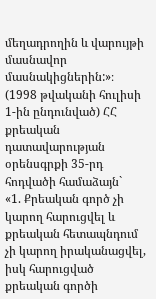մեղադրողին և վարույթի մասնավոր մասնակիցներին:»։
(1998 թվականի հուլիսի 1-ին ընդունված) ՀՀ քրեական դատավարության օրենսգրքի 35-րդ հոդվածի համաձայն`
«1. Քրեական գործ չի կարող հարուցվել և քրեական հետապնդում չի կարող իրականացվել, իսկ հարուցված քրեական գործի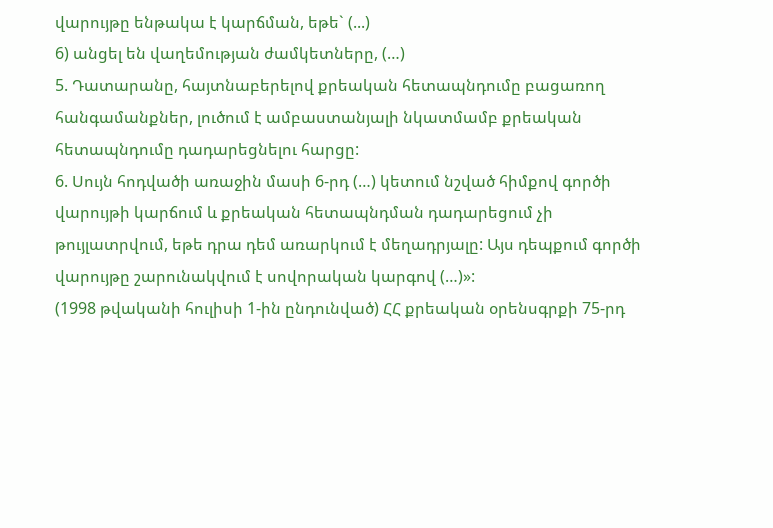վարույթը ենթակա է կարճման, եթե` (...)
6) անցել են վաղեմության ժամկետները, (…)
5. Դատարանը, հայտնաբերելով քրեական հետապնդումը բացառող հանգամանքներ, լուծում է ամբաստանյալի նկատմամբ քրեական հետապնդումը դադարեցնելու հարցը:
6. Սույն հոդվածի առաջին մասի 6-րդ (…) կետում նշված հիմքով գործի վարույթի կարճում և քրեական հետապնդման դադարեցում չի թույլատրվում, եթե դրա դեմ առարկում է մեղադրյալը: Այս դեպքում գործի վարույթը շարունակվում է սովորական կարգով (…)»:
(1998 թվականի հուլիսի 1-ին ընդունված) ՀՀ քրեական օրենսգրքի 75-րդ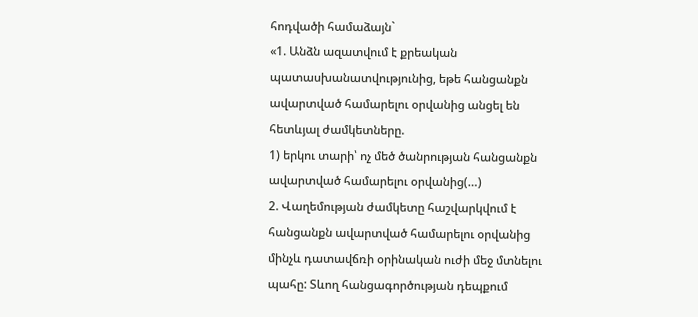հոդվածի համաձայն`
«1. Անձն ազատվում է քրեական պատասխանատվությունից, եթե հանցանքն ավարտված համարելու օրվանից անցել են հետևյալ ժամկետները.
1) երկու տարի՝ ոչ մեծ ծանրության հանցանքն ավարտված համարելու օրվանից(…)
2. Վաղեմության ժամկետը հաշվարկվում է հանցանքն ավարտված համարելու օրվանից մինչև դատավճռի օրինական ուժի մեջ մտնելու պահը: Տևող հանցագործության դեպքում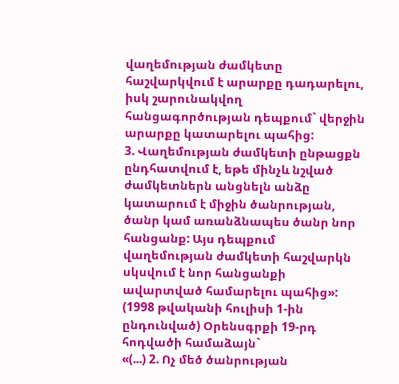վաղեմության ժամկետը հաշվարկվում է արարքը դադարելու, իսկ շարունակվող հանցագործության դեպքում` վերջին արարքը կատարելու պահից:
3. Վաղեմության ժամկետի ընթացքն ընդհատվում է, եթե մինչև նշված ժամկետներն անցնելն անձը կատարում է միջին ծանրության, ծանր կամ առանձնապես ծանր նոր հանցանք: Այս դեպքում վաղեմության ժամկետի հաշվարկն սկսվում է նոր հանցանքի ավարտված համարելու պահից»:
(1998 թվականի հուլիսի 1-ին ընդունված) Օրենսգրքի 19-րդ հոդվածի համաձայն`
«(...) 2. Ոչ մեծ ծանրության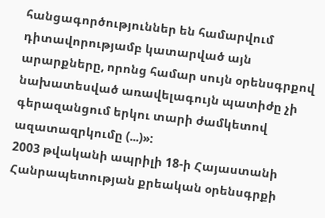հանցագործություններ են համարվում դիտավորությամբ կատարված այն արարքները, որոնց համար սույն օրենսգրքով նախատեսված առավելագույն պատիժը չի գերազանցում երկու տարի ժամկետով ազատազրկումը (...)»:
2003 թվականի ապրիլի 18-ի Հայաստանի Հանրապետության քրեական օրենսգրքի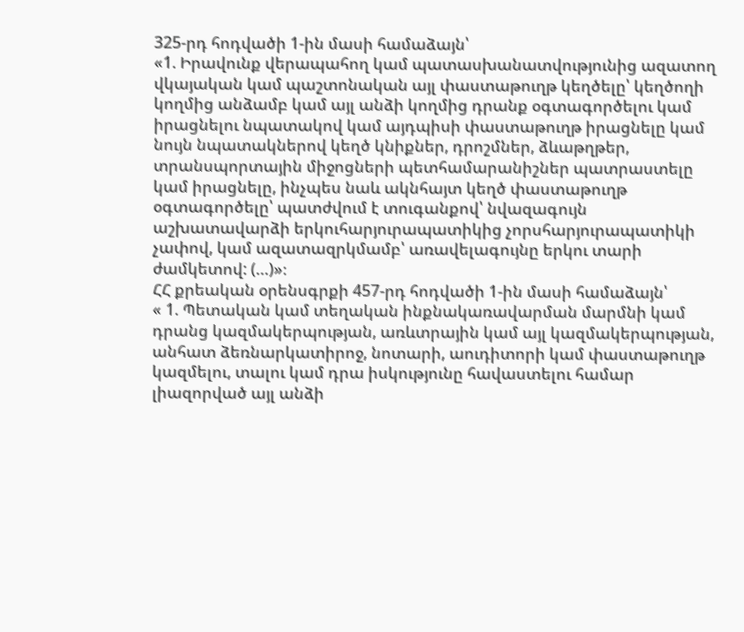325-րդ հոդվածի 1-ին մասի համաձայն՝
«1. Իրավունք վերապահող կամ պատասխանատվությունից ազատող վկայական կամ պաշտոնական այլ փաստաթուղթ կեղծելը՝ կեղծողի կողմից անձամբ կամ այլ անձի կողմից դրանք օգտագործելու կամ իրացնելու նպատակով կամ այդպիսի փաստաթուղթ իրացնելը կամ նույն նպատակներով կեղծ կնիքներ, դրոշմներ, ձևաթղթեր, տրանսպորտային միջոցների պետհամարանիշներ պատրաստելը կամ իրացնելը, ինչպես նաև ակնհայտ կեղծ փաստաթուղթ օգտագործելը՝ պատժվում է տուգանքով՝ նվազագույն աշխատավարձի երկուհարյուրապատիկից չորսհարյուրապատիկի չափով, կամ ազատազրկմամբ՝ առավելագույնը երկու տարի ժամկետով: (…)»։
ՀՀ քրեական օրենսգրքի 457-րդ հոդվածի 1-ին մասի համաձայն՝
« 1. Պետական կամ տեղական ինքնակառավարման մարմնի կամ դրանց կազմակերպության, առևտրային կամ այլ կազմակերպության, անհատ ձեռնարկատիրոջ, նոտարի, աուդիտորի կամ փաստաթուղթ կազմելու, տալու կամ դրա իսկությունը հավաստելու համար լիազորված այլ անձի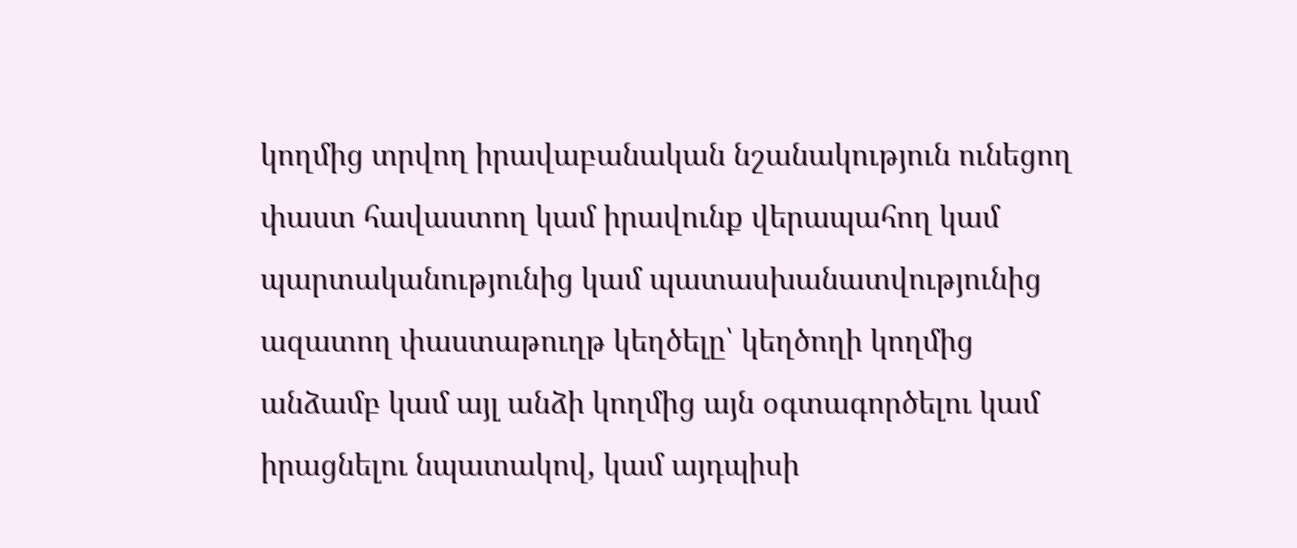կողմից տրվող իրավաբանական նշանակություն ունեցող փաստ հավաստող կամ իրավունք վերապահող կամ պարտականությունից կամ պատասխանատվությունից ազատող փաստաթուղթ կեղծելը՝ կեղծողի կողմից անձամբ կամ այլ անձի կողմից այն օգտագործելու կամ իրացնելու նպատակով, կամ այդպիսի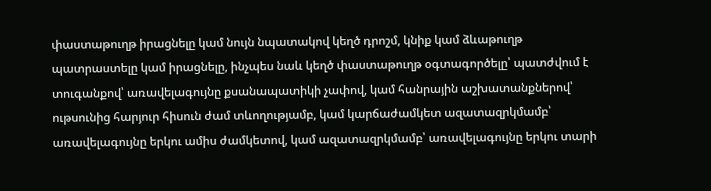փաստաթուղթ իրացնելը կամ նույն նպատակով կեղծ դրոշմ, կնիք կամ ձևաթուղթ պատրաստելը կամ իրացնելը, ինչպես նաև կեղծ փաստաթուղթ օգտագործելը՝ պատժվում է տուգանքով՝ առավելագույնը քսանապատիկի չափով, կամ հանրային աշխատանքներով՝ ութսունից հարյուր հիսուն ժամ տևողությամբ, կամ կարճաժամկետ ազատազրկմամբ՝ առավելագույնը երկու ամիս ժամկետով, կամ ազատազրկմամբ՝ առավելագույնը երկու տարի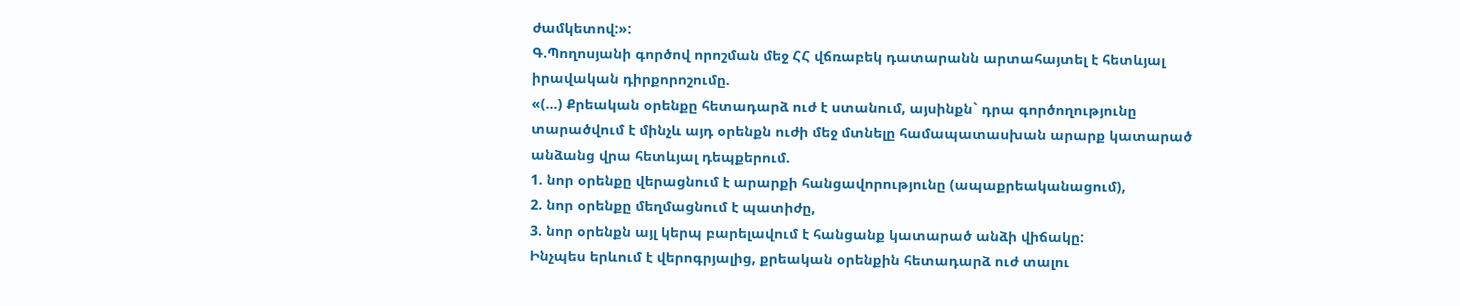ժամկետով:»:
Գ.Պողոսյանի գործով որոշման մեջ ՀՀ վճռաբեկ դատարանն արտահայտել է հետևյալ իրավական դիրքորոշումը.
«(…) Քրեական օրենքը հետադարձ ուժ է ստանում, այսինքն` դրա գործողությունը տարածվում է մինչև այդ օրենքն ուժի մեջ մտնելը համապատասխան արարք կատարած անձանց վրա հետևյալ դեպքերում.
1. նոր օրենքը վերացնում է արարքի հանցավորությունը (ապաքրեականացում),
2. նոր օրենքը մեղմացնում է պատիժը,
3. նոր օրենքն այլ կերպ բարելավում է հանցանք կատարած անձի վիճակը:
Ինչպես երևում է վերոգրյալից, քրեական օրենքին հետադարձ ուժ տալու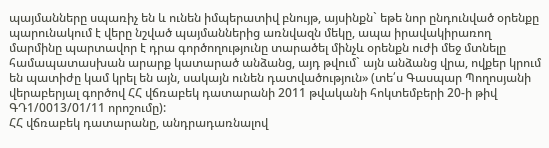պայմանները սպառիչ են և ունեն իմպերատիվ բնույթ, այսինքն` եթե նոր ընդունված օրենքը պարունակում է վերը նշված պայմաններից առնվազն մեկը, ապա իրավակիրառող մարմինը պարտավոր է դրա գործողությունը տարածել մինչև օրենքն ուժի մեջ մտնելը համապատասխան արարք կատարած անձանց, այդ թվում` այն անձանց վրա, ովքեր կրում են պատիժը կամ կրել են այն, սակայն ունեն դատվածություն» (տե՛ս Գասպար Պողոսյանի վերաբերյալ գործով ՀՀ վճռաբեկ դատարանի 2011 թվականի հոկտեմբերի 20-ի թիվ ԳԴ1/0013/01/11 որոշումը):
ՀՀ վճռաբեկ դատարանը, անդրադառնալով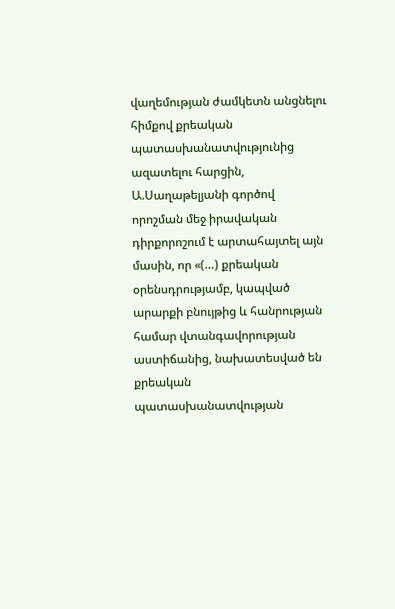վաղեմության ժամկետն անցնելու հիմքով քրեական պատասխանատվությունից ազատելու հարցին, Ա.Սաղաթելյանի գործով որոշման մեջ իրավական դիրքորոշում է արտահայտել այն մասին, որ «(…) քրեական օրենսդրությամբ, կապված արարքի բնույթից և հանրության համար վտանգավորության աստիճանից, նախատեսված են քրեական պատասխանատվության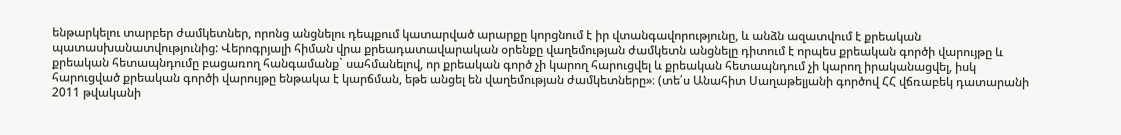ենթարկելու տարբեր ժամկետներ, որոնց անցնելու դեպքում կատարված արարքը կորցնում է իր վտանգավորությունը, և անձն ազատվում է քրեական պատասխանատվությունից: Վերոգրյալի հիման վրա քրեադատավարական օրենքը վաղեմության ժամկետն անցնելը դիտում է որպես քրեական գործի վարույթը և քրեական հետապնդումը բացառող հանգամանք` սահմանելով, որ քրեական գործ չի կարող հարուցվել և քրեական հետապնդում չի կարող իրականացվել, իսկ հարուցված քրեական գործի վարույթը ենթակա է կարճման, եթե անցել են վաղեմության ժամկետները»։ (տե՛ս Անահիտ Սաղաթելյանի գործով ՀՀ վճռաբեկ դատարանի 2011 թվականի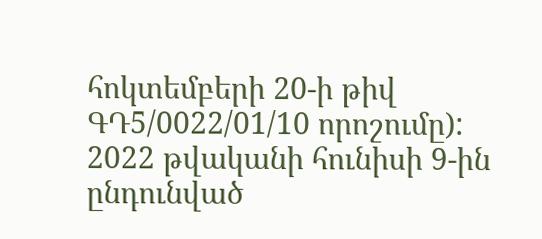հոկտեմբերի 20-ի թիվ ԳԴ5/0022/01/10 որոշումը):
2022 թվականի հունիսի 9-ին ընդունված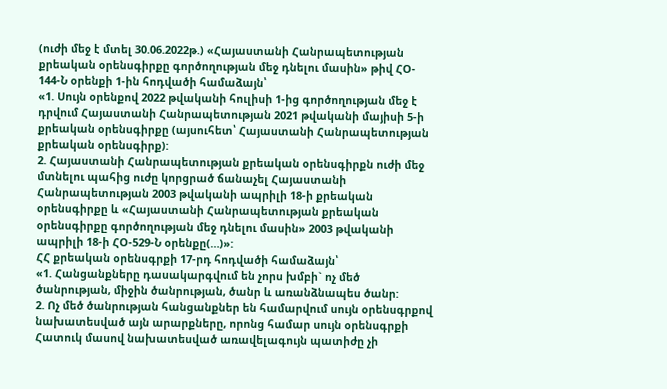(ուժի մեջ է մտել 30.06.2022թ.) «Հայաստանի Հանրապետության քրեական օրենսգիրքը գործողության մեջ դնելու մասին» թիվ ՀՕ- 144-Ն օրենքի 1-ին հոդվածի համաձայն՝
«1. Սույն օրենքով 2022 թվականի հուլիսի 1-ից գործողության մեջ է դրվում Հայաստանի Հանրապետության 2021 թվականի մայիսի 5-ի քրեական օրենսգիրքը (այսուհետ՝ Հայաստանի Հանրապետության քրեական օրենսգիրք):
2. Հայաստանի Հանրապետության քրեական օրենսգիրքն ուժի մեջ մտնելու պահից ուժը կորցրած ճանաչել Հայաստանի Հանրապետության 2003 թվականի ապրիլի 18-ի քրեական օրենսգիրքը և «Հայաստանի Հանրապետության քրեական օրենսգիրքը գործողության մեջ դնելու մասին» 2003 թվականի ապրիլի 18-ի ՀՕ-529-Ն օրենքը(…)»:
ՀՀ քրեական օրենսգրքի 17-րդ հոդվածի համաձայն՝
«1. Հանցանքները դասակարգվում են չորս խմբի` ոչ մեծ ծանրության, միջին ծանրության, ծանր և առանձնապես ծանր:
2. Ոչ մեծ ծանրության հանցանքներ են համարվում սույն օրենսգրքով նախատեսված այն արարքները, որոնց համար սույն օրենսգրքի Հատուկ մասով նախատեսված առավելագույն պատիժը չի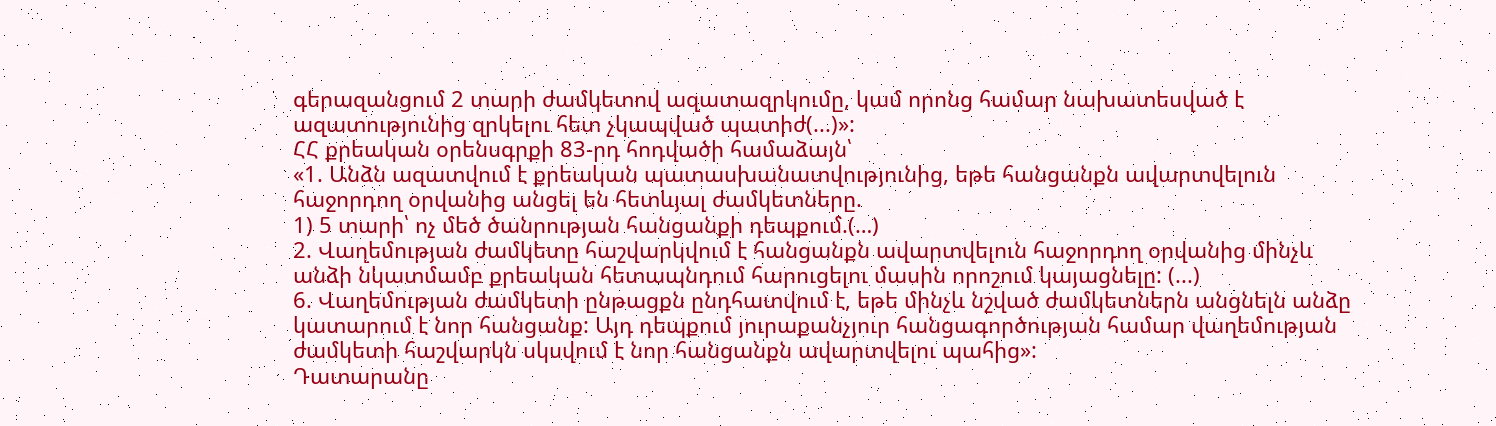գերազանցում 2 տարի ժամկետով ազատազրկումը, կամ որոնց համար նախատեսված է ազատությունից զրկելու հետ չկապված պատիժ(...)»:
ՀՀ քրեական օրենսգրքի 83-րդ հոդվածի համաձայն՝
«1. Անձն ազատվում է քրեական պատասխանատվությունից, եթե հանցանքն ավարտվելուն հաջորդող օրվանից անցել են հետևյալ ժամկետները.
1) 5 տարի՝ ոչ մեծ ծանրության հանցանքի դեպքում.(…)
2. Վաղեմության ժամկետը հաշվարկվում է հանցանքն ավարտվելուն հաջորդող օրվանից մինչև անձի նկատմամբ քրեական հետապնդում հարուցելու մասին որոշում կայացնելը: (...)
6. Վաղեմության ժամկետի ընթացքն ընդհատվում է, եթե մինչև նշված ժամկետներն անցնելն անձը կատարում է նոր հանցանք: Այդ դեպքում յուրաքանչյուր հանցագործության համար վաղեմության ժամկետի հաշվարկն սկսվում է նոր հանցանքն ավարտվելու պահից»:
Դատարանը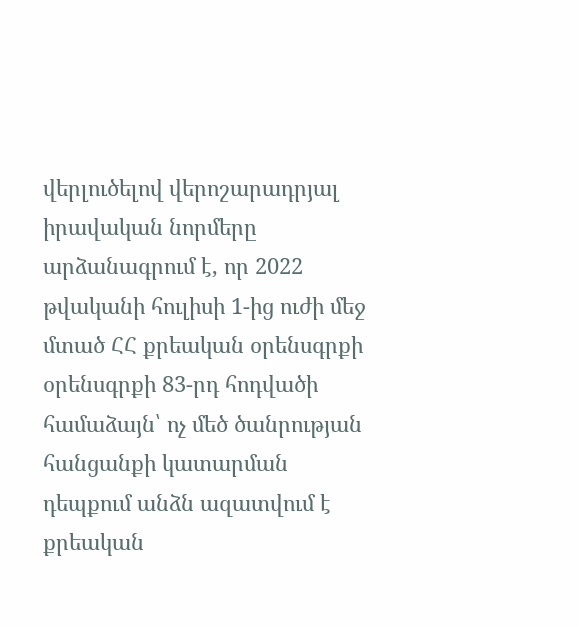վերլուծելով վերոշարադրյալ իրավական նորմերը արձանագրում է, որ 2022 թվականի հուլիսի 1-ից ուժի մեջ մտած ՀՀ քրեական օրենսգրքի օրենսգրքի 83-րդ հոդվածի համաձայն՝ ոչ մեծ ծանրության հանցանքի կատարման դեպքում անձն ազատվում է քրեական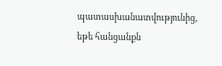պատասխանատվությունից, եթե հանցանքն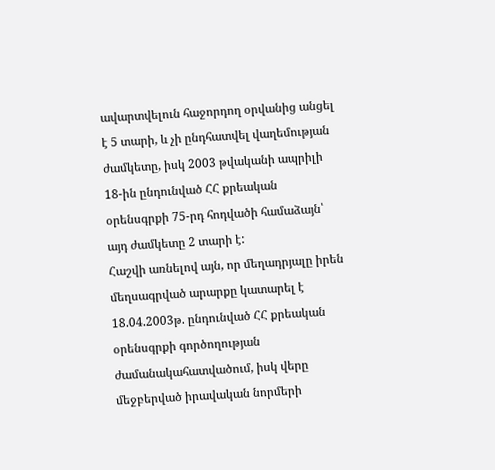ավարտվելուն հաջորդող օրվանից անցել է 5 տարի, և չի ընդհատվել վաղեմության ժամկետը, իսկ 2003 թվականի ապրիլի 18-ին ընդունված ՀՀ քրեական օրենսգրքի 75-րդ հոդվածի համաձայն՝ այդ ժամկետը 2 տարի է:
Հաշվի առնելով այն, որ մեղադրյալը իրեն մեղսագրված արարքը կատարել է 18.04.2003թ. ընդունված ՀՀ քրեական օրենսգրքի գործողության ժամանակահատվածում, իսկ վերը մեջբերված իրավական նորմերի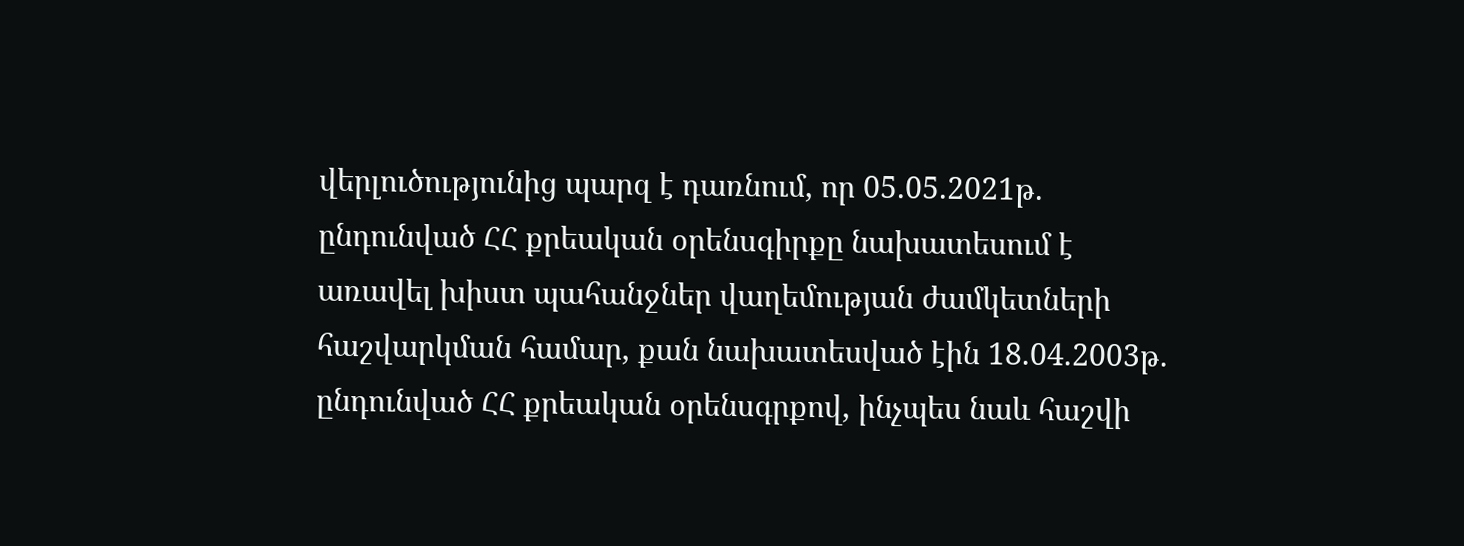վերլուծությունից պարզ է դառնում, որ 05.05.2021թ. ընդունված ՀՀ քրեական օրենսգիրքը նախատեսում է առավել խիստ պահանջներ վաղեմության ժամկետների հաշվարկման համար, քան նախատեսված էին 18.04.2003թ. ընդունված ՀՀ քրեական օրենսգրքով, ինչպես նաև հաշվի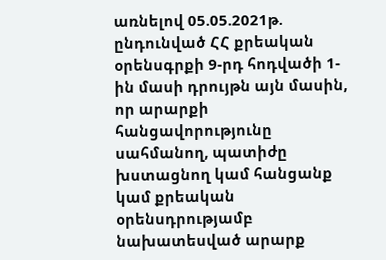առնելով 05.05.2021թ. ընդունված ՀՀ քրեական օրենսգրքի 9-րդ հոդվածի 1-ին մասի դրույթն այն մասին, որ արարքի հանցավորությունը սահմանող, պատիժը խստացնող կամ հանցանք կամ քրեական օրենսդրությամբ նախատեսված արարք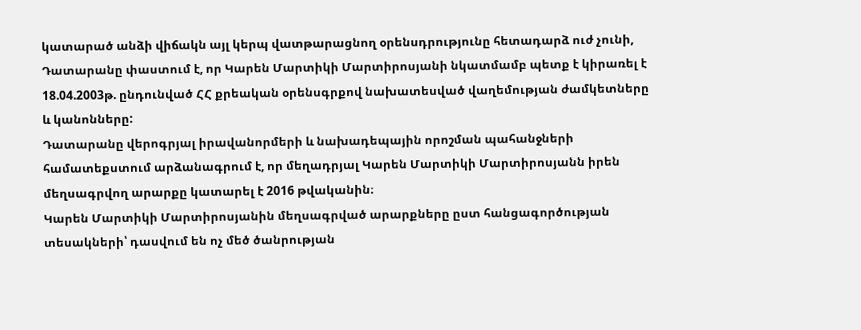կատարած անձի վիճակն այլ կերպ վատթարացնող օրենսդրությունը հետադարձ ուժ չունի, Դատարանը փաստում է, որ Կարեն Մարտիկի Մարտիրոսյանի նկատմամբ պետք է կիրառել է 18.04.2003թ. ընդունված ՀՀ քրեական օրենսգրքով նախատեսված վաղեմության ժամկետները և կանոնները:
Դատարանը վերոգրյալ իրավանորմերի և նախադեպային որոշման պահանջների համատեքստում արձանագրում է, որ մեղադրյալ Կարեն Մարտիկի Մարտիրոսյանն իրեն մեղսագրվող արարքը կատարել է 2016 թվականին։
Կարեն Մարտիկի Մարտիրոսյանին մեղսագրված արարքները ըստ հանցագործության տեսակների՝ դասվում են ոչ մեծ ծանրության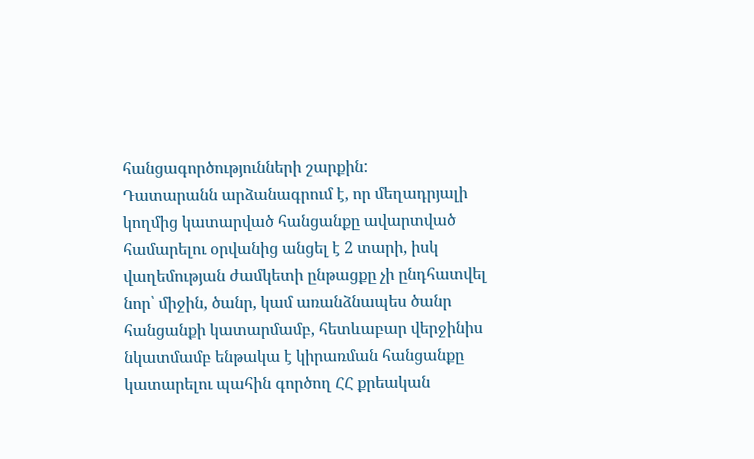հանցագործությունների շարքին:
Դատարանն արձանագրում է, որ մեղադրյալի կողմից կատարված հանցանքը ավարտված համարելու օրվանից անցել է 2 տարի, իսկ վաղեմության ժամկետի ընթացքը չի ընդհատվել նոր՝ միջին, ծանր, կամ առանձնապես ծանր հանցանքի կատարմամբ, հետևաբար վերջինիս նկատմամբ ենթակա է կիրառման հանցանքը կատարելու պահին գործող ՀՀ քրեական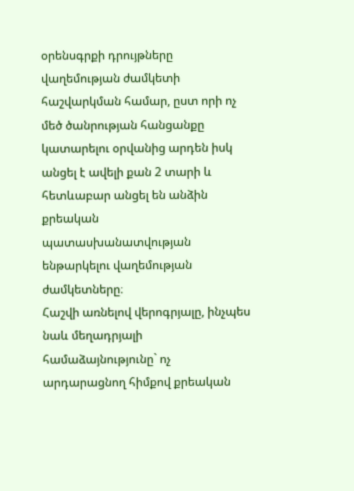օրենսգրքի դրույթները վաղեմության ժամկետի հաշվարկման համար, ըստ որի ոչ մեծ ծանրության հանցանքը կատարելու օրվանից արդեն իսկ անցել է ավելի քան 2 տարի և հետևաբար անցել են անձին քրեական պատասխանատվության ենթարկելու վաղեմության ժամկետները։
Հաշվի առնելով վերոգրյալը, ինչպես նաև մեղադրյալի համաձայնությունը` ոչ արդարացնող հիմքով քրեական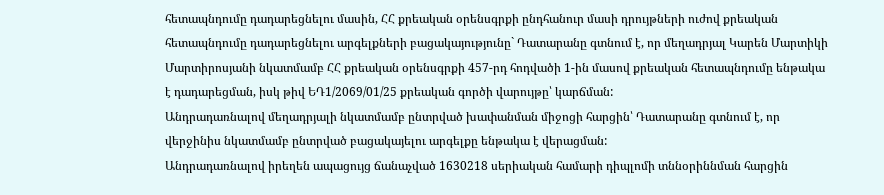հետապնդումը դադարեցնելու մասին, ՀՀ քրեական օրենսգրքի ընդհանուր մասի դրույթների ուժով քրեական հետապնդումը դադարեցնելու արգելքների բացակայությունը` Դատարանը գտնում է, որ մեղադրյալ Կարեն Մարտիկի Մարտիրոսյանի նկատմամբ ՀՀ քրեական օրենսգրքի 457-րդ հոդվածի 1-ին մասով քրեական հետապնդումը ենթակա է դադարեցման, իսկ թիվ ԵԴ1/2069/01/25 քրեական գործի վարույթը՝ կարճման:
Անդրադառնալով մեղադրյալի նկատմամբ ընտրված խափանման միջոցի հարցին՝ Դատարանը գտնում է, որ վերջինիս նկատմամբ ընտրված բացակայելու արգելքը ենթակա է վերացման:
Անդրադառնալով իրեղեն ապացույց ճանաչված 1630218 սերիական համարի դիպլոմի տննօրիննման հարցին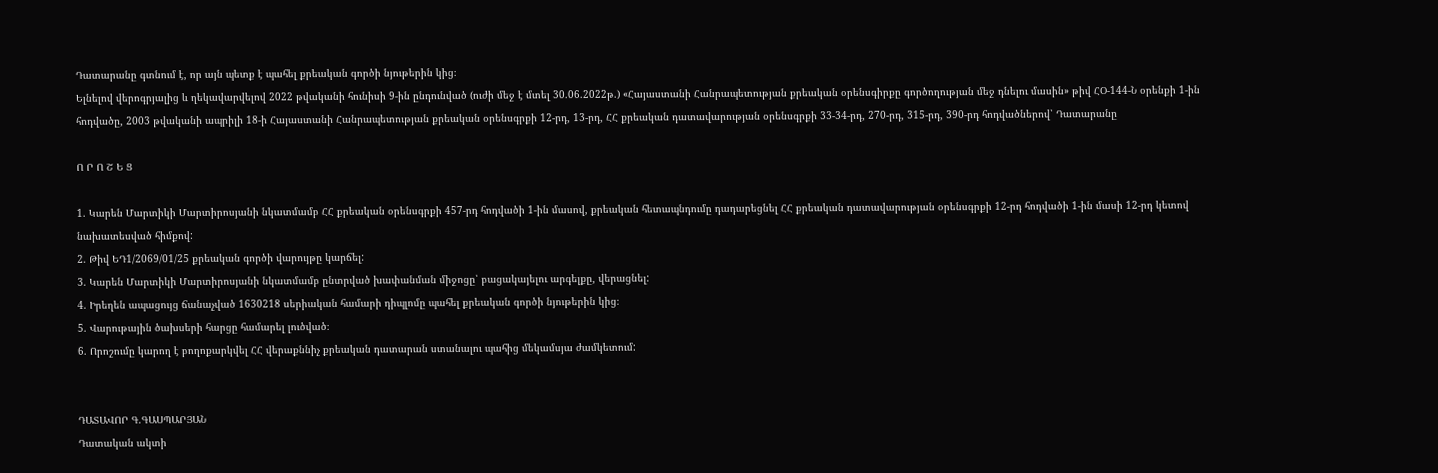Դատարանը գտնում է, որ այն պետք է պահել քրեական գործի նյութերին կից։
Ելնելով վերոգրյալից և ղեկավարվելով 2022 թվականի հունիսի 9-ին ընդունված (ուժի մեջ է մտել 30.06.2022թ.) «Հայաստանի Հանրապետության քրեական օրենսգիրքը գործողության մեջ դնելու մասին» թիվ ՀՕ-144-Ն օրենքի 1-ին հոդվածը, 2003 թվականի ապրիլի 18-ի Հայաստանի Հանրապետության քրեական օրենսգրքի 12-րդ, 13-րդ, ՀՀ քրեական դատավարության օրենսգրքի 33-34-րդ, 270-րդ, 315-րդ, 390-րդ հոդվածներով՝ Դատարանը

Ո Ր Ո Շ Ե Ց

1. Կարեն Մարտիկի Մարտիրոսյանի նկատմամբ ՀՀ քրեական օրենսգրքի 457-րդ հոդվածի 1-ին մասով, քրեական հետապնդումը դադարեցնել ՀՀ քրեական դատավարության օրենսգրքի 12-րդ հոդվածի 1-ին մասի 12-րդ կետով նախատեսված հիմքով:
2. Թիվ ԵԴ1/2069/01/25 քրեական գործի վարույթը կարճել:
3. Կարեն Մարտիկի Մարտիրոսյանի նկատմամբ ընտրված խափանման միջոցը՝ բացակայելու արգելքը, վերացնել:
4. Իրեղեն ապացույց ճանաչված 1630218 սերիական համարի դիպլոմը պահել քրեական գործի նյութերին կից։
5. Վարութային ծախսերի հարցը համարել լուծված։
6. Որոշումը կարող է բողոքարկվել ՀՀ վերաքննիչ քրեական դատարան ստանալու պահից մեկամսյա ժամկետում:


ԴԱՏԱՎՈՐ Գ.ԳԱՍՊԱՐՅԱՆ
Դատական ակտի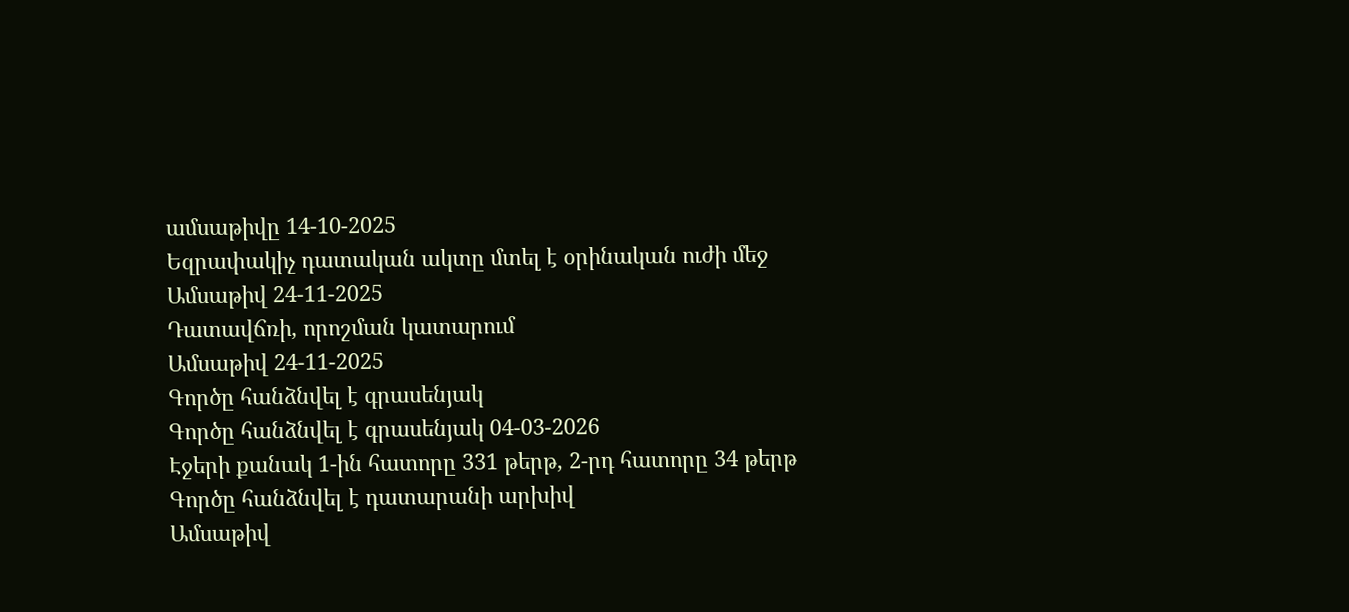ամսաթիվը 14-10-2025
Եզրափակիչ դատական ակտը մտել է օրինական ուժի մեջ
Ամսաթիվ 24-11-2025
Դատավճռի, որոշման կատարում
Ամսաթիվ 24-11-2025
Գործը հանձնվել է գրասենյակ
Գործը հանձնվել է գրասենյակ 04-03-2026
Էջերի քանակ 1-ին հատորը 331 թերթ, 2-րդ հատորը 34 թերթ
Գործը հանձնվել է դատարանի արխիվ
Ամսաթիվ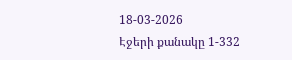18-03-2026
Էջերի քանակը 1-332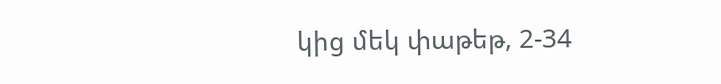կից մեկ փաթեթ, 2-34